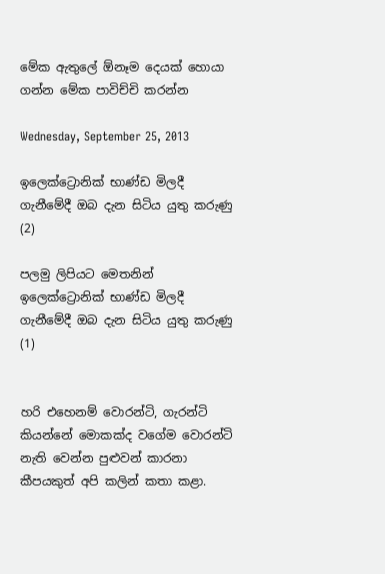මේක ඇතුලේ ඕනෑම දෙයක් හොයා ගන්න මේක පාවිච්චි කරන්න

Wednesday, September 25, 2013

ඉලෙක්ට්‍රොනික් භාණ්ඩ මිලදී ගැනීමේදී ඔබ දැන සිටිය යුතු කරුණු (2)

පලමු ලිපියට මෙතනින්
ඉලෙක්ට්‍රොනික් භාණ්ඩ මිලදී ගැනීමේදී ඔබ දැන සිටිය යුතු කරුණු (1)


හරි එහෙනම් වොරන්ටි, ගැරන්ටි කියන්නේ මොකක්ද වගේම වොරන්ටි නැති වෙන්න පුළුවන් කාරනා කීපයකුත් අපි කලින් කතා කළා.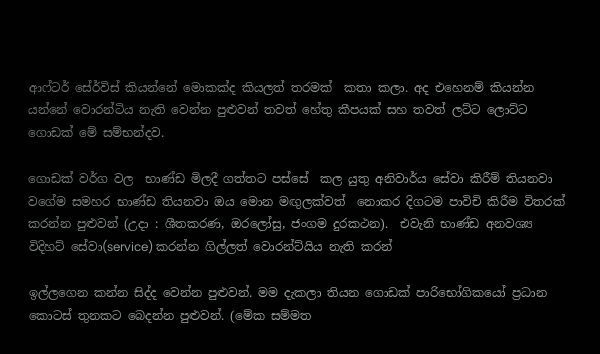ආෆ්ටර් සේර්විස් කියන්නේ මොකක්ද කියලත් තරමක්  කතා කලා. අද එහෙනම් කියන්න යන්නේ වොරන්ටිය නැති වෙන්න පුළුවන් තවත් හේතු කීපයක් සහ තවත් ලට්ට ලොට්ට ගොඩක් මේ සම්භන්දව.

ගොඩක් වර්ග වල  භාණ්ඩ මිලදී ගත්තට පස්සේ  කල යුතු අනිවාර්ය සේවා කිරීම් තියනවා වගේම සමහර භාණ්ඩ තියනවා ඔය මොන මඟුලක්වත්  නොකර දිගටම පාවිචි කිරීම විතරක් කරන්න පුළුවන් (උදා : ශීතකරණ, ඔරලෝසු, ජංගම දුරකථන).  එවැනි භාණ්ඩ අනවශ්‍ය විදිහට් සේවා(service) කරන්න ගිල්ලත් වොරන්ට්යිය නැති කරන්

ඉල්ලගෙන කන්න සිද්ද වෙන්න පුළුවන්. මම දැකලා තියන ගොඩක් පාරිභෝගිකයෝ ප්‍රධාන කොටස් තුනකට බෙදන්න පුළුවන්. (මේක සම්මත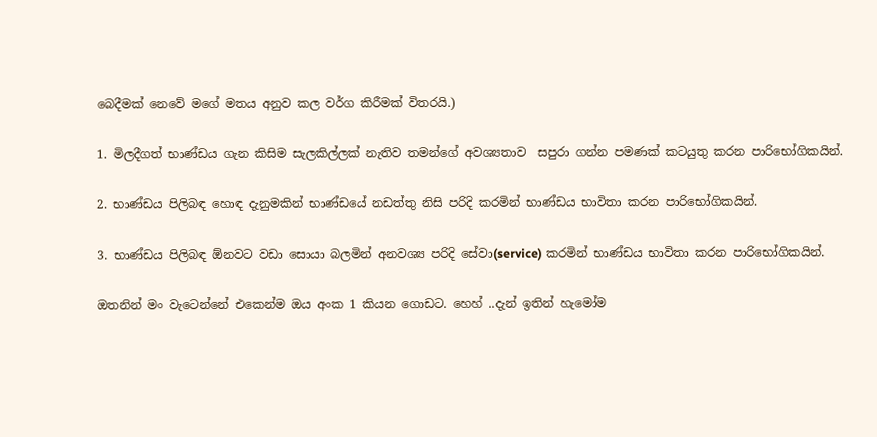බෙදීමක් නෙවේ මගේ මතය අනුව කල වර්ග කිරීමක් විතරයි.)

1. මිලදීගත් භාණ්ඩය ගැන කිසිම සැලකිල්ලක් නැතිව තමන්ගේ අවශ්‍යතාව  සපුරා ගන්න පමණක් කටයුතු කරන පාරිභෝගිකයින්.

2. භාණ්ඩය පිලිබඳ හොඳ දැනුමකින් භාණ්ඩයේ නඩත්තු නිසි පරිදි කරමින් භාණ්ඩය භාවිතා කරන පාරිභෝගිකයින්.

3. භාණ්ඩය පිලිබඳ ඕනවට වඩා සොයා බලමින් අනවශ්‍ය පරිදි සේවා(service) කරමින් භාණ්ඩය භාවිතා කරන පාරිභෝගිකයින්.

ඔතනින් මං වැටෙන්නේ එකෙන්ම ඔය අංක 1 කියන ගොඩට. හෙහ් ..දැන් ඉතින් හැමෝම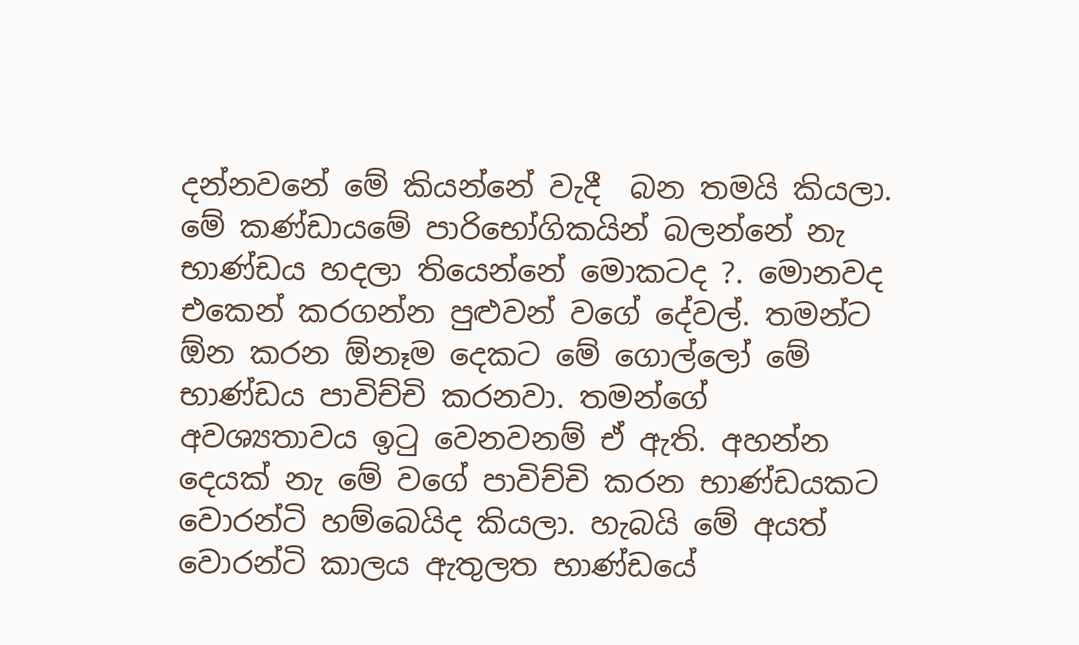දන්නවනේ මේ කියන්නේ වැදී  බන තමයි කියලා. මේ කණ්ඩායමේ පාරිභෝගිකයින් බලන්නේ නැ  භාණ්ඩය හදලා තියෙන්නේ මොකටද ?. මොනවද එකෙන් කරගන්න පුළුවන් වගේ දේවල්. තමන්ට ඕන කරන ඕනෑම දෙකට මේ ගොල්ලෝ මේ භාණ්ඩය පාවිච්චි කරනවා. තමන්ගේ අවශ්‍යතාවය ඉටු වෙනවනම් ඒ ඇති. අහන්න දෙයක් නැ මේ වගේ පාවිච්චි කරන භාණ්ඩයකට වොරන්ටි හම්බෙයිද කියලා. හැබයි මේ අයත් වොරන්ටි කාලය ඇතුලත භාණ්ඩයේ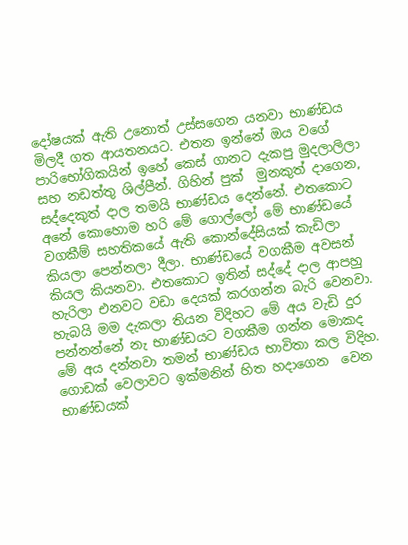දෝෂයක් ඇති උනොත් උස්සගෙන යනවා භාණ්ඩය මිලදී ගත ආයතනයට. එතන ඉන්නේ ඔය වගේ පාරිභෝගිකයින් ඉහේ කෙස් ගානට දැකපු මුදලාලිලා සහ නඩත්තු ශිල්පීන්. ගිහින් පුක්  මුනකුත් දාගෙන, සද්දෙකුත් දාල තමයි භාණ්ඩය දෙන්නේ. එතකොට අනේ කොහොම හරි මේ ගොල්ලෝ මේ භාණ්ඩයේ වගකීම් සහතිකයේ ඇති කොන්දේසියක් කැඩිලා කියලා පෙන්නලා දීලා. භාණ්ඩයේ වගකීම අවසන් කියල කියනවා. එතකොට ඉතින් සද්දේ දාල ආපහු හැරිලා එනවට වඩා දෙයක් කරගන්න බැරි වෙනවා. හැබයි මම දැකලා තියන විදිහට මේ අය වැඩි දුර පන්නන්නේ නැ භාණ්ඩයට වගකීම ගන්න මොකද මේ අය දන්නවා තමන් භාණ්ඩය භාවිතා කල විදිහ. ගොඩක් වෙලාවට ඉක්මනින් හිත හදාගෙන  වෙන භාණ්ඩයක්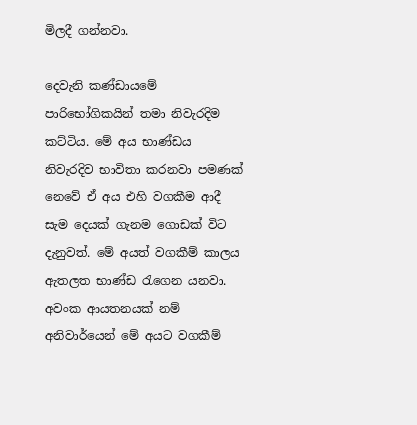මිලදී ගන්නවා.

දෙවැනි කණ්ඩායමේ පාරිභෝගිකයින් තමා නිවැරදිම කට්ටිය. මේ අය භාණ්ඩය නිවැරදිව භාවිතා කරනවා පමණක් නෙවේ ඒ අය එහි වගකීම ආදී සැම දෙයක් ගැනම ගොඩක් විට දැනුවත්. මේ අයත් වගකීම් කාලය ඇතලත භාණ්ඩ රැගෙන යනවා. අවංක ආයතනයක් නම් අනිවාර්යෙන් මේ අයට වගකීම්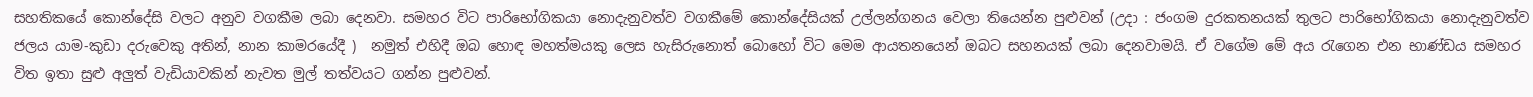සහතිකයේ කොන්දේසි වලට අනුව වගකීම ලබා දෙනවා. සමහර විට පාරිභෝගිකයා නොදැනුවත්ව වගකීමේ කොන්දේසියක් උල්ලන්ගනය වෙලා තියෙන්න පුළුවන් (උදා : ජංගම දුරකතනයක් තුලට පාරිභෝගිකයා නොදැනුවත්ව ජලය යාම-කුඩා දරුවෙකු අතින්, නාන කාමරයේදී )  නමුත් එහිදී ඔබ හොඳ මහත්මයකු ලෙස හැසිරුනොත් බොහෝ විට මෙම ආයතනයෙන් ඔබට සහනයක් ලබා දෙනවාමයි. ඒ වගේම මේ අය රැගෙන එන භාණ්ඩය සමහර විත ඉතා සුළු අලුත් වැඩියාවකින් නැවත මුල් තත්වයට ගන්න පුළුවන්.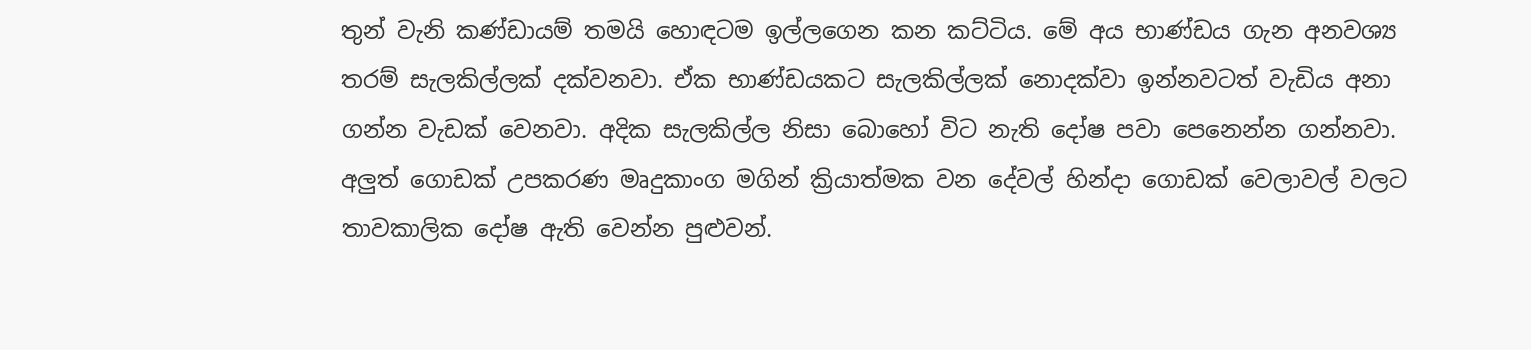තුන් වැනි කණ්ඩායම් තමයි හොඳටම ඉල්ලගෙන කන කට්ටිය. මේ අය භාණ්ඩය ගැන අනවශ්‍ය තරම් සැලකිල්ලක් දක්වනවා. ඒක භාණ්ඩයකට සැලකිල්ලක් නොදක්වා ඉන්නවටත් වැඩිය අනා ගන්න වැඩක් වෙනවා. අදික සැලකිල්ල නිසා බොහෝ විට නැති දෝෂ පවා පෙනෙන්න ගන්නවා. අලුත් ගොඩක් උපකරණ මෘදුකාංග මගින් ක්‍රියාත්මක වන දේවල් හින්දා ගොඩක් වෙලාවල් වලට තාවකාලික දෝෂ ඇති වෙන්න පුළුවන්.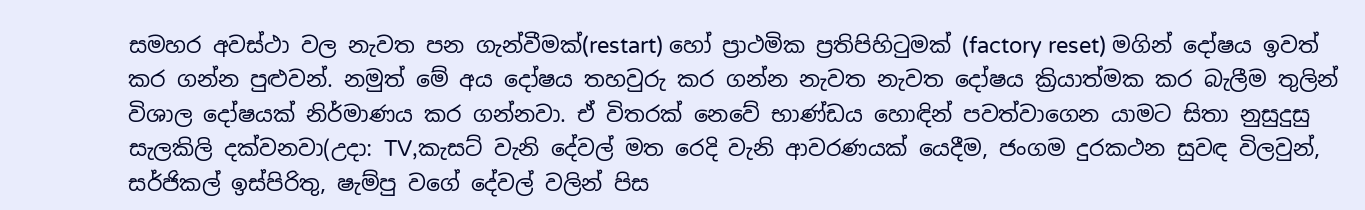සමහර අවස්ථා වල නැවත පන ගැන්වීමක්(restart) හෝ ප්‍රාථමික ප්‍රතිපිහිටුමක් (factory reset) මගින් දෝෂය ඉවත් කර ගන්න පුළුවන්. නමුත් මේ අය දෝෂය තහවුරු කර ගන්න නැවත නැවත දෝෂය ක්‍රියාත්මක කර බැලීම තුලින් විශාල දෝෂයක් නිර්මාණය කර ගන්නවා. ඒ විතරක් නෙවේ භාණ්ඩය හොඳින් පවත්වාගෙන යාමට සිතා නුසුදුසු සැලකිලි දක්වනවා(උදා: TV,කැසට් වැනි දේවල් මත රෙදි වැනි ආවරණයක් යෙදීම, ජංගම දුරකථන සුවඳ විලවුන්, සර්ජිකල් ඉස්පිරිතු, ෂැම්පු වගේ දේවල් වලින් පිස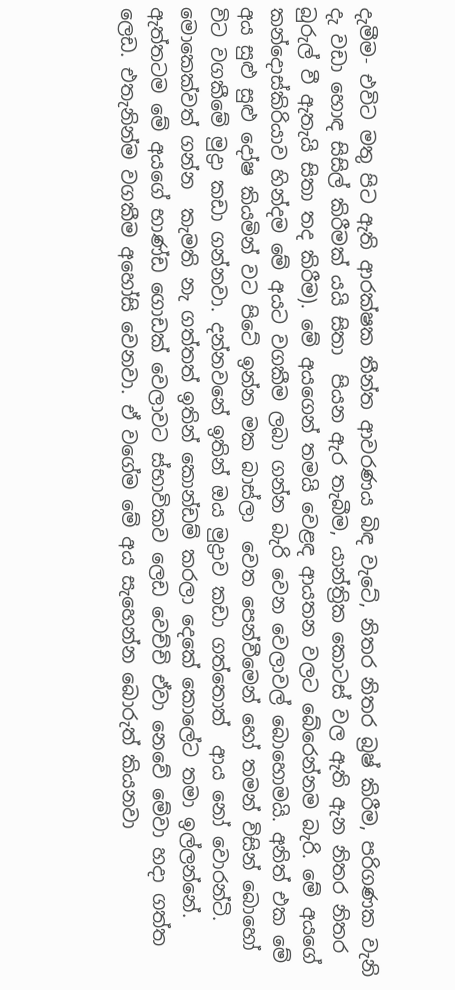දැමීම- එවිට මතු පිට ඇති ආරක්ෂක තීන්ත ආවරණය බිඳ වැටේ, නිතර නිතර බ්‍රෂ් කිරීම, පරිගණක වැනි දැ වඩා හොඳ සිසිල් කිරීමක් යයි සිතා  පියන ඇර තැබීම, යාන්ත්‍රික කොටස් වල ඇති ඇන නිතර නිතර බුරුල් වී ඇතැයි සිතා තද කිරීම). මේ අයගෙන් තමයි වෙළඳ ආයතන වලට බේරෙන්නම බැරි. මේ අයගේ කන්දොස්කිරියාව හින්දම මේ අයට වගකීම ලබා ගන්න බැරි වෙන වෙලාවල් බොහොමයි. අනිත් එක මේ අය සුළු සුළු දෝෂ කියමින් වට පිටේ ඉන්න මක බාස්ලා  වෙත පෙන්වීමෙන් හෝ තමන් විසින් බොහෝ විට වගකීමේ මුද්‍රා කඩා ගන්නවා. දන්නවනේ ඉතින් ඔය මුද්‍රාව කඩා ගත්තොත්  ආය නෝ වොරන්ටි. මොකෙක්වත් ගන්න  කැමති නැ ගත්තත් ඉතින් කොන්ඩම් කරලා දෙකේ කොලේට තමා ඉල්ලන්නේ. ඇත්තටම මේ අයගේ භාණ්ඩ ගොඩක් වෙලාවට ස්භාවිකව ලෙඩ වෙච්චි ඒවා නෙවේ මේවා හදා ගත්ත ලෙඩ. එතැනින්ම වගකීම අහෝසි වෙනවා. ඒ වගේම මේ අය සැහෙන්න බොරුත් කියනවා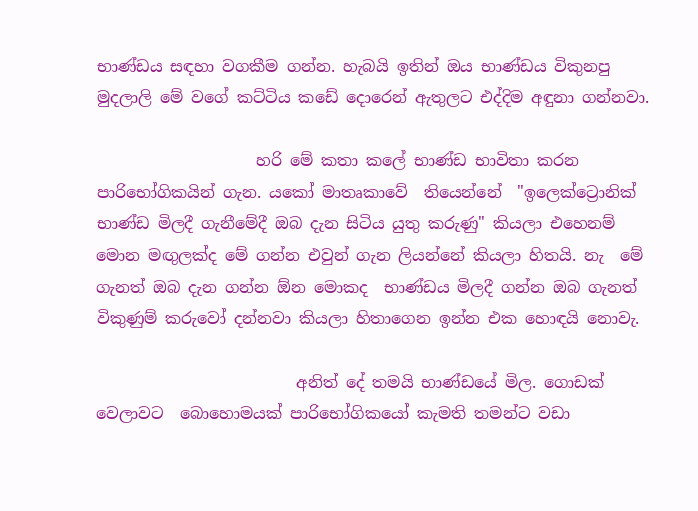භාණ්ඩය සඳහා වගකීම ගන්න. හැබයි ඉතින් ඔය භාණ්ඩය විකුනපු මුදලාලි මේ වගේ කට්ටිය කඩේ දොරෙන් ඇතුලට එද්දිම අඳුනා ගන්නවා.

                    හරි මේ කතා කලේ භාණ්ඩ භාවිතා කරන පාරිභෝගිකයින් ගැන. යකෝ මාතෘකාවේ  තියෙන්නේ  "ඉලෙක්ට්‍රොනික් භාණ්ඩ මිලදී ගැනීමේදී ඔබ දැන සිටිය යුතු කරුණු" කියලා එහෙනම් මොන මඟුලක්ද මේ ගන්න එවුන් ගැන ලියන්නේ කියලා හිතයි. නැ  මේ ගැනත් ඔබ දැන ගන්න ඕන මොකද  භාණ්ඩය මිලදී ගන්න ඔබ ගැනත් විකුණුම් කරුවෝ දන්නවා කියලා හිතාගෙන ඉන්න එක හොඳයි නොවැ.

                         අනිත් දේ තමයි භාණ්ඩයේ මිල. ගොඩක් වෙලාවට  බොහොමයක් පාරිභෝගිකයෝ කැමති තමන්ට වඩා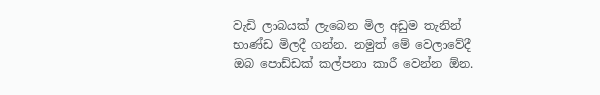වැඩි ලාබයක් ලැබෙන මිල අඩුම තැනින් භාණ්ඩ මිලදී ගන්න. නමුත් මේ වෙලාවේදී ඔබ පොඩ්ඩක් කල්පනා කාරී වෙන්න ඕන.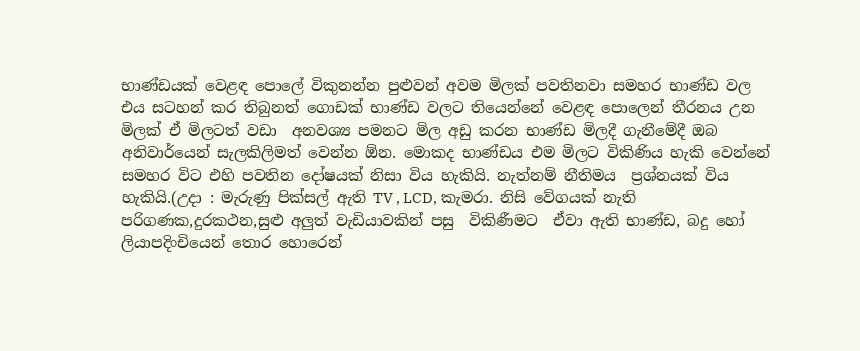භාණ්ඩයක් වෙළඳ පොලේ විකුනන්න පුළුවන් අවම මිලක් පවතිනවා සමහර භාණ්ඩ වල එය සටහන් කර තිබුනත් ගොඩක් භාණ්ඩ වලට තියෙන්නේ වෙළඳ පොලෙන් තීරනය උන මිලක් ඒ මිලටත් වඩා  අනවශ්‍ය පමනට මිල අඩු කරන භාණ්ඩ මිලදී ගැනීමේදී ඔබ අනිවාර්යෙන් සැලකිලිමත් වෙන්න ඕන. මොකද භාණ්ඩය එම මිලට විකිණිය හැකි වෙන්නේ සමහර විට එහි පවතින දෝෂයක් නිසා විය හැකියි. නැත්නම් නීතිමය  ප්‍රශ්නයක් විය හැකියි.(උදා : මැරුණු පික්සල් ඇති TV , LCD, කැමරා. නිසි වේගයක් නැති පරිගණක,දුරකථන,සුළු අලුත් වැඩියාවකින් පසු  විකිණීමට  ඒවා ඇති භාණ්ඩ, බදු හෝ ලියාපදිංචියෙන් තොර හොරෙන්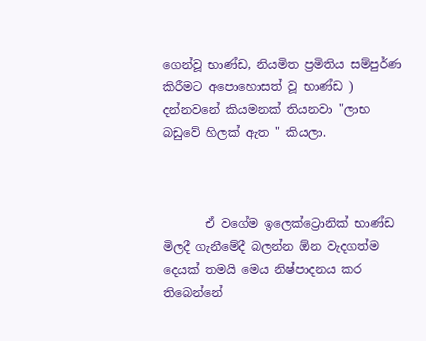ගෙන්වූ භාණ්ඩ, නියමිත ප්‍රමිතිය සම්පුර්ණ කිරීමට අපොහොසත් වූ භාණ්ඩ )  දන්නවනේ කියමනක් තියනවා "ලාභ බඩුවේ හිලක් ඇත " කියලා.



       ඒ වගේම ඉලෙක්ට්‍රොනික් භාණ්ඩ මිලදී ගැනීමේදී බලන්න ඕන වැදගත්ම දෙයක් තමයි මෙය නිෂ්පාදනය කර තිබෙන්නේ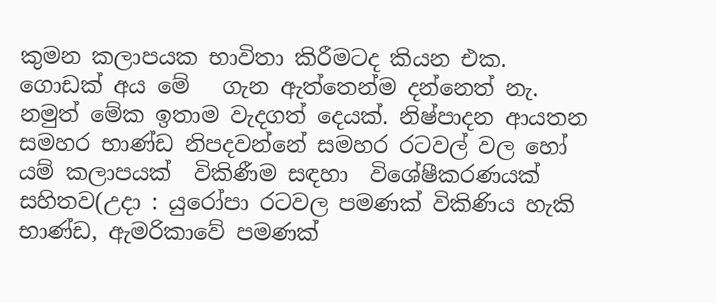කුමන කලාපයක භාවිතා කිරීමටද කියන එක. ගොඩක් අය මේ   ගැන ඇත්තෙන්ම දන්නෙත් නැ. නමුත් මේක ඉතාම වැදගත් දෙයක්. නිෂ්පාදන ආයතන සමහර භාණ්ඩ නිපදවන්නේ සමහර රටවල් වල හෝ යම් කලාපයක්  විකිණීම සඳහා  විශේෂීකරණයක් සහිතව(උදා : යුරෝපා රටවල පමණක් විකිණිය හැකි භාණ්ඩ, ඇමරිකාවේ පමණක්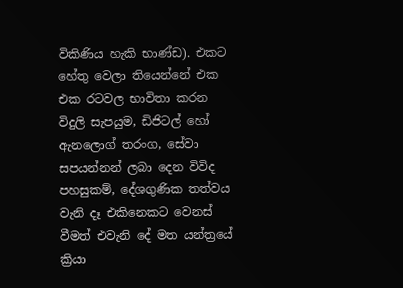විකිණිය හැකි භාණ්ඩ). එකට හේතු වෙලා තියෙන්නේ එක එක රටවල භාවිතා කරන විදුලි සැපයුම, ඩිජිටල් හෝ ඇනලොග් තරංග, සේවා සපයන්නන් ලබා දෙන විවිද පහසුකම්, දේශගුණික තත්වය වැනි දෑ එකිනෙකට වෙනස් වීමත් එවැනි දේ මත යන්ත්‍රයේ ක්‍රියා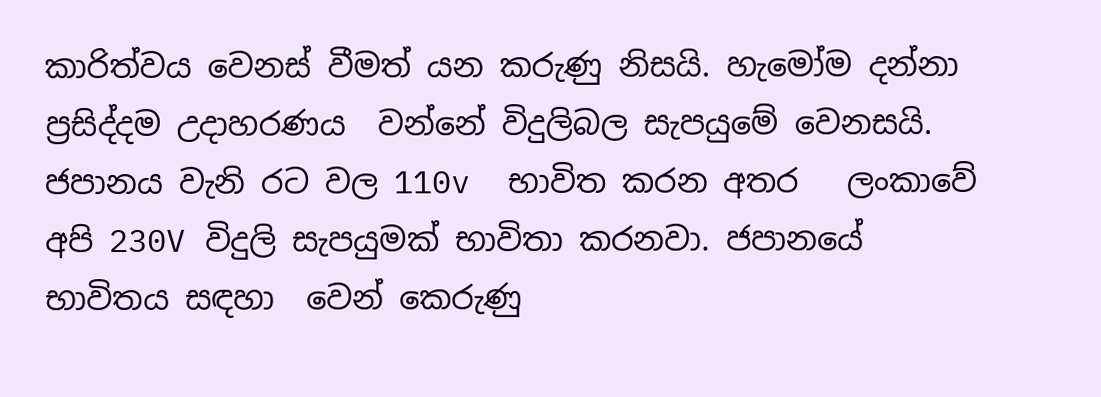කාරිත්වය වෙනස් වීමත් යන කරුණු නිසයි. හැමෝම දන්නා ප්‍රසිද්දම උදාහරණය  වන්නේ විදුලිබල සැපයුමේ වෙනසයි. ජපානය වැනි රට වල 110v  භාවිත කරන අතර   ලංකාවේ අපි 230V විදුලි සැපයුමක් භාවිතා ක‍රනවා. ජපානයේ  භාවිතය සඳහා  වෙන් කෙරුණු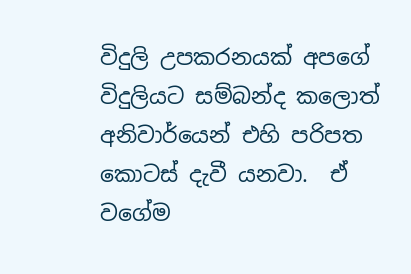විදුලි උපකරනයක් අපගේ විදුලියට සම්බන්ද කලොත් අනිවාර්යෙන් එහි පරිපත කොටස් දැවී යනවා.  ඒ වගේම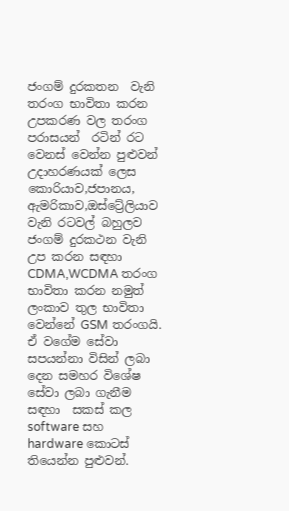ජංගම් දුරකතන  වැනි  තරංග භාවිතා කරන උපකරණ වල තරංග  පරාසයන්  රටින් රට වෙනස් වෙන්න පුළුවන් උදාහරණයක් ලෙස කොරියාව,ජපානය, ඇමරිකාව,ඔස්ට්‍රේලියාව වැනි රටවල් බහුලව ජංගම් දුරකථන වැනි උප කරන සඳහා CDMA,WCDMA තරංග භාවිතා කරන නමුත් ලංකාව තුල භාවිතා වෙන්නේ GSM තරංගයි. ඒ වගේම සේවා සපයන්නා විසින් ලබා දෙන සමහර විශේෂ සේවා ලබා ගැනීම  සඳහා  සකස් කල software සහ hardware කොටස්  තියෙන්න පුළුවන්.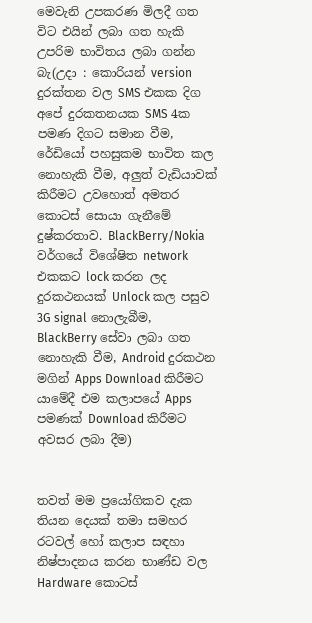මෙවැනි උපකරණ මිලදී ගත විට එයින් ලබා ගත හැකි උපරිම භාවිතය ලබා ගන්න බැ(උදා : කොරියන් version දුරක්තන වල SMS එකක දිග අපේ දුරකතනයක SMS 4ක පමණ දිගට සමාන වීම, රේඩියෝ පහසුකම භාවිත කල නොහැකි වීම, අලුත් වැඩියාවක් කිරීමට උවහොත් අමතර කොටස් සොයා ගැනීමේ දුෂ්කරතාව. BlackBerry/Nokia  වර්ගයේ විශේෂිත network එකකට lock කරන ලද දුරකථනයක් Unlock කල පසුව 3G signal නොලැබීම, BlackBerry සේවා ලබා ගත නොහැකි වීම, Android දුරකථන මගින් Apps Download කිරීමට   යාමේදී එම කලාපයේ Apps පමණක් Download කිරීමට අවසර ලබා දීම)


තවත් මම ප්‍රයෝගිකව දැක   තියන දෙයක් තමා සමහර රටවල් හෝ කලාප සඳහා නිෂ්පාදනය කරන භාණ්ඩ වල Hardware කොටස්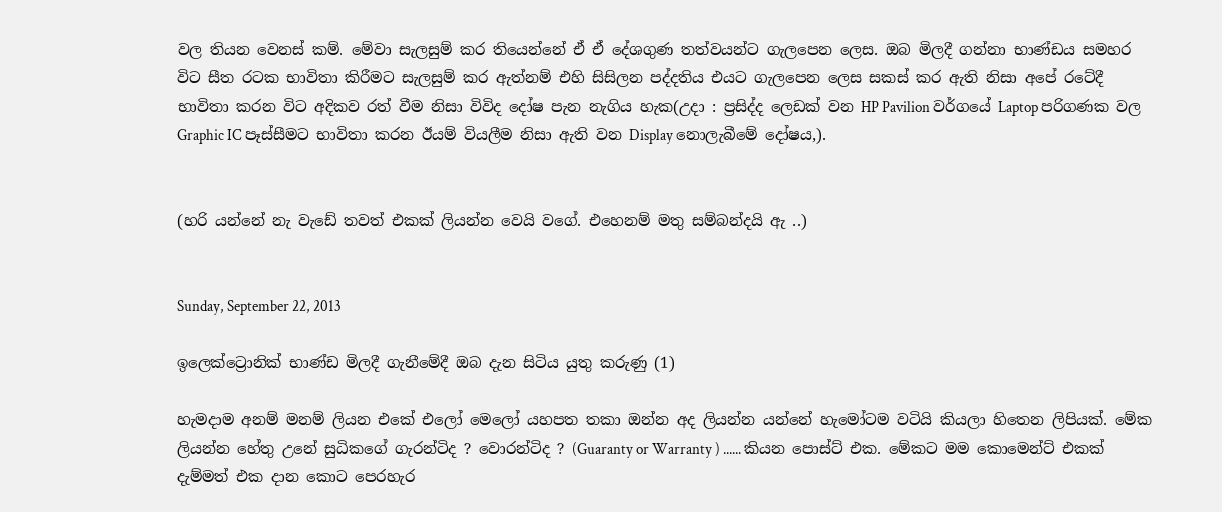වල තියන වෙනස් කම්. මේවා සැලසුම් කර තියෙන්නේ ඒ ඒ දේශගුණ තත්වයන්ට ගැලපෙන ලෙස. ඔබ මිලදී ගන්නා භාණ්ඩය සමහර විට සීත රටක භාවිතා කිරීමට සැලසුම් කර ඇත්නම් එහි සිසිලන පද්දතිය එයට ගැලපෙන ලෙස සකස් කර ඇති නිසා අපේ රටේදී භාවිතා කරන විට අදිකව රත් වීම නිසා විවිද දෝෂ පැන නැගිය හැක(උදා : ප්‍රසිද්ද ලෙඩක් වන HP Pavilion වර්ගයේ Laptop පරිගණක වල Graphic IC පෑස්සීමට භාවිතා කරන ඊයම් වියලීම නිසා ඇති වන Display නොලැබීමේ දෝෂය,).


(හරි යන්නේ නැ වැඩේ තවත් එකක් ලියන්න වෙයි වගේ. එහෙනම් මතු සම්බන්දයි ඇ ..)


Sunday, September 22, 2013

ඉලෙක්ට්‍රොනික් භාණ්ඩ මිලදී ගැනීමේදී ඔබ දැන සිටිය යුතු කරුණු (1)

හැමදාම අනම් මනම් ලියන එකේ එලෝ මෙලෝ යහපත තකා ඔන්න අද ලියන්න යන්නේ හැමෝටම වටියි කියලා හිතෙන ලිපියක්. මේක ලියන්න හේතු උනේ සුධිකගේ ගැරන්ටිද ? වොරන්ටිද ? (Guaranty or Warranty ) ...... කියන පොස්ට් එක. මේකට මම කොමෙන්ට් එකක් දැම්මත් එක දාන කොට පෙරහැර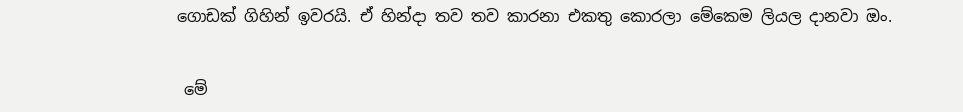ගොඩක් ගිහින් ඉවරයි. ඒ හින්දා තව තව කාරනා එකතු කොරලා මේකෙම ලියල දානවා ඔං.


 මේ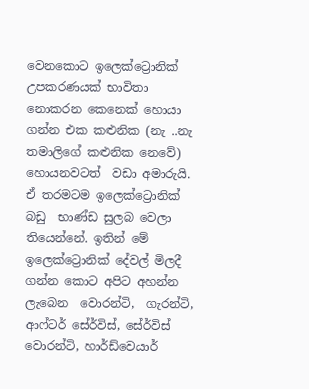වෙනකොට ඉලෙක්ට්‍රොනික් උපකරණයක් භාවිතා නොකරන කෙනෙක් හොයා ගන්න එක කළුනික (නැ ..නැ  තමාලිගේ කළුනික නෙවේ) හොයනවටත්  වඩා අමාරුයි. ඒ තරමටම ඉලෙක්ට්‍රොනික් බඩු  භාණ්ඩ සුලබ වෙලා තියෙන්නේ. ඉතින් මේ ඉලෙක්ට්‍රොනික් දේවල් මිලදී ගන්න කොට අපිට අහන්න ලැබෙන  වොරන්ටි,  ගැරන්ටි, ආෆ්ටර් සේර්විස්, සේර්විස්  වොරන්ටි, හාර්ඩ්වෙයාර්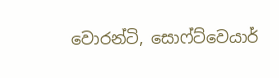වොරන්ටි, සොෆ්ට්වෙයාර්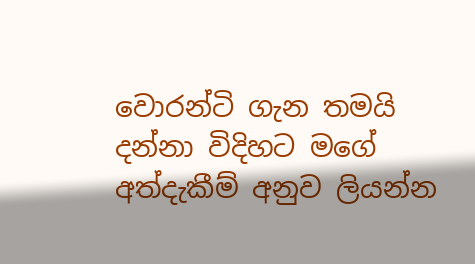වොරන්ටි ගැන තමයි  දන්නා විදිහට මගේ අත්දැකීම් අනුව ලියන්න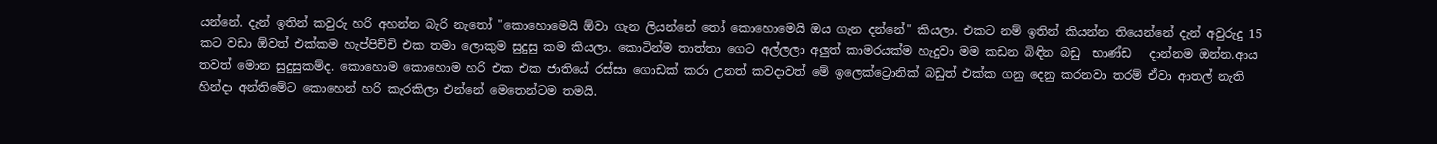යන්නේ. දැන් ඉතින් කවුරු හරි අහන්න බැරි නැතෝ "කොහොමෙයි ඕවා ගැන ලියන්නේ තෝ කොහොමෙයි ඔය ගැන දන්නේ" කියලා. එකට නම් ඉතින් කියන්න තියෙන්නේ දැන් අවුරුදු 15 කට වඩා ඕවත් එක්කම හැප්පිච්චි එක තමා ලොකුම සුදුසු කම කියලා. කොටින්ම තාත්තා ගෙට අල්ලලා අලුත් කාමරයක්ම හැදුවා මම කඩන බිඳින බඩු  භාණ්ඩ   දාන්නම ඔන්න.ආය  තවත් මොන සුදුසුකම්ද. කොහොම කොහොම හරි එක එක ජාතියේ රස්සා ගොඩක් කරා උනත් කවදාවත් මේ ඉලෙක්ට්‍රොනික් බඩුත් එක්ක ගනු දෙනු කරනවා තරම් ඒවා ආතල් නැති හින්දා අන්තිමේට කොහෙන් හරි කැරකිලා එන්නේ මෙතෙන්ටම තමයි.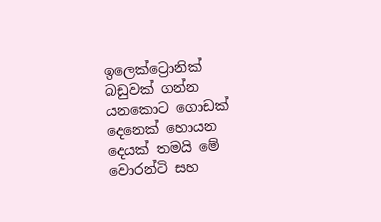ඉලෙක්ට්‍රොනික් බඩුවක් ගන්න යනකොට ගොඩක් දෙනෙක් හොයන දෙයක් තමයි මේ වොරන්ටි සහ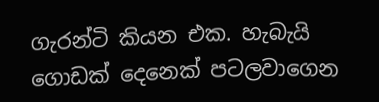ගැරන්ටි කියන එක. හැබැයි ගොඩක් දෙනෙක් පටලවාගෙන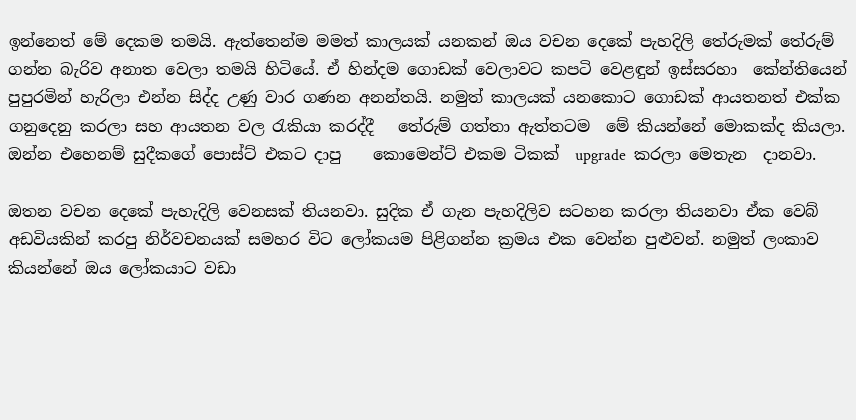ඉන්නෙත් මේ දෙකම තමයි. ඇත්තෙන්ම මමත් කාලයක් යනකන් ඔය වචන දෙකේ පැහදිලි තේරුමක් තේරුම් ගන්න බැරිව අනාත වෙලා තමයි හිටියේ. ඒ හින්දම ගොඩක් වෙලාවට කපටි වෙළඳුන් ඉස්සරහා  කේන්තියෙන් පුපුරමින් හැරිලා එන්න සිද්ද උණු වාර ගණන අනන්තයි. නමුත් කාලයක් යනකොට ගොඩක් ආයතනත් එක්ක ගනුදෙනු කරලා සහ ආයතන වල රැකියා කරද්දී   තේරුම් ගත්තා ඇත්තටම  මේ කියන්නේ මොකක්ද කියලා. ඔන්න එහෙනම් සුදීකගේ පොස්ට් එකට දාපු    කොමෙන්ට් එකම ටිකක්  upgrade  කරලා මෙතැන  දානවා.

ඔතන වචන දෙකේ පැහැදිලි වෙනසක් තියනවා. සුදික ඒ ගැන පැහදිලිව සටහන කරලා තියනවා ඒක වෙබ් අඩවියකින් කරපු නිර්වචනයක් සමහර විට ලෝකයම පිළිගන්න ක්‍රමය එක වෙන්න පුළුවන්. නමුත් ලංකාව කියන්නේ ඔය ලෝකයාට වඩා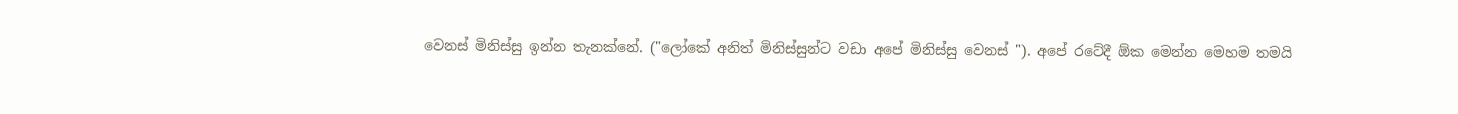වෙනස් මිනිස්සු ඉන්න තැනක්නේ. ("ලෝකේ අනිත් මිනිස්සුන්ට වඩා අපේ මිනිස්සු වෙනස් "). අපේ රටේදී ඕක මෙන්න මෙහම තමයි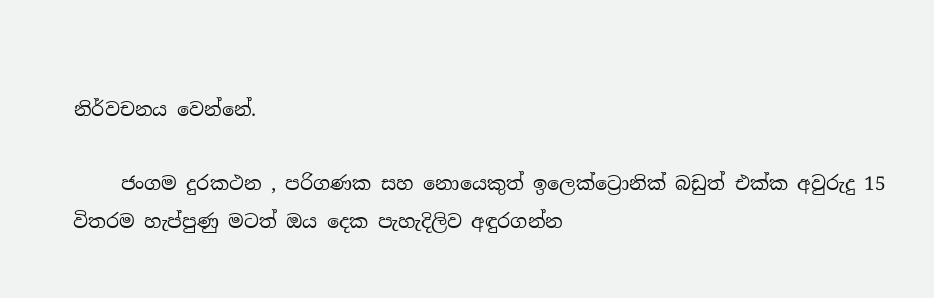නිර්වචනය වෙන්නේ.

     ජංගම දුරකථන , පරිගණක සහ නොයෙකුත් ඉලෙක්ට්‍රොනික් බඩුත් එක්ක අවුරුදු 15 විතරම හැප්පුණු මටත් ඔය දෙක පැහැදිලිව අඳුරගන්න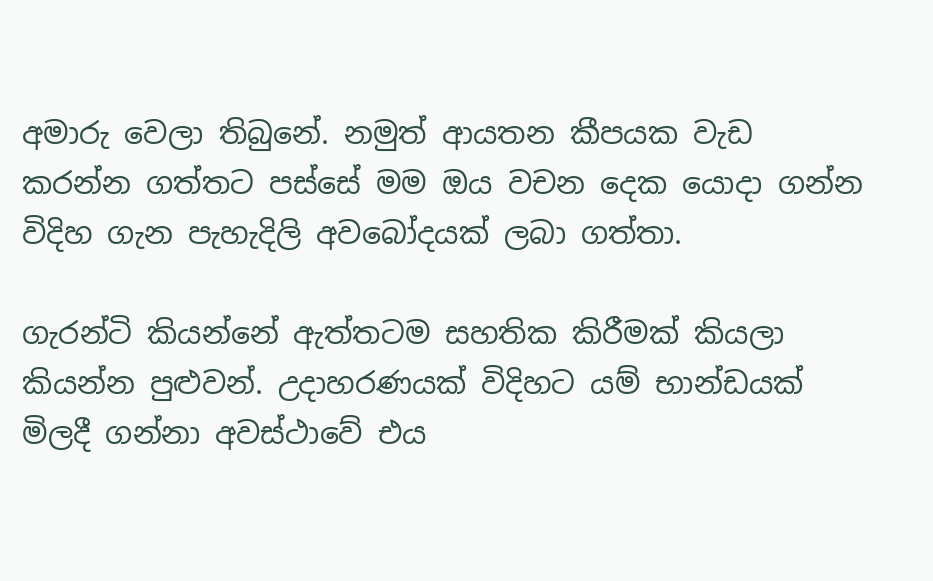අමාරු වෙලා තිබුනේ. නමුත් ආයතන කීපයක වැඩ කරන්න ගත්තට පස්සේ මම ඔය වචන දෙක යොදා ගන්න විදිහ ගැන පැහැදිලි අවබෝදයක් ලබා ගත්තා.

ගැරන්ටි කියන්නේ ඇත්තටම සහතික කිරීමක් කියලා කියන්න පුළුවන්. උදාහරණයක් විදිහට යම් භාන්ඩයක් මිලදී ගන්නා අවස්ථාවේ එය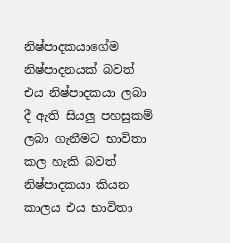නිෂ්පාදකයාගේම නිෂ්පාදනයක් බවත් එය නිෂ්පාදකයා ලබා දී ඇති සියලු පහසුකම් ලබා ගැනීමට භාවිතා කල හැකි බවත් නිෂ්පාදකයා කියන කාලය එය භාවිතා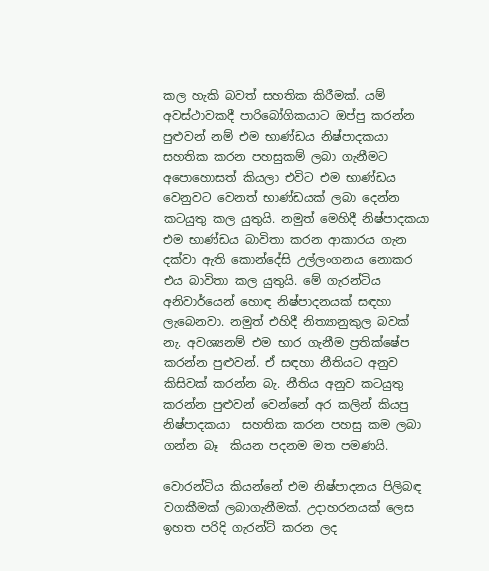කල හැකි බවත් සහතික කිරීමක්. යම් අවස්ථාවකදී පාරිබෝගිකයාට ඔප්පු කරන්න පුළුවන් නම් එම භාණ්ඩය නිෂ්පාදකයා සහතික කරන පහසුකම් ලබා ගැනීමට අපොහොසත් කියලා එවිට එම භාණ්ඩය වෙනුවට වෙනත් භාණ්ඩයක් ලබා දෙන්න කටයුතු කල යුතුයි. නමුත් මෙහිදී නිෂ්පාදකයා එම භාණ්ඩය බාවිතා කරන ආකාරය ගැන දක්වා ඇති කොන්දේසි උල්ලංගනය නොකර එය බාවිතා කල යුතුයි. මේ ගැරන්ටිය අනිවාර්යෙන් හොඳ නිෂ්පාදනයක් සඳහා ලැබෙනවා. නමුත් එහිදී නිත්‍යානුකුල බවක් නැ. අවශ්‍යනම් එම භාර ගැනීම ප්‍රතික්ෂේප කරන්න පුළුවන්. ඒ සඳහා නීතියට අනුව කිසිවක් කරන්න බැ. නීතිය අනුව කටයුතු කරන්න පුළුවන් වෙන්නේ අර කලින් කියපු නිෂ්පාදකයා  සහතික කරන පහසු කම ලබා ගන්න බෑ  කියන පදනම මත පමණයි.

වොරන්ටිය කියන්නේ එම නිෂ්පාදනය පිලිබඳ වගකීමක් ලබාගැනීමක්. උදාහරනයක් ලෙස ඉහත පරිදි ගැරන්ට් කරන ලද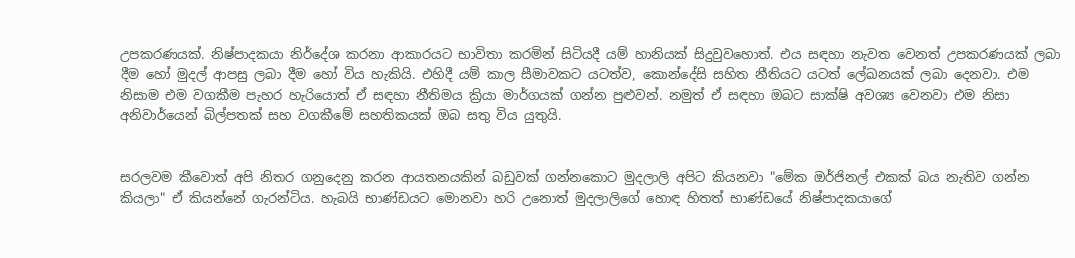උපකරණයක්. නිෂ්පාදකයා නිර්දේශ කරනා ආකාරයට භාවිතා කරමින් සිටියදී යම් හානියක් සිදුවුවහොත්. එය සඳහා නැවත වෙනත් උපකරණයක් ලබා දීම හෝ මුදල් ආපසු ලබා දීම හෝ විය හැකියි. එහිදී යම් කාල සීමාවකට යටත්ව, කොන්දේසි සහිත නීතියට යටත් ලේඛනයක් ලබා දෙනවා. එම නිසාම එම වගකීම පැහර හැරියොත් ඒ සඳහා නීතිමය ක්‍රියා මාර්ගයක් ගන්න පුළුවන්. නමුත් ඒ සඳහා ඔබට සාක්ෂි අවශ්‍ය වෙනවා එම නිසා අනිවාර්යෙන් බිල්පතක් සහ වගකීමේ සහතිකයක් ඔබ සතු විය යුතුයි.


සරලවම කීවොත් අපි නිතර ගනුදෙනු කරන ආයතනයකින් බඩුවක් ගන්නකොට මුදලාලි අපිට කියනවා "මේක ඔර්ජිනල් එකක් බය නැතිව ගන්න කියලා" ඒ කියන්නේ ගැරන්ටිය. හැබයි භාණ්ඩයට මොනවා හරි උනොත් මුදලාලිගේ හොඳ හිතත් භාණ්ඩයේ නිෂ්පාදකයාගේ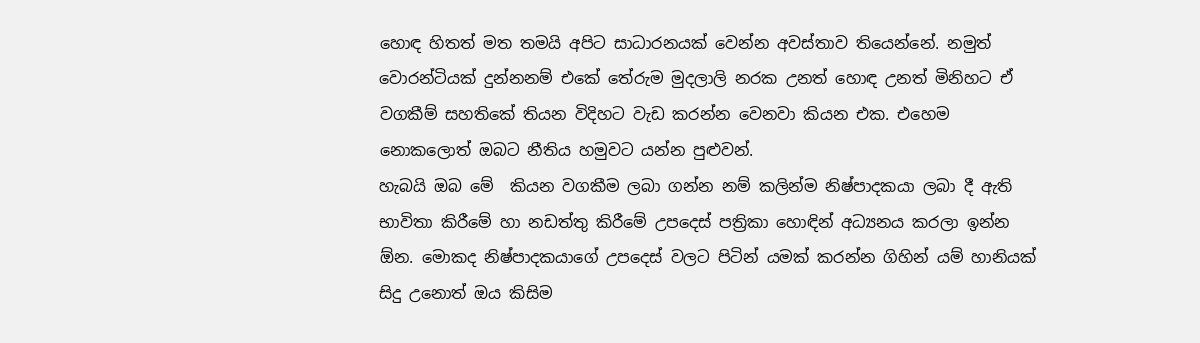හොඳ හිතත් මත තමයි අපිට සාධාරනයක් වෙන්න අවස්තාව තියෙන්නේ. නමුත් වොරන්ටියක් දුන්නනම් එකේ තේරුම මුදලාලි නරක උනත් හොඳ උනත් මිනිහට ඒ වගකීම් සහතිකේ තියන විදිහට වැඩ කරන්න වෙනවා කියන එක. එහෙම නොකලොත් ඔබට නීතිය හමුවට යන්න පුළුවන්.
හැබයි ඔබ මේ  කියන වගකීම ලබා ගන්න නම් කලින්ම නිෂ්පාදකයා ලබා දී ඇති භාවිතා කිරීමේ හා නඩත්තු කිරීමේ උපදෙස් පත්‍රිකා හොඳින් අධ්‍යනය කරලා ඉන්න ඕන. මොකද නිෂ්පාදකයාගේ උපදෙස් වලට පිටින් යමක් කරන්න ගිහින් යම් හානියක් සිදු උනොත් ඔය කිසිම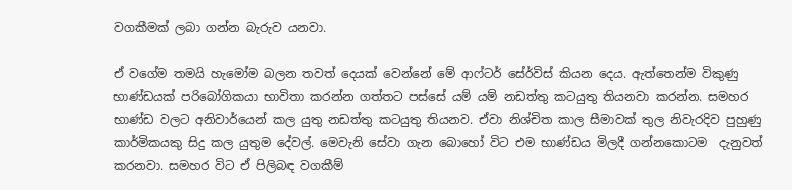වගකීමක් ලබා ගන්න බැරුව යනවා.

ඒ වගේම තමයි හැමෝම බලන තවත් දෙයක් වෙන්නේ මේ ආෆ්ටර් සේර්විස් කියන දෙය. ඇත්තෙන්ම විකුණු භාණ්ඩයක් පරිබෝගිකයා භාවිතා කරන්න ගත්තට පස්සේ යම් යම් නඩත්තු කටයුතු තියනවා කරන්න. සමහර භාණ්ඩ වලට අනිවාර්යෙන් කල යුතු නඩත්තු කටයුතු තියනව. ඒවා නිශ්චිත කාල සීමාවක් තුල නිවැරදිව පුහුණු කාර්මිකයකු සිදු කල යුතුම දේවල්. මෙවැනි සේවා ගැන බොහෝ විට එම භාණ්ඩය මිලදී ගන්නකොටම  දැනුවත් කරනවා. සමහර විට ඒ පිලිබඳ වගකීම්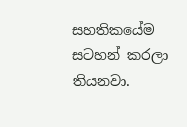සහතිකයේම සටහන් කරලා තියනවා.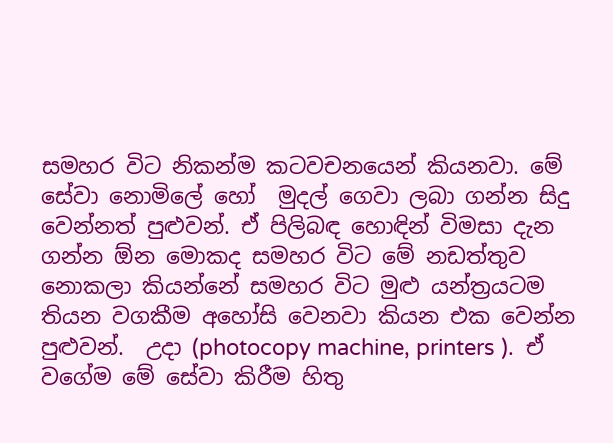සමහර විට නිකන්ම කටවචනයෙන් කියනවා. මේ සේවා නොමිලේ හෝ  මුදල් ගෙවා ලබා ගන්න සිදු වෙන්නත් පුළුවන්. ඒ පිලිබඳ හොඳින් විමසා දැන ගන්න ඕන මොකද සමහර විට මේ නඩත්තුව නොකලා කියන්නේ සමහර විට මුළු යන්ත්‍රයටම තියන වගකීම අහෝසි වෙනවා කියන එක වෙන්න පුළුවන්.  උදා (photocopy machine, printers ).  ඒ වගේම මේ සේවා කිරීම හිතු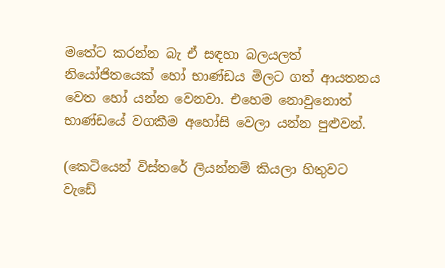මතේට කරන්න බැ ඒ සඳහා බලයලත් නියෝජිතයෙක් හෝ භාණ්ඩය මිලට ගත් ආයතනය වෙත හෝ යන්න වෙනවා. එහෙම නොවුනොත් භාණ්ඩයේ වගකීම අහෝසි වෙලා යන්න පුළුවන්.

(කෙටියෙන් විස්තරේ ලියන්නම් කියලා හිතුවට  වැඩේ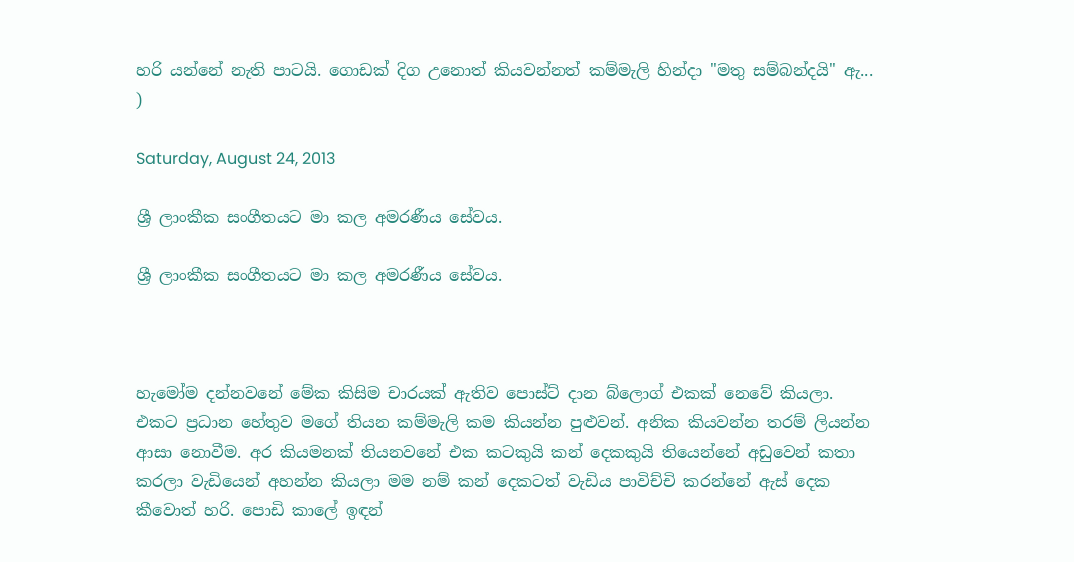හරි යන්නේ නැති පාටයි. ගොඩක් දිග උනොත් කියවන්නත් කම්මැලි හින්දා "මතු සම්බන්දයි" ඇ... )

Saturday, August 24, 2013

ශ්‍රී ලාංකීක සංගීතයට මා කල අමරණීය සේවය.

ශ්‍රී ලාංකීක සංගීතයට මා කල අමරණීය සේවය.



හැමෝම දන්නවනේ මේක කිසිම චාරයක් ඇතිව පොස්ට් දාන බ්ලොග් එකක් නෙවේ කියලා. එකට ප්‍රධාන හේතුව මගේ තියන කම්මැලි කම කියන්න පුළුවන්. අනික කියවන්න තරම් ලියන්න ආසා නොවීම. අර කියමනක් තියනවනේ එක කටකුයි කන් දෙකකුයි තියෙන්නේ අඩුවෙන් කතා කරලා වැඩියෙන් අහන්න කියලා මම නම් කන් දෙකටත් වැඩිය පාවිච්චි කරන්නේ ඇස් දෙක කීවොත් හරි. පොඩි කාලේ ඉඳන්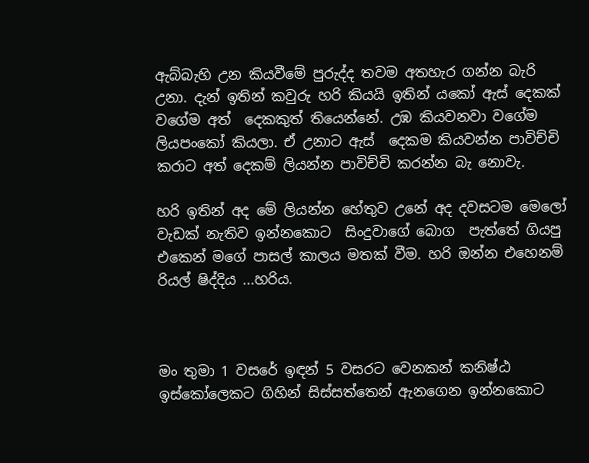ඇබ්බැහි උන කියවීමේ පුරුද්ද තවම අතහැර ගන්න බැරි උනා. දැන් ඉතින් කවුරු හරි කියයි ඉතින් යකෝ ඇස් දෙකක් වගේම අත්  දෙකකුත් තියෙන්නේ. උඹ කියවනවා වගේම ලියපංකෝ කියලා. ඒ උනාට ඇස්  දෙකම කියවන්න පාවිච්චි කරාට අත් දෙකම් ලියන්න පාවිච්චි කරන්න බැ නොවැ.

හරි ඉතින් අද මේ ලියන්න හේතුව උනේ අද දවසටම මෙලෝ වැඩක් නැතිව ඉන්නකොට  සිංදුවාගේ බොග  පැත්තේ ගියපු එකෙන් මගේ පාසල් කාලය මතක් වීම. හරි ඔන්න එහෙනම් රියල් ෂිද්දිය ...හරිය.



මං තුමා 1 වසරේ ඉඳන් 5 වසරට වෙනකන් කනිෂ්ඨ ඉස්කෝලෙකට ගිහින් සිස්සත්තෙන් ඇනගෙන ඉන්නකොට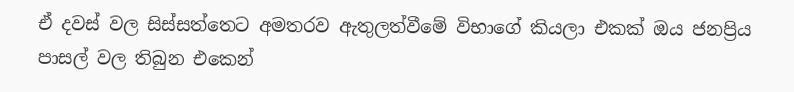ඒ දවස් වල සිස්සත්තෙට අමතරව ඇතුලත්වීමේ විභාගේ කියලා එකක් ඔය ජනප්‍රිය පාසල් වල තිබුන එකෙන්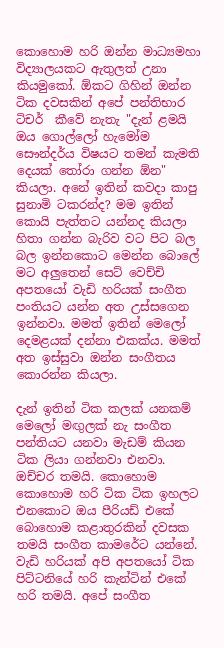කොහොම හරි ඔන්න මාධ්‍යමහා   විද්‍යාලයකට ඇතුලත් උනා කියමුකෝ. ඕකට ගිහින් ඔන්න ටික දවසකින් අපේ පන්තිභාර ටිචර්  කීවේ නැතැ "දැන් ළමයි ඔය ගොල්ලෝ හැමෝම සෞන්දර්ය විෂයට තමන් කැමති දෙයක් තෝරා ගන්න ඕන" කියලා. අනේ ඉතින් කවදා කාපු සුනාමි ටකරන්ද? මම ඉතින් කොයි පැත්තට යන්නද කියලා හිතා ගන්න බැරිව වට පිට බල බල ඉන්නකොට මෙන්න බොලේ මට අලුතෙන් සෙට් වෙච්චි අපතයෝ වැඩි හරියක් සංගීත පංතියට යන්න අත උස්සගෙන ඉන්නවා. මමත් ඉතින් මෙලෝ දෙමළයක් දන්නා එකක්ය. මමත් අත ඉස්සුවා ඔන්න සංගීතය  කොරන්න කියලා.

දැන් ඉතින් ටික කලක් යනකම්  මෙලෝ මඟුලක් නැ සංගීත පන්තියට යනවා මැඩම් කියන ටික ලියා ගන්නවා එනවා. ඔච්චර තමයි. කොහොම කොහොම හරි ටික ටික ඉහලට එනකොට ඔය පීරියඩ් එකේ බොහොම කළාතුරකින් දවසක තමයි සංගීත කාමරේට යන්නේ. වැඩි හරියක් අපි අපතයෝ ටික පිට්ටනියේ හරි කැන්ටින් එකේ හරි තමයි. අපේ සංගීත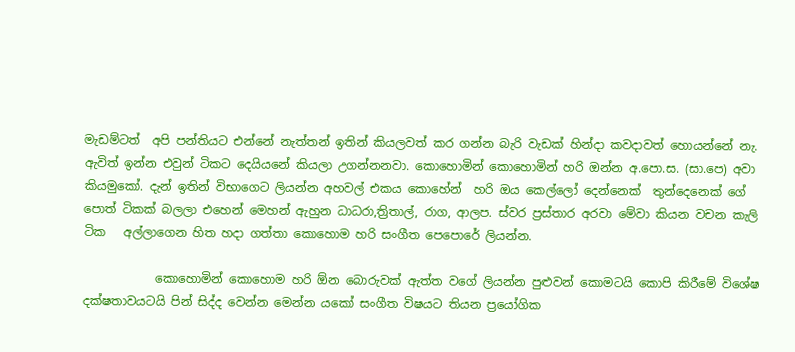මැඩම්ටත්  අපි පන්තියට එන්නේ නැත්තන් ඉතින් කියලවත් කර ගන්න බැරි වැඩක් හින්දා කවදාවත් හොයන්නේ නැ. ඇවිත් ඉන්න එවුන් ටිකට දෙයියනේ කියලා උගන්නනවා. කොහොමින් කොහොමින් හරි ඔන්න අ.පො.ස. (සා.පෙ) අවා කියමුකෝ. දැන් ඉතින් විභාගෙට ලියන්න අහවල් එකය කොහේන්  හරි ඔය කෙල්ලෝ දෙන්නෙක්  තුන්දෙනෙක් ගේ පොත් ටිකක් බලලා එහෙන් මෙහන් ඇහුන ධාධරා,ත්‍රිතාල්, රාග, ආලප. ස්වර ප්‍රස්තාර අරවා මේවා කියන වචන කැලි  ටික   අල්ලාගෙන හිත හදා ගත්තා කොහොම හරි සංගීත පෙපොරේ ලියන්න.

            කොහොමින් කොහොම හරි ඕන බොරුවක් ඇත්ත වගේ ලියන්න පුළුවන් කොමටයි කොපි කිරීමේ විශේෂ දක්ෂතාවයටයි පින් සිද්ද වෙන්න මෙන්න යකෝ සංගීත විෂයට තියන ප්‍රයෝගික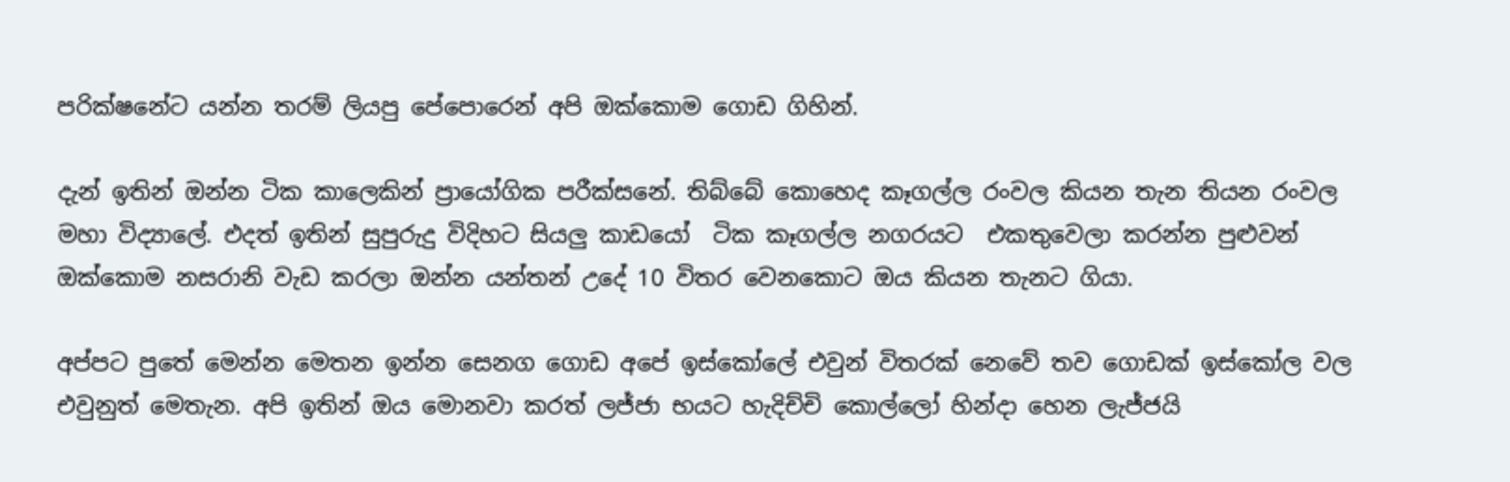පරික්ෂනේට යන්න තරම් ලියපු පේපොරෙන් අපි ඔක්කොම ගොඩ ගිහින්.

දැන් ඉතින් ඔන්න ටික කාලෙකින් ප්‍රායෝගික පරීක්සනේ. තිබ්බේ කොහෙද කෑගල්ල රංවල කියන තැන තියන රංවල මහා විද්‍යාලේ. එදත් ඉතින් සුපුරුදු විදිහට සියලු කාඩයෝ  ටික කෑගල්ල නගරයට  එකතුවෙලා කරන්න පුළුවන් ඔක්කොම නසරානි වැඩ කරලා ඔන්න යන්තන් උදේ 10 විතර වෙනකොට ඔය කියන තැනට ගියා.

අප්පට පුතේ මෙන්න මෙතන ඉන්න සෙනග ගොඩ අපේ ඉස්කෝලේ එවුන් විතරක් නෙවේ තව ගොඩක් ඉස්කෝල වල එවුනුත් මෙතැන. අපි ඉතින් ඔය මොනවා කරත් ලජ්ජා භයට හැදිච්චි කොල්ලෝ හින්දා හෙන ලැජ්ජයි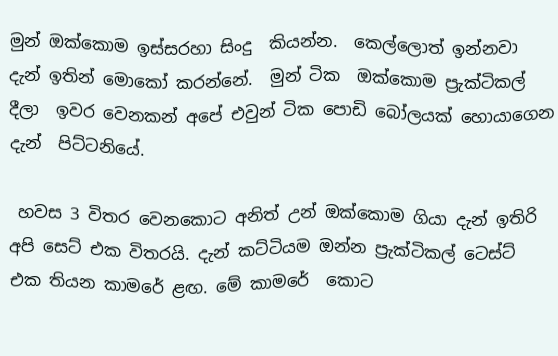මුන් ඔක්කොම ඉස්සරහා සිංදු  කියන්න.  කෙල්ලොත් ඉන්නවා දැන් ඉතින් මොකෝ කරන්නේ.  මුන් ටික  ඔක්කොම ප්‍රැක්ටිකල් දීලා  ඉවර වෙනකන් අපේ එවුන් ටික පොඩි බෝලයක් හොයාගෙන දැන්  පිට්ටනියේ.

 හවස 3 විතර වෙනකොට අනිත් උන් ඔක්කොම ගියා දැන් ඉතිරි අපි සෙට් එක විතරයි. දැන් කට්ටියම ඔන්න ප්‍රැක්ටිකල් ටෙස්ට් එක තියන කාමරේ ළඟ. මේ කාමරේ  කොට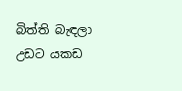බිත්ති බැඳලා උඩට යකඩ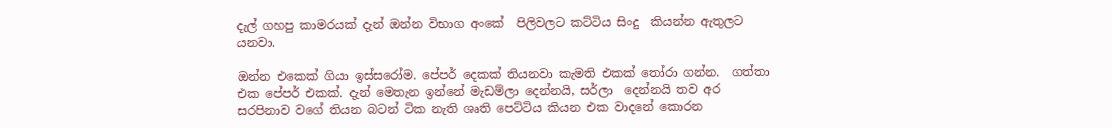දැල් ගහපු කාමරයක් දැන් ඔන්න විභාග අංකේ  පිලිවලට කට්ටිය සිංදු  කියන්න ඇතුලට යනවා.

ඔන්න එකෙක් ගියා ඉස්සරෝම. පේපර් දෙකක් තියනවා කැමති එකක් තෝරා ගන්න.  ගත්තා  එක පේපර් එකක්. දැන් මෙතැන ඉන්නේ මැඩම්ලා දෙන්නයි, සර්ලා  දෙන්නයි තව අර සරපිනාව වගේ තියන බටන් ටික නැති ශෘති පෙට්ටිය කියන එක වාදනේ කොරන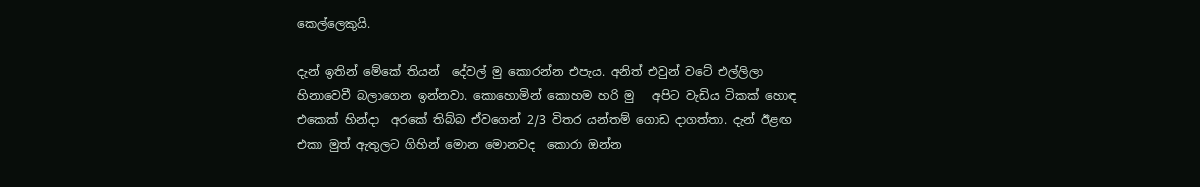කෙල්ලෙකුයි.

දැන් ඉතින් මේකේ තියන්  දේවල් මු කොරන්න එපැය. අනිත් එවුන් වටේ එල්ලිලා හිනාවෙවී බලාගෙන ඉන්නවා. කොහොමින් කොහම හරි මු   අපිට වැඩිය ටිකක් හොඳ එකෙක් හින්දා  අරකේ තිබ්බ ඒවගෙන් 2/3 විතර යන්තම් ගොඩ දාගත්තා. දැන් ඊළඟ එකා මුත් ඇතුලට ගිහින් මොන මොනවද  කොරා ඔන්න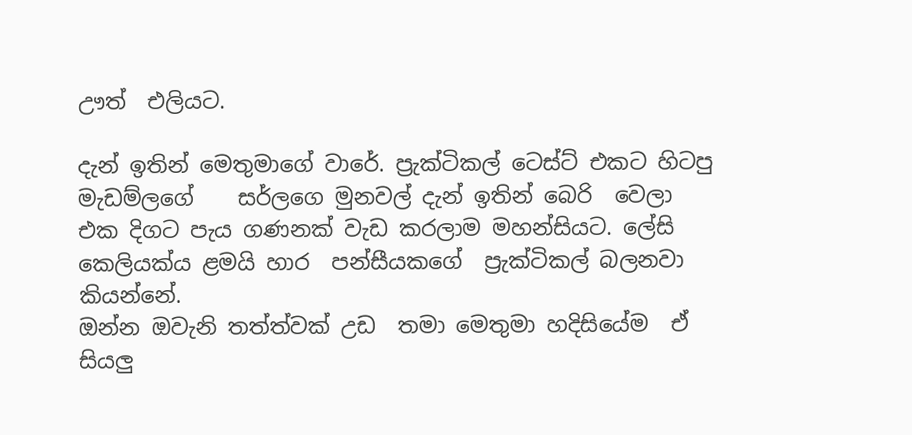ඌත්  එලියට.

දැන් ඉතින් මෙතුමාගේ වාරේ. ප්‍රැක්ටිකල් ටෙස්ට් එකට හිටපු මැඩම්ලගේ    සර්ලගෙ මුනවල් දැන් ඉතින් බෙරි  වෙලා එක දිගට පැය ගණනක් වැඩ කරලාම මහන්සියට. ලේසි කෙලියක්ය ළමයි හාර  පන්සීයකගේ  ප්‍රැක්ටිකල් බලනවා  කියන්නේ.
ඔන්න ඔවැනි තත්ත්වක් උඩ  තමා මෙතුමා හදිසියේම  ඒ සියලු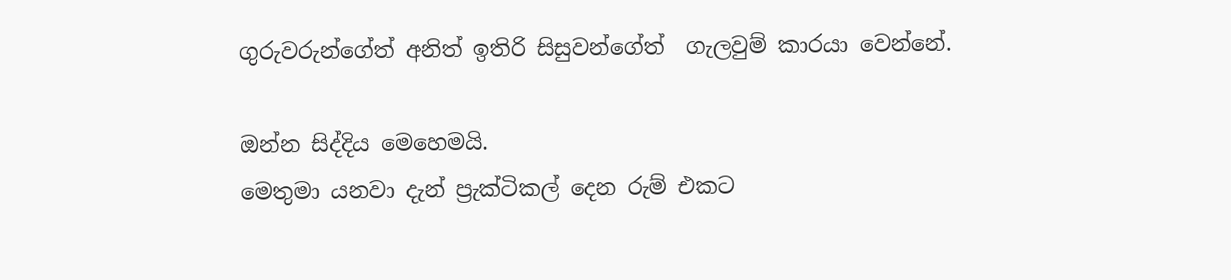ගුරුවරුන්ගේත් අනිත් ඉතිරි සිසුවන්ගේත්  ගැලවුම් කාරයා වෙන්නේ.

ඔන්න සිද්දිය මෙහෙමයි.
මෙතුමා යනවා දැන් ප්‍රැක්ටිකල් දෙන රුම් එකට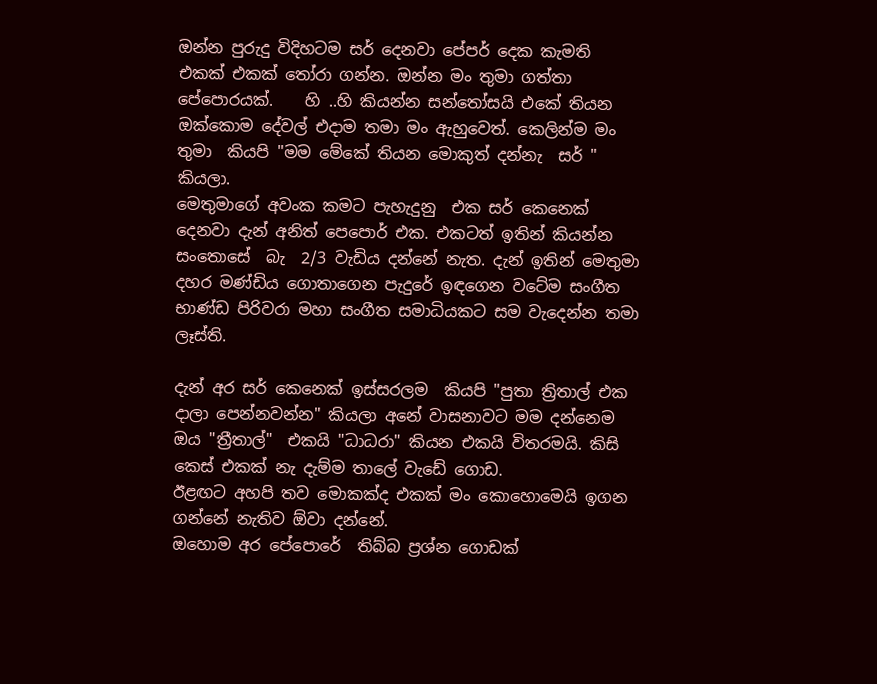ඔන්න පුරුදු විදිහටම සර් දෙනවා පේපර් දෙක කැමති එකක් එකක් තෝරා ගන්න. ඔන්න මං තුමා ගත්තා පේපොරයක්.    හි ..හි කියන්න සන්තෝසයි එකේ තියන ඔක්කොම දේවල් එදාම තමා මං ඇහුවෙත්. කෙලින්ම මං  තුමා  කියපි "මම මේකේ තියන මොකුත් දන්නැ  සර් "  කියලා.
මෙතුමාගේ අවංක කමට පැහැදුනු  එක සර් කෙනෙක් දෙනවා දැන් අනිත් පෙපොර් එක. එකටත් ඉතින් කියන්න සංතොසේ  බැ  2/3 වැඩිය දන්නේ නැත. දැන් ඉතින් මෙතුමා දහර මණ්ඩිය ගොතාගෙන පැදුරේ ඉඳගෙන වටේම සංගීත භාණ්ඩ පිරිවරා මහා සංගීත සමාධියකට සම වැදෙන්න තමා ලෑස්ති.

දැන් අර සර් කෙනෙක් ඉස්සරලම  කියපි "පුතා ත්‍රිතාල් එක දාලා පෙන්නවන්න" කියලා අනේ වාසනාවට මම දන්නෙම ඔය "ත්‍රීතාල්"  එකයි "ධාධරා" කියන එකයි විතරමයි. කිසි කෙස් එකක් නැ දැම්ම තාලේ වැඩේ ගොඩ.
ඊළඟට අහපි තව මොකක්ද එකක් මං කොහොමෙයි ඉගන ගන්නේ නැතිව ඕවා දන්නේ.
ඔහොම අර පේපොරේ  තිබ්බ ප්‍රශ්න ගොඩක්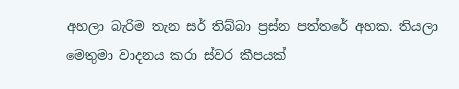අහලා බැරිම තැන සර් තිබ්බා ප්‍රස්න පත්තරේ අහක. තියලා මෙතුමා වාදනය කරා ස්වර කීපයක්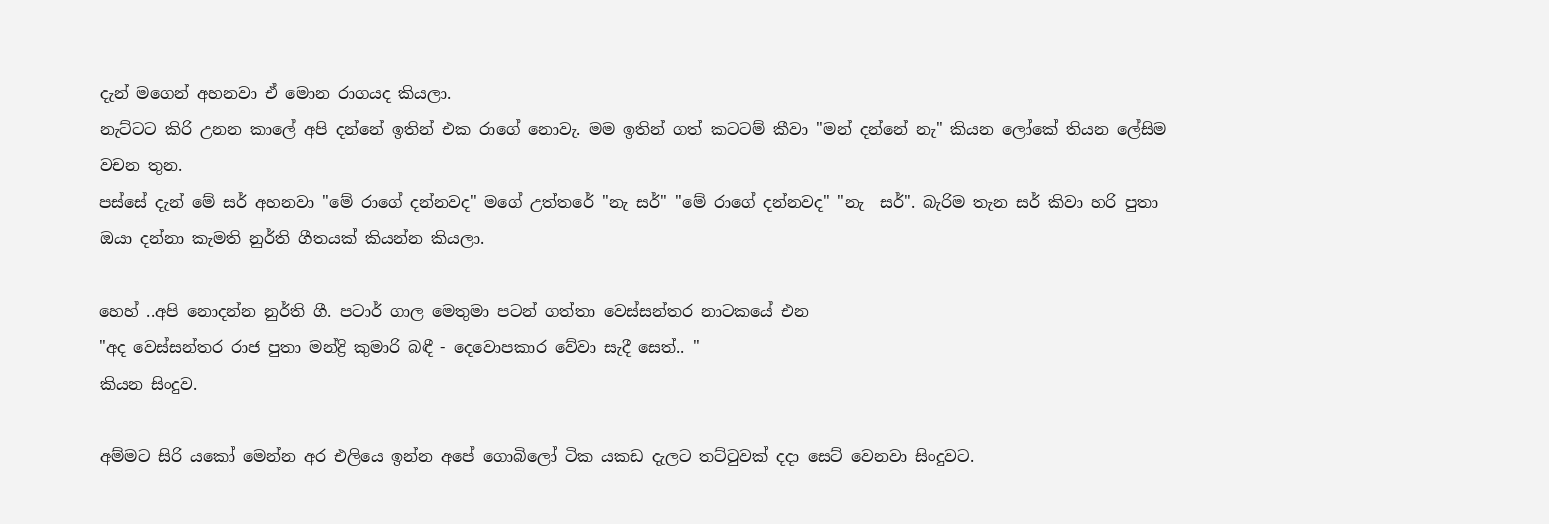දැන් මගෙන් අහනවා ඒ මොන රාගයද කියලා.
නැට්ටට කිරි උනන කාලේ අපි දන්නේ ඉතින් එක රාගේ නොවැ. මම ඉතින් ගත් කටටම් කීවා "මන් දන්නේ නැ" කියන ලෝකේ තියන ලේසිම වචන තුන.
පස්සේ දැන් මේ සර් අහනවා "මේ රාගේ දන්නවද" මගේ උත්තරේ "නැ සර්" "මේ රාගේ දන්නවද" "නැ  සර්". බැරිම තැන සර් කිවා හරි පුතා ඔයා දන්නා කැමති නුර්ති ගීතයක් කියන්න කියලා.

හෙහ් ..අපි නොදන්න නුර්ති ගී. පටාර් ගාල මෙතුමා පටන් ගත්තා වෙස්සන්තර නාටකයේ එන
"අද වෙස්සන්තර රාජ පුතා මන්ද්‍රි කුමාරි බඳී - දෙවොපකාර වේවා සැදී සෙත්.. "
කියන සිංදුව.

අම්මට සිරි යකෝ මෙන්න අර එලියෙ ඉන්න අපේ ගොබිලෝ ටික යකඩ දැලට තට්ටුවක් දදා සෙට් වෙනවා සිංදුවට.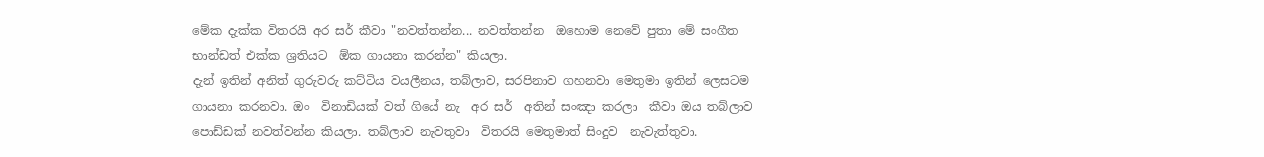මේක දැක්ක විතරයි අර සර් කීවා "නවත්තන්න... නවත්තන්න  ඔහොම නෙවේ පුතා මේ සංගීත භාන්ඩත් එක්ක ශ්‍රතියට  ඕක ගායනා කරන්න" කියලා.
දැන් ඉතින් අනිත් ගුරුවරු කට්ටිය වයලීනය, තබ්ලාව, සරපිනාව ගහනවා මෙතුමා ඉතින් ලෙසටම ගායනා කරනවා. ඔං  විනාඩියක් වත් ගියේ නැ  අර සර්  අතින් සංඤා කරලා  කීවා ඔය තබ්ලාව පොඩ්ඩක් නවත්වන්න කියලා. තබ්ලාව නැවතුවා  විතරයි මෙතුමාත් සිංදුව  නැවැත්තුවා.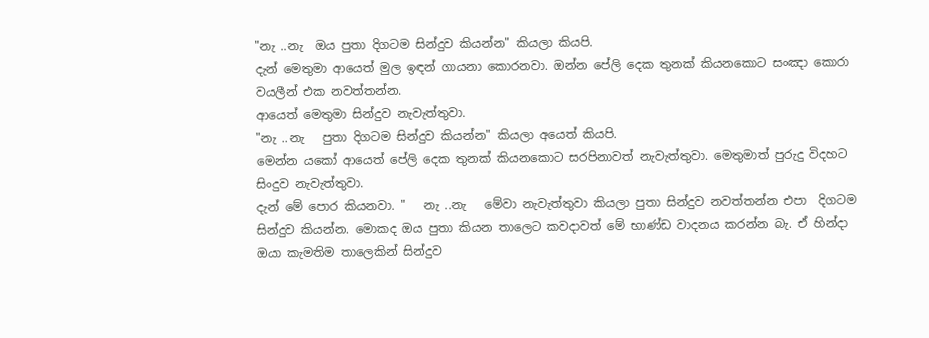"නැ ..නැ  ඔය පුතා දිගටම සින්දුව කියන්න" කියලා කියපි.
දැන් මෙතුමා ආයෙත් මුල ඉඳන් ගායනා කොරනවා. ඔන්න පේලි දෙක තුනක් කියනකොට සංඤා කොරා වයලීන් එක නවත්තන්න.
ආයෙත් මෙතුමා සින්දුව නැවැත්තුවා.
"නැ ..නැ   පුතා දිගටම සින්දුව කියන්න" කියලා අයෙත් කියපි.
මෙන්න යකෝ ආයෙත් පේලි දෙක තුනක් කියනකොට සරපිනාවත් නැවැත්තුවා. මෙතුමාත් පුරුදු විදහට සිංදුව නැවැත්තුවා.
දැන් මේ පොර කියනවා. "   නැ ..නැ   මේවා නැවැත්තුවා කියලා පුතා සින්දුව නවත්තන්න එපා  දිගටම සින්දුව කියන්න. මොකද ඔය පුතා කියන තාලෙට කවදාවත් මේ භාණ්ඩ වාදනය කරන්න බැ. ඒ හින්දා ඔයා කැමතිම තාලෙකින් සින්දුව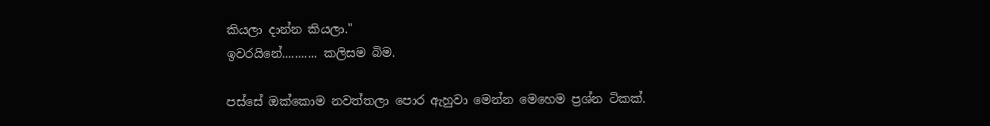කියලා දාන්න කියලා."
ඉවරයිනේ........... කලිසම බිම.

පස්සේ ඔක්කොම නවත්තලා පොර ඇහුවා මෙන්න මෙහෙම ප්‍රශ්න ටිකක්.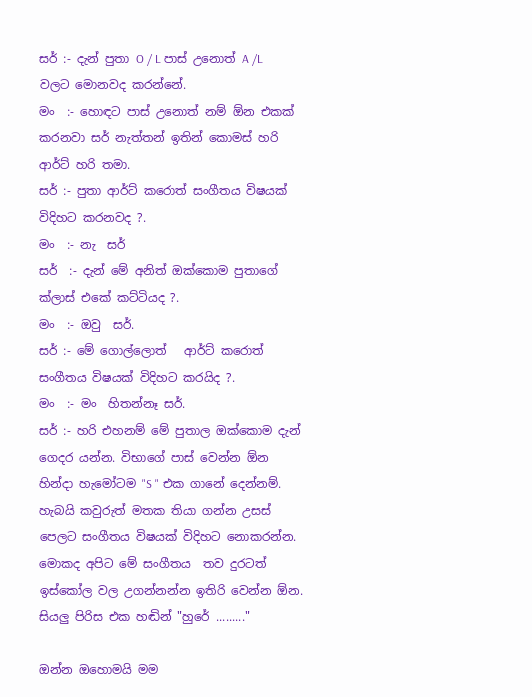සර් :- දැන් පුතා O / L පාස් උනොත් A /L වලට මොනවද කරන්නේ.
මං  :- හොඳට පාස් උනොත් නම් ඕන එකක් කරනවා සර් නැත්තන් ඉතින් කොමස් හරි ආර්ට් හරි තමා.
සර් :- පුතා ආර්ට් කරොත් සංගීතය විෂයක් විදිහට කරනවද ?.
මං  :- නැ  සර්
සර්  :- දැන් මේ අනිත් ඔක්කොම පුතාගේ ක්ලාස් එකේ කට්ටියද ?.
මං  :- ඔවු  සර්.
සර් :- මේ ගොල්ලොත්   ආර්ට් කරොත් සංගීතය විෂයක් විදිහට කරයිද ?.
මං  :- මං  හිතන්නෑ සර්.
සර් :- හරි එහනම් මේ පුතාල ඔක්කොම දැන් ගෙදර යන්න. විභාගේ පාස් වෙන්න ඕන හින්දා හැමෝටම "S " එක ගානේ දෙන්නම්. හැබයි කවුරුත් මතක තියා ගන්න උසස් පෙලට සංගීතය විෂයක් විදිහට නොකරන්න. මොකද අපිට මේ සංගීතය  තව දුරටත් ඉස්කෝල වල උගන්නන්න ඉතිරි වෙන්න ඕන.
සියලු පිරිස එක හඬින් "හුරේ ........."

ඔන්න ඔහොමයි මම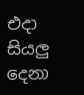එදා සියලු දෙනා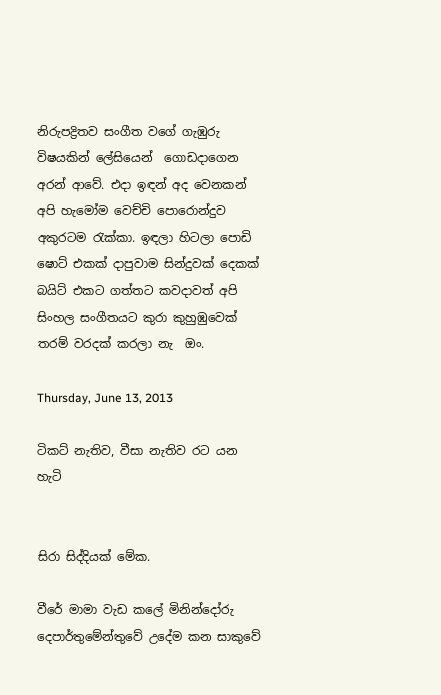නිරුපද්‍රිතව සංගීත වගේ ගැඹුරු විෂයකින් ලේසියෙන්  ගොඩදාගෙන අරන් ආවේ. එදා ඉඳන් අද වෙනකන් අපි හැමෝම වෙච්චි පොරොන්දුව අකුරටම රැක්කා. ඉඳලා හිටලා පොඩි ෂොට් එකක් දාපුවාම සින්දුවක් දෙකක් බයිට් එකට ගත්තට කවදාවත් අපි සිංහල සංගීතයට කුරා කුහුඹුවෙක් තරම් වරදක් කරලා නැ  ඔං.

Thursday, June 13, 2013

ටිකට් නැතිව, වීසා නැතිව රට යන හැටි


සිරා සිද්දියක් මේක.

වීරේ මාමා වැඩ කලේ මිනින්දෝරු දෙපාර්තුමේන්තුවේ උදේම කන සාකුවේ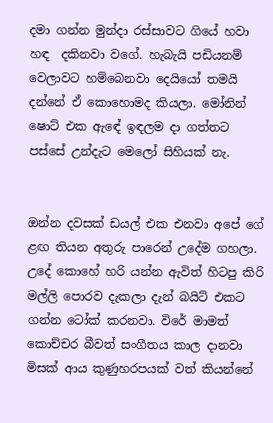දමා ගන්න මුන්දා රස්සාවට ගියේ හවා හඳ  දකිනවා වගේ. හැබැයි පඩියනම් වෙලාවට හම්බෙනවා දෙයියෝ තමයි දන්නේ ඒ කොහොමද කියලා. මෝනින් ෂොට් එක ඇඳේ ඉඳලම දා ගත්තට පස්සේ උන්දැට මෙලෝ සිහියක් නැ.


ඔන්න දවසක් ඩයල් එක එනවා අපේ ගේ ළඟ තියන අතුරු පාරෙන් උදේම ගහලා. උදේ කොහේ හරි යන්න ඇවිත් හිටපු කිරි මල්ලි පොරව දැකලා දැන් බයිට් එකට ගන්න ටෝක් කරනවා. විරේ මාමත් කොච්චර බීවත් සංගීතය කාල දානවා මිසක් ආය කුණුහරපයක් වත් කියන්නේ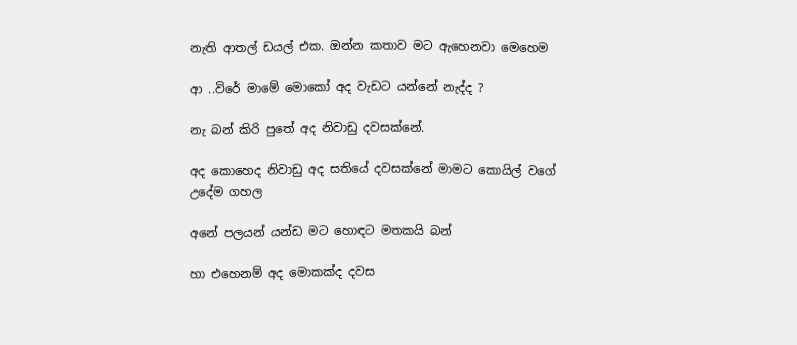නැති ආතල් ඩයල් එක. ඔන්න කතාව මට ඇහෙනවා මෙහෙම

ආ ..විරේ මාමේ මොකෝ අද වැඩට යන්නේ නැද්ද ?

නැ බන් කිරි පුතේ අද නිවාඩු දවසක්නේ.

අද කොහෙද නිවාඩු අද සතියේ දවසක්නේ මාමට කොයිල් වගේ උදේම ගහල

අනේ පලයන් යන්ඩ මට හොඳට මතකයි බන්

හා එහෙනම් අද මොකක්ද දවස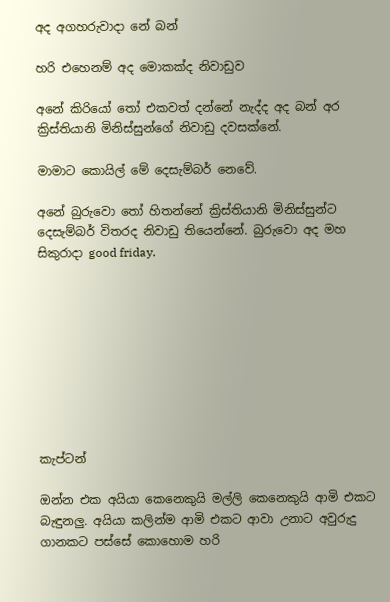අද අගහරුවාදා නේ බන්

හරි එහෙනම් අද මොකක්ද නිවාඩුව

අනේ කිරියෝ තෝ එකවත් දන්නේ නැද්ද අද බන් අර ක්‍රිස්තියානි මිනිස්සුන්ගේ නිවාඩු දවසක්නේ.

මාමාට කොයිල් මේ දෙසැම්බර් නෙවේ.

අනේ බුරුවො තෝ හිතන්නේ ක්‍රිස්තියානි මිනිස්සුන්ට දෙසැම්බර් විතරද නිවාඩු තියෙන්නේ. බුරුවො අද මහ සිකුරාදා good friday.









කැප්ටන්

ඔන්න එක අයියා කෙනෙකුයි මල්ලි කෙනෙකුයි ආමි එකට බැඳුනලු. අයියා කලින්ම ආමි එකට ආවා උනාට අවුරුදු ගානකට පස්සේ කොහොම හරි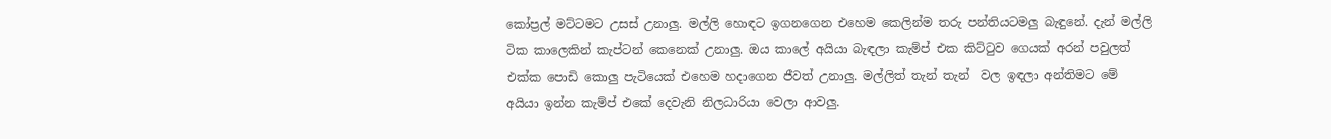කෝප්‍රල් මට්ටමට උසස් උනාලු. මල්ලි හොඳට ඉගනගෙන එහෙම කෙලින්ම තරු පන්තියටමලු බැඳුනේ. දැන් මල්ලි ටික කාලෙකින් කැප්ටන් කෙනෙක් උනාලු. ඔය කාලේ අයියා බැඳලා කැම්ප් එක කිට්ටුව ගෙයක් අරන් පවුලත් එක්ක පොඩි කොලු පැටියෙක් එහෙම හදාගෙන ජීවත් උනාලු. මල්ලිත් තැන් තැන්  වල ඉඳලා අන්තිමට මේ අයියා ඉන්න කැම්ප් එකේ දෙවැනි නිලධාරියා වෙලා ආවලු.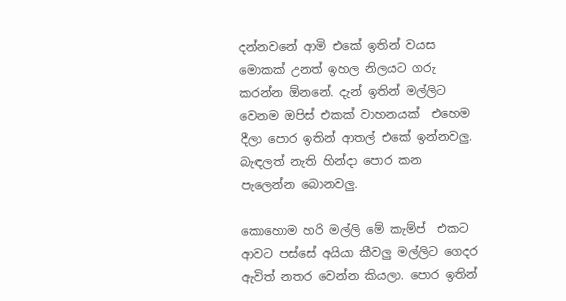දන්නවනේ ආමි එකේ ඉතින් වයස මොකක් උනත් ඉහල නිලයට ගරු කරන්න ඕනනේ. දැන් ඉතින් මල්ලිට වෙනම ඔපිස් එකක් වාහනයක්  එහෙම දීලා පොර ඉතින් ආතල් එකේ ඉන්නවලු. බැඳලත් නැති හින්දා පොර කන පැලෙන්න බොනවලු.

කොහොම හරි මල්ලි මේ කැම්ප්  එකට ආවට පස්සේ අයියා කීවලු මල්ලිට ගෙදර ඇවිත් නතර වෙන්න කියලා. පොර ඉතින්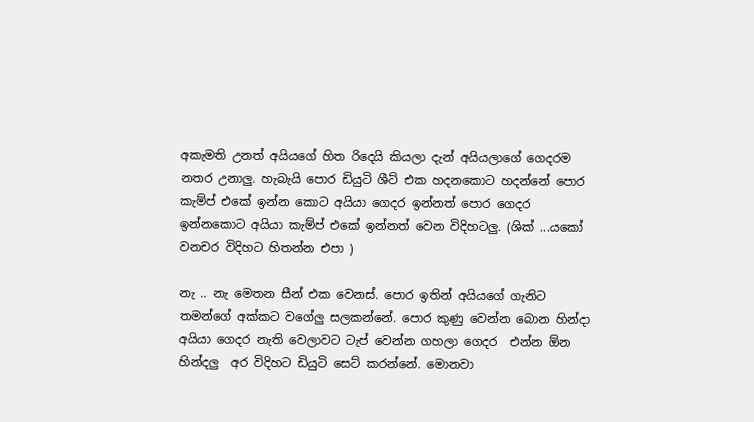අකැමති උනත් අයියගේ හිත රිදෙයි කියලා දැන් අයියලාගේ ගෙදරම නතර උනාලු. හැබැයි පොර ඩියුටි ශීට් එක හදනකොට හදන්නේ පොර කැම්ප් එකේ ඉන්න කොට අයියා ගෙදර ඉන්නත් පොර ගෙදර ඉන්නකොට අයියා කැම්ප් එකේ ඉන්නත් වෙන විදිහටලු. (ශික් ...යකෝ වනචර විදිහට හිතන්න එපා )

නැ .. නැ මෙතන සීන් එක වෙනස්. පොර ඉතින් අයියගේ ගැනිට තමන්ගේ අක්කට වගේලු සලකන්නේ. පොර කුණු වෙන්න බොන හින්දා අයියා ගෙදර නැති වෙලාවට ටැප් වෙන්න ගහලා ගෙදර  එන්න ඕන හින්දලු  අර විදිහට ඩියුටි සෙට් කරන්නේ. මොනවා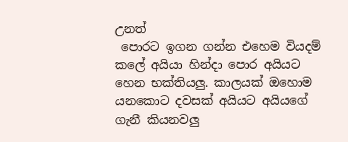උනත්
 පොරට ඉගන ගන්න එහෙම වියදම් කලේ අයියා හින්දා පොර අයියට හෙන භක්තියලු. කාලයක් ඔහොම යනකොට දවසක් අයියට අයියගේ ගැනී කියනවලු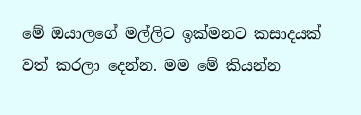මේ ඔයාලගේ මල්ලිට ඉක්මනට කසාදයක් වත් කරලා දෙන්න. මම මේ කියන්න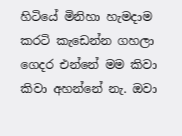හිටියේ මිනිහා හැමදාම කරටි කැඩෙන්න ගහලා ගෙදර එන්නේ මම කිවා කිවා අහන්නේ නැ. ඔවා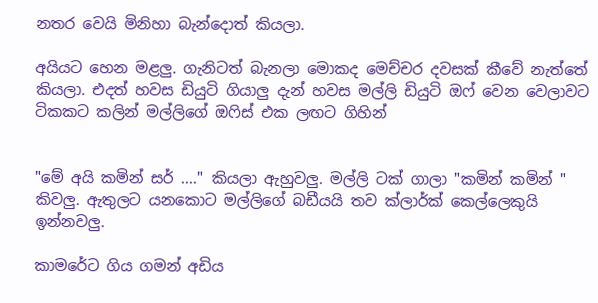නතර වෙයි මිනිහා බැන්දොත් කියලා.

අයියට හෙන මළලු. ගැනිටත් බැනලා මොකද මෙච්චර දවසක් කීවේ නැත්තේ කියලා. එදත් හවස ඩියුටි ගියාලු දැන් හවස මල්ලි ඩියුටි ඔෆ් වෙන වෙලාවට ටිකකට කලින් මල්ලිගේ ඔෆිස් එක ලඟට ගිහින්


"මේ අයි කමින් සර් ...." කියලා ඇහුවලු. මල්ලි ටක් ගාලා "කමින් කමින් " කිවලු. ඇතුලට යනකොට මල්ලිගේ බඩීයයි තව ක්ලාර්ක් කෙල්ලෙකුයි ඉන්නවලු.

කාමරේට ගිය ගමන් අඩිය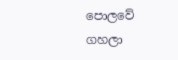පොලවේ ගහලා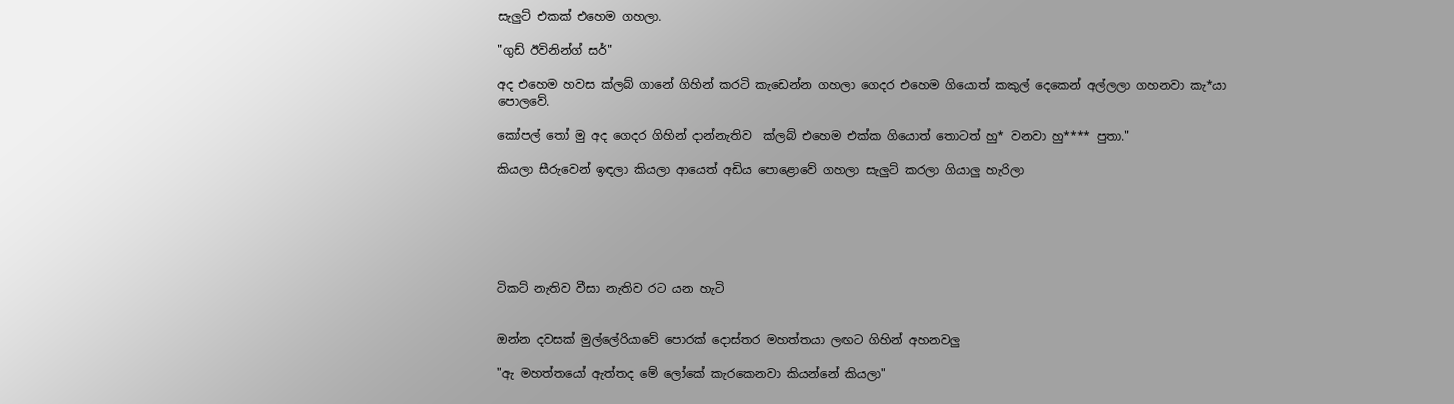සැලුට් එකක් එහෙම ගහලා.

"ගුඩ් ඊවිනින්ග් සර්"

අද එහෙම හවස ක්ලබ් ගානේ ගිහින් කරටි කැඩෙන්න ගහලා ගෙදර එහෙම ගියොත් කකුල් දෙකෙන් අල්ලලා ගහනවා කැ*යා පොලවේ.

කෝපල් තෝ මු අද ගෙදර ගිහින් දාන්නැතිව  ක්ලබ් එහෙම එක්ක ගියොත් තොටත් හු* වනවා හු**** පුතා."

කියලා සීරුවෙන් ඉඳලා කියලා ආයෙත් අඩිය පොළොවේ ගහලා සැලුට් කරලා ගියාලු හැරිලා






ටිකට් නැතිව වීසා නැතිව රට යන හැටි


ඔන්න දවසක් මුල්ලේරියාවේ පොරක් දොස්තර මහත්තයා ලඟට ගිහින් අහනවලු

"ඇ මහත්තයෝ ඇත්තද මේ ලෝකේ කැරකෙනවා කියන්නේ කියලා"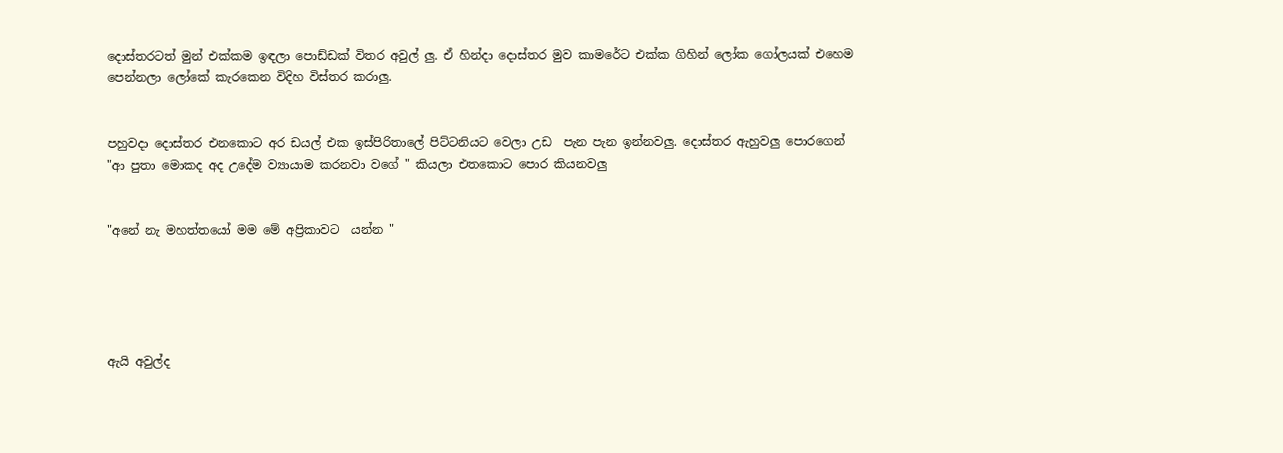දොස්තරටත් මුන් එක්කම ඉඳලා පොඩ්ඩක් විතර අවුල් ලු. ඒ හින්දා දොස්තර මුව කාමරේට එක්ක ගිහින් ලෝක ගෝලයක් එහෙම පෙන්නලා ලෝකේ කැරකෙන විදිහ විස්තර කරාලු.


පහුවදා දොස්තර එනකොට අර ඩයල් එක ඉස්පිරිතාලේ පිට්ටනියට වෙලා උඩ  පැන පැන ඉන්නවලු. දොස්තර ඇහුවලු පොරගෙන්
"ආ පුතා මොකද අද උදේම ව්‍යායාම කරනවා වගේ " කියලා එතකොට පොර කියනවලු


"අනේ නැ මහත්තයෝ මම මේ අප්‍රිකාවට  යන්න "





ඇයි අවුල්ද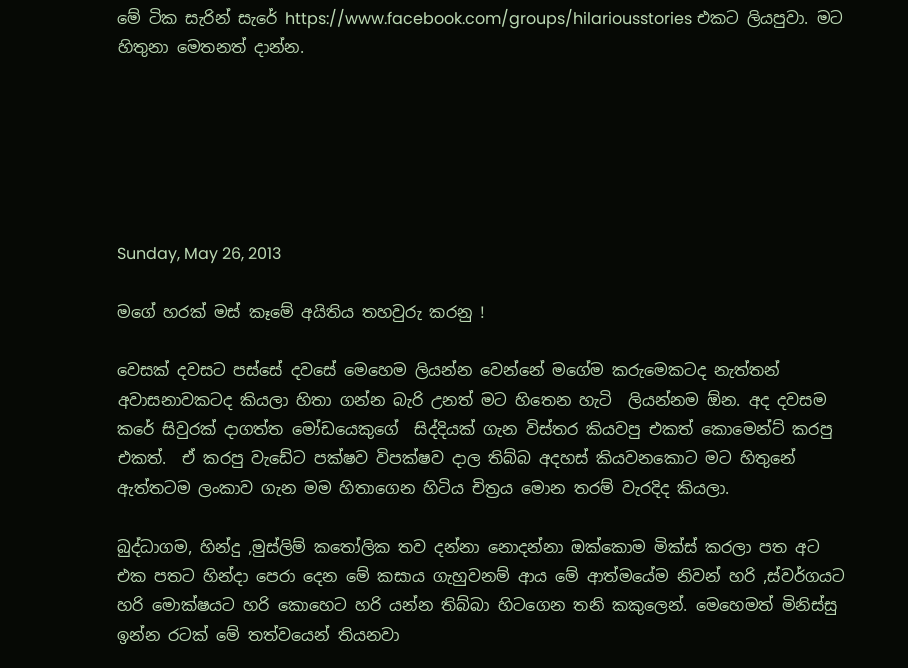මේ ටික සැරින් සැරේ https://www.facebook.com/groups/hilariousstories එකට ලියපුවා. මට හිතුනා මෙතනත් දාන්න.






Sunday, May 26, 2013

මගේ හරක් මස් කෑමේ අයිතිය තහවුරු කරනු !

වෙසක් දවසට පස්සේ දවසේ මෙහෙම ලියන්න වෙන්නේ මගේම කරුමෙකටද නැත්තන් අවාසනාවකටද කියලා හිතා ගන්න බැරි උනත් මට හිතෙන හැටි  ලියන්නම ඕන. අද දවසම කරේ සිවුරක් දාගත්ත මෝඩයෙකුගේ  සිද්දියක් ගැන විස්තර කියවපු එකත් කොමෙන්ට් කරපු එකත්.  ඒ කරපු වැඩේට පක්ෂව විපක්ෂව දාල තිබ්බ අදහස් කියවනකොට මට හිතුනේ ඇත්තටම ලංකාව ගැන මම හිතාගෙන හිටිය චිත්‍රය මොන තරම් වැරදිද කියලා.

බුද්ධාගම, හින්දු ,මුස්ලිම් කතෝලික තව දන්නා නොදන්නා ඔක්කොම මික්ස් කරලා පත අට එක පතට හින්දා පෙරා දෙන මේ කසාය ගැහුවනම් ආය මේ ආත්මයේම නිවන් හරි ,ස්වර්ගයට හරි මොක්ෂයට හරි කොහෙට හරි යන්න තිබ්බා හිටගෙන තනි කකුලෙන්. මෙහෙමත් මිනිස්සු ඉන්න රටක් මේ තත්වයෙන් තියනවා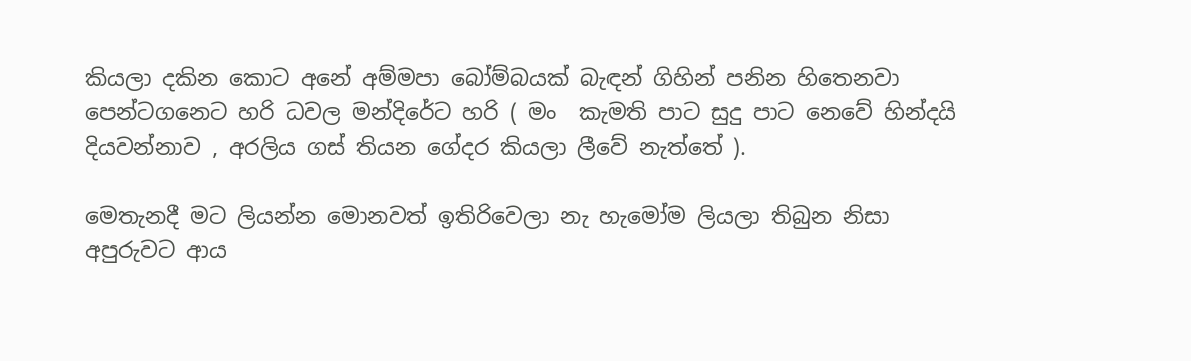කියලා දකින කොට අනේ අම්මපා බෝම්බයක් බැඳන් ගිහින් පනින හිතෙනවා පෙන්ටගනෙට හරි ධවල මන්දිරේට හරි ( මං  කැමති පාට සුදු පාට නෙවේ හින්දයි දියවන්නාව , අරලිය ගස් තියන ගේදර කියලා ලීවේ නැත්තේ ).

මෙතැනදී මට ලියන්න මොනවත් ඉතිරිවෙලා නැ හැමෝම ලියලා තිබුන නිසා අපුරුවට ආය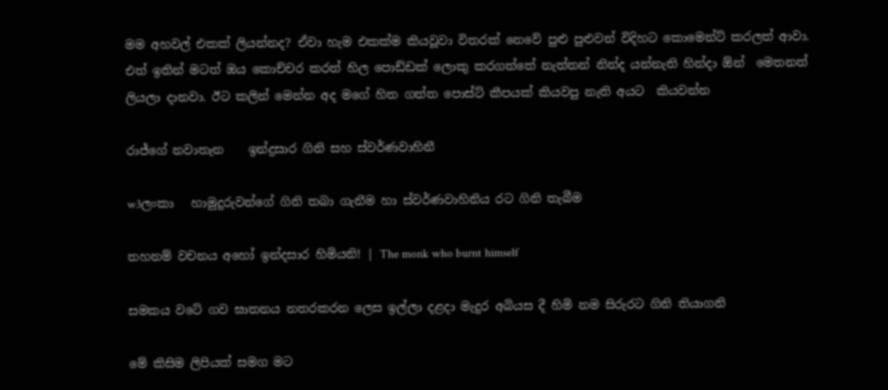මම අහවල් එකක් ලියන්නද? ඒවා හැම එකක්ම කියවූවා විතරක් නෙවේ පුළු පුළුවන් විදිහට කොමෙන්ට් කරලත් ආවා. එත් ඉතින් මටත් ඔය කොච්චර කරත් හිල පොඩ්ඩක් ලොකු කරගත්තේ නැත්තන් නින්ද යන්නැති හින්දා ඕන්  මෙතනත් ලියලා දානවා. ඊට කලින් මෙන්න අද මගේ හිත ගත්ත පොස්ට් කීපයක් කියවපු නැති අයට  කියවන්න

රාජ්ගේ නවාතැන    ඉන්ද්‍රසාර ගිනි සහ ස්වර්ණවාහිනී

w3ලංකා   හාමුදුරුවන්ගේ ගිනි තබා ගැනීම හා ස්වර්ණවාහිනිය රට ගිනි තැබීම

තහනම් වචනය අහෝ ඉන්දසාර හිමියනි! | The monk who burnt himself

සමකය වටේ ගව ඝාතනය නතරකරන ලෙස ඉල්ලා දළදා මැදුර අබියස දී හිමි නම සිරුරට ගිනි තියාගනි

මේ කිසිම ලිපියක් සමග මට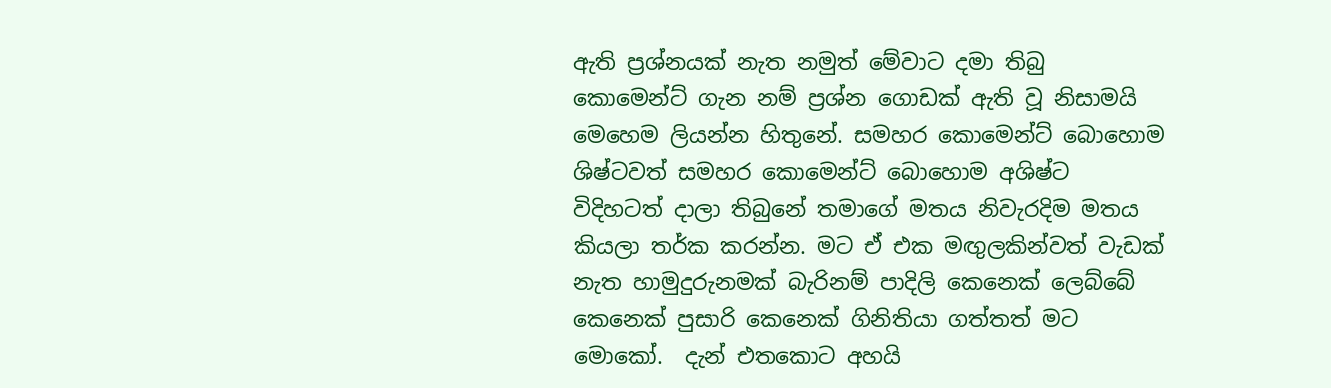ඇති ප්‍රශ්නයක් නැත නමුත් මේවාට දමා තිබු කොමෙන්ට් ගැන නම් ප්‍රශ්න ගොඩක් ඇති වූ නිසාමයි  මෙහෙම ලියන්න හිතුනේ. සමහර කොමෙන්ට් බොහොම ශිෂ්ටවත් සමහර කොමෙන්ට් බොහොම අශිෂ්ට විදිහටත් දාලා තිබුනේ තමාගේ මතය නිවැරදිම මතය කියලා තර්ක කරන්න. මට ඒ එක මඟුලකින්වත් වැඩක් නැත හාමුදුරුනමක් බැරිනම් පාදිලි කෙනෙක් ලෙබ්බේ කෙනෙක් පුසාරි කෙනෙක් ගිනිතියා ගත්තත් මට මොකෝ.  දැන් එතකොට අහයි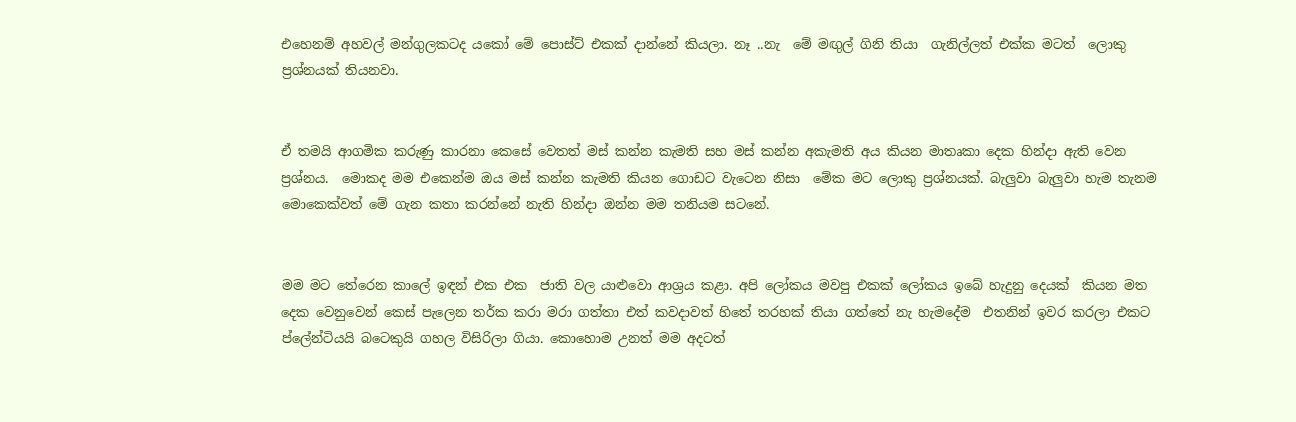එහෙනම් අහවල් මන්ගුලකටද යකෝ මේ පොස්ට් එකක් දාන්නේ කියලා. නෑ ..නැ  මේ මඟුල් ගිනි තියා  ගැනිල්ලත් එක්ක මටත්  ලොකු ප්‍රශ්නයක් තියනවා.


ඒ තමයි ආගමික කරුණු කාරනා කෙසේ වෙතත් මස් කන්න කැමති සහ මස් කන්න අකැමති අය කියන මාතෘකා දෙක හින්දා ඇති වෙන ප්‍රශ්නය.  මොකද මම එකෙන්ම ඔය මස් කන්න කැමති කියන ගොඩට වැටෙන නිසා  මේක මට ලොකු ප්‍රශ්නයක්. බැලුවා බැලුවා හැම තැනම මොකෙක්වත් මේ ගැන කතා කරන්නේ නැති හින්දා ඔන්න මම තනියම සටනේ.


මම මට තේරෙන කාලේ ඉඳන් එක එක  ජාති වල යාළුවො ආශ්‍රය කළා. අපි ලෝකය මවපු එකක් ලෝකය ඉබේ හැදුනු දෙයක්  කියන මත දෙක වෙනුවෙන් කෙස් පැලෙන තර්ක කරා මරා ගත්තා එත් කවදාවත් හිතේ තරහක් තියා ගත්තේ නැ හැමදේම  එතනින් ඉවර කරලා එකට ප්ලේන්ටියයි බටෙකුයි ගහල විසිරිලා ගියා. කොහොම උනත් මම අදටත්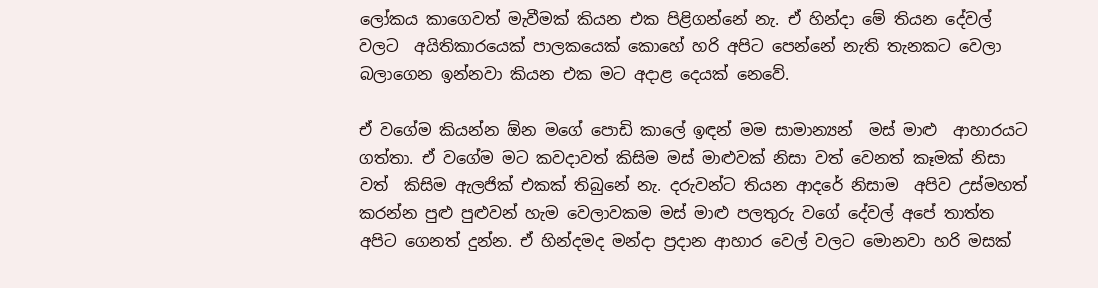ලෝකය කාගෙවත් මැවීමක් කියන එක පිළිගන්නේ නැ. ඒ හින්දා මේ තියන දේවල් වලට  අයිතිකාරයෙක් පාලකයෙක් කොහේ හරි අපිට පෙන්නේ නැති තැනකට වෙලා බලාගෙන ඉන්නවා කියන එක මට අදාළ දෙයක් නෙවේ.

ඒ වගේම කියන්න ඕන මගේ පොඩි කාලේ ඉඳන් මම සාමාන්‍යන්  මස් මාළු  ආහාරයට ගත්තා. ඒ වගේම මට කවදාවත් කිසිම මස් මාළුවක් නිසා වත් වෙනත් කෑමක් නිසා වත්  කිසිම ඇලජික් එකක් තිබුනේ නැ. දරුවන්ට තියන ආදරේ නිසාම  අපිව උස්මහත් කරන්න පුළු පුළුවන් හැම වෙලාවකම මස් මාළු පලතුරු වගේ දේවල් අපේ තාත්ත අපිට ගෙනත් දුන්න. ඒ හින්දමද මන්දා ප්‍රදාන ආහාර වෙල් වලට මොනවා හරි මසක්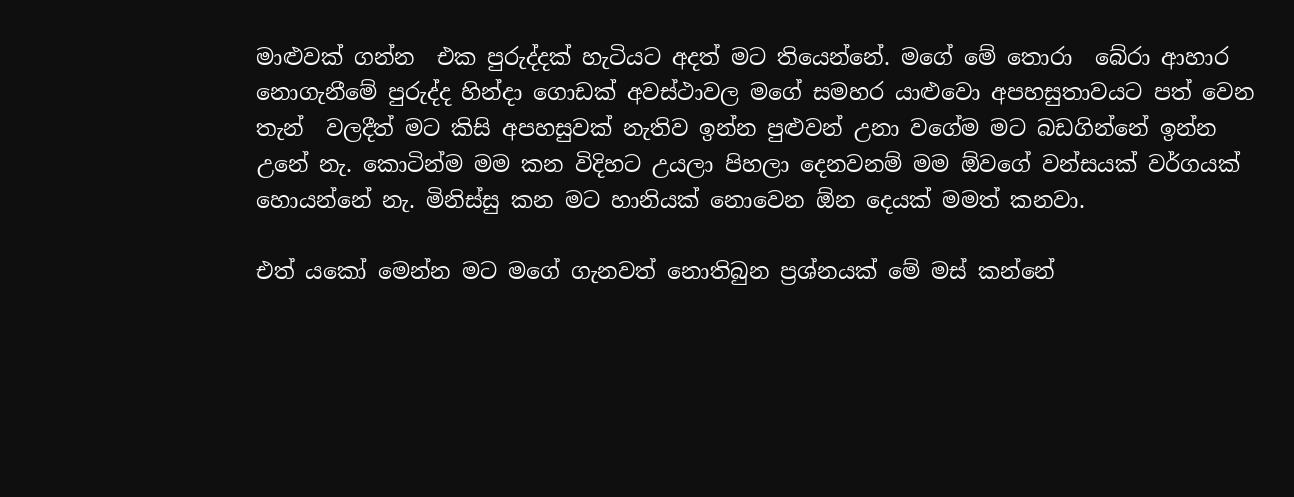මාළුවක් ගන්න  එක පුරුද්දක් හැටියට අදත් මට තියෙන්නේ. මගේ මේ තොරා  බේරා ආහාර නොගැනීමේ පුරුද්ද හින්දා ගොඩක් අවස්ථාවල මගේ සමහර යාළුවො අපහසුතාවයට පත් වෙන තැන්  වලදීත් මට කිසි අපහසුවක් නැතිව ඉන්න පුළුවන් උනා වගේම මට බඩගින්නේ ඉන්න උනේ නැ. කොටින්ම මම කන විදිහට උයලා පිහලා දෙනවනම් මම ඕවගේ වන්සයක් වර්ගයක් හොයන්නේ නැ. මිනිස්සු කන මට හානියක් නොවෙන ඕන දෙයක් මමත් කනවා.

එත් යකෝ මෙන්න මට මගේ ගැනවත් නොතිබුන ප්‍රශ්නයක් මේ මස් කන්නේ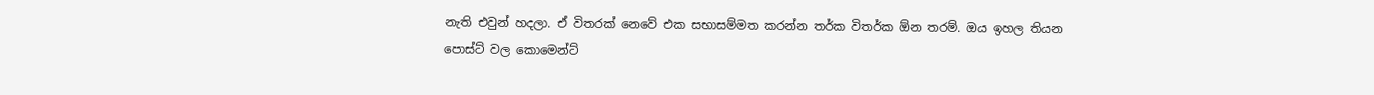නැති එවුන් හදලා. ඒ විතරක් නෙවේ එක සභාසම්මත කරන්න තර්ක විතර්ක ඕන තරම්. ඔය ඉහල තියන පොස්ට් වල කොමෙන්ට්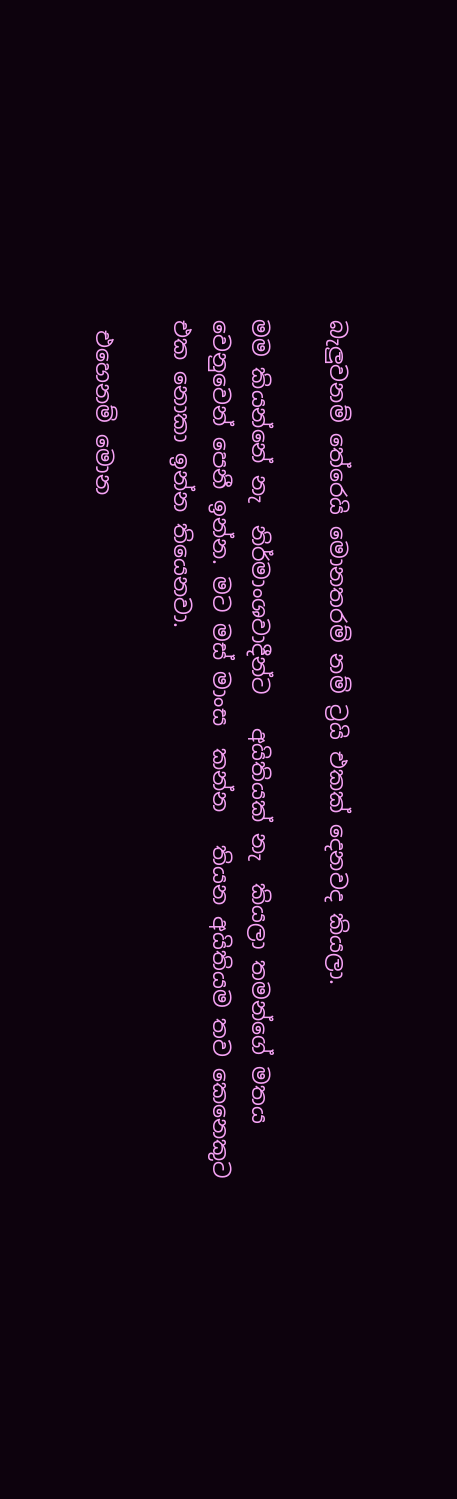බැලුවනම් තේරෙයි මොනතරම් නම් ට්‍රයි එකක් දෙනවද කියලා.

මම කියන්නේ නැ  නිර්මාංශවාදීන්ට   අයිතියක් නැ  කියලා තමන්ගේ මතය වෙනුවෙන් පෙනී ඉන්න. මට මස් මාංස  කන්න   තියන අයිතියම තව කෙනෙකුට එක නොකා ඉන්න තියෙනවා.

 එහෙනම් මොන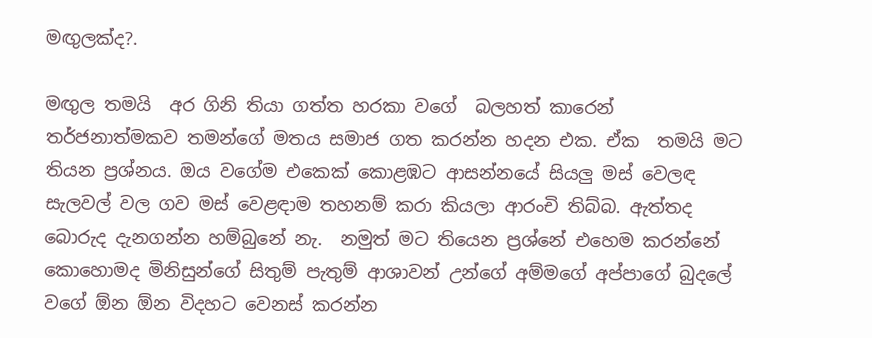මඟුලක්ද?.

මඟුල තමයි  අර ගිනි තියා ගත්ත හරකා වගේ  බලහත් කාරෙන් තර්ජනාත්මකව තමන්ගේ මතය සමාජ ගත කරන්න හදන එක. ඒක  තමයි මට තියන ප්‍රශ්නය. ඔය වගේම එකෙක් කොළඹට ආසන්නයේ සියලු මස් වෙලඳ  සැලවල් වල ගව මස් වෙළඳාම තහනම් කරා කියලා ආරංචි තිබ්බ. ඇත්තද බොරුද දැනගන්න හම්බුනේ නැ.  නමුත් මට තියෙන ප්‍රශ්නේ එහෙම කරන්නේ කොහොමද මිනිසුන්ගේ සිතුම් පැතුම් ආශාවන් උන්ගේ අම්මගේ අප්පාගේ බුදලේ වගේ ඕන ඕන විදහට වෙනස් කරන්න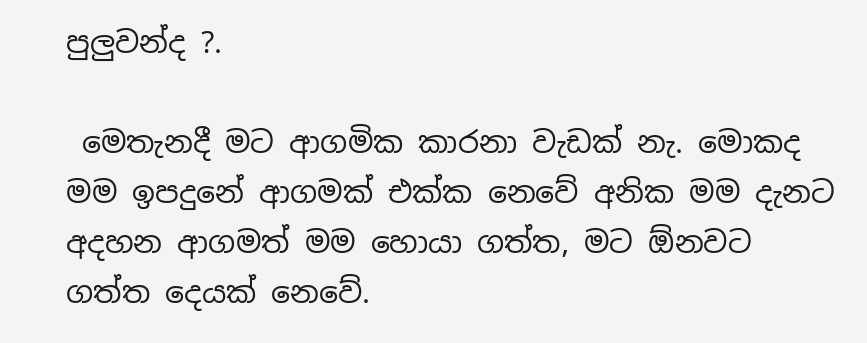පුලුවන්ද ?.

 මෙතැනදී මට ආගමික කාරනා වැඩක් නැ. මොකද මම ඉපදුනේ ආගමක් එක්ක නෙවේ අනික මම දැනට අදහන ආගමත් මම හොයා ගත්ත, මට ඕනවට ගත්ත දෙයක් නෙවේ.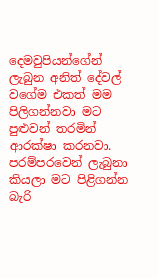දෙමවුපියන්ගේන් ලැබුන අනිත් දේවල් වගේම එකත් මම පිලිගන්නවා මට පුළුවන් තරමින් ආරක්ෂා කරනවා. පරම්පරවෙන් ලැබුනා කියලා මට පිළිගන්න බැරි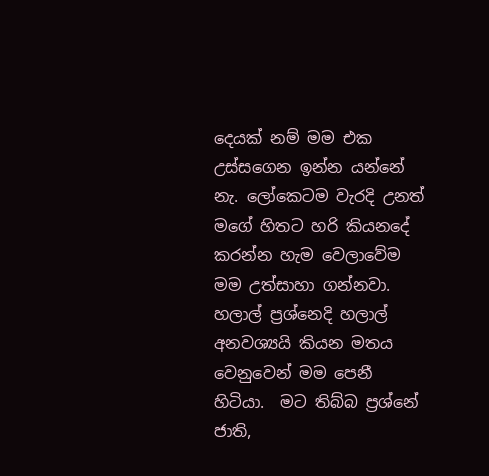දෙයක් නම් මම එක   උස්සගෙන ඉන්න යන්නේ නැ. ලෝකෙටම වැරදි උනත් මගේ හිතට හරි කියනදේ කරන්න හැම වෙලාවේම මම උත්සාහා ගන්නවා. හලාල් ප්‍රශ්නෙදි හලාල් අනවශ්‍යයි කියන මතය වෙනුවෙන් මම පෙනී හිටියා.  මට තිබ්බ ප්‍රශ්නේ ජාති,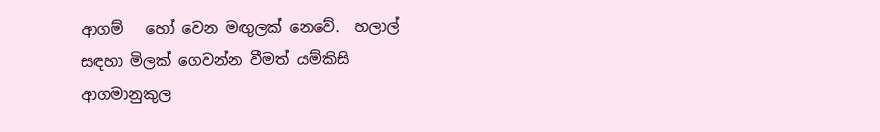ආගම්   හෝ වෙන මඟුලක් නෙවේ.  හලාල් සඳහා මිලක් ගෙවන්න වීමත් යම්කිසි ආගමානුකුල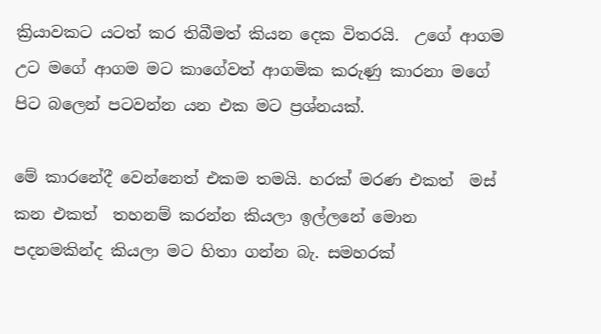ක්‍රියාවකට යටත් කර තිබීමත් කියන දෙක විතරයි.  උගේ ආගම උට මගේ ආගම මට කාගේවත් ආගමික කරුණු කාරනා මගේ පිට බලෙන් පටවන්න යන එක මට ප්‍රශ්නයක්.

මේ කාරනේදී වෙන්නෙත් එකම තමයි. හරක් මරණ එකත්  මස් කන එකත්  තහනම් කරන්න කියලා ඉල්ලනේ මොන පදනමකින්ද කියලා මට හිතා ගන්න බැ. සමහරක්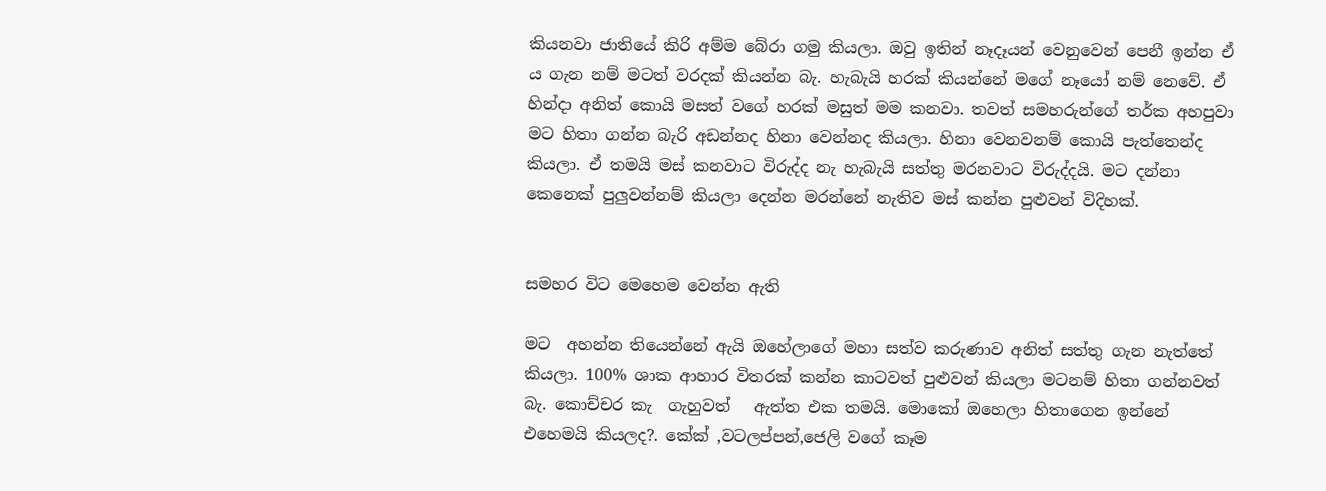කියනවා ජාතියේ කිරි අම්ම බේරා ගමු කියලා. ඔවු ඉතින් නෑදෑයන් වෙනුවෙන් පෙනී ඉන්න ඒ ය ගැන නම් මටත් වරදක් කියන්න බැ. හැබැයි හරක් කියන්නේ මගේ නෑයෝ නම් නෙවේ. ඒ හින්දා අනිත් කොයි මසත් වගේ හරක් මසුත් මම කනවා. තවත් සමහරුන්ගේ තර්ක අහපුවා මට හිතා ගන්න බැරි අඩන්නද හිනා වෙන්නද කියලා. හිනා වෙනවනම් කොයි පැත්තෙන්ද කියලා. ඒ තමයි මස් කනවාට විරුද්ද නැ හැබැයි සත්තු මරනවාට විරුද්දයි. මට දන්නා කෙනෙක් පුලුවන්නම් කියලා දෙන්න මරන්නේ නැතිව මස් කන්න පුළුවන් විදිහක්.


සමහර විට මෙහෙම වෙන්න ඇති

මට  අහන්න තියෙන්නේ ඇයි ඔහේලාගේ මහා සත්ව කරුණාව අනිත් සත්තු ගැන නැත්තේ කියලා. 100% ශාක ආහාර විතරක් කන්න කාටවත් පුළුවන් කියලා මටනම් හිතා ගන්නවත් බැ. කොච්චර කැ  ගැහුවත්   ඇත්ත එක තමයි. මොකෝ ඔහෙලා හිතාගෙන ඉන්නේ  එහෙමයි කියලද?. කේක් ,වටලප්පන්,ජෙලි වගේ කෑම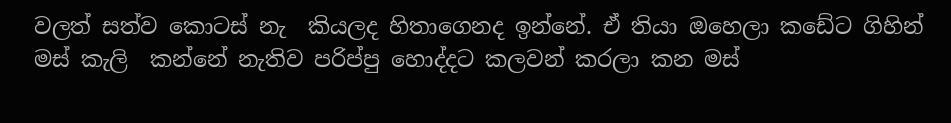වලත් සත්ව කොටස් නැ  කියලද හිතාගෙනද ඉන්නේ. ඒ තියා ඔහෙලා කඩේට ගිහින් මස් කැලි  කන්නේ නැතිව පරිප්පු හොද්දට කලවන් කරලා කන මස්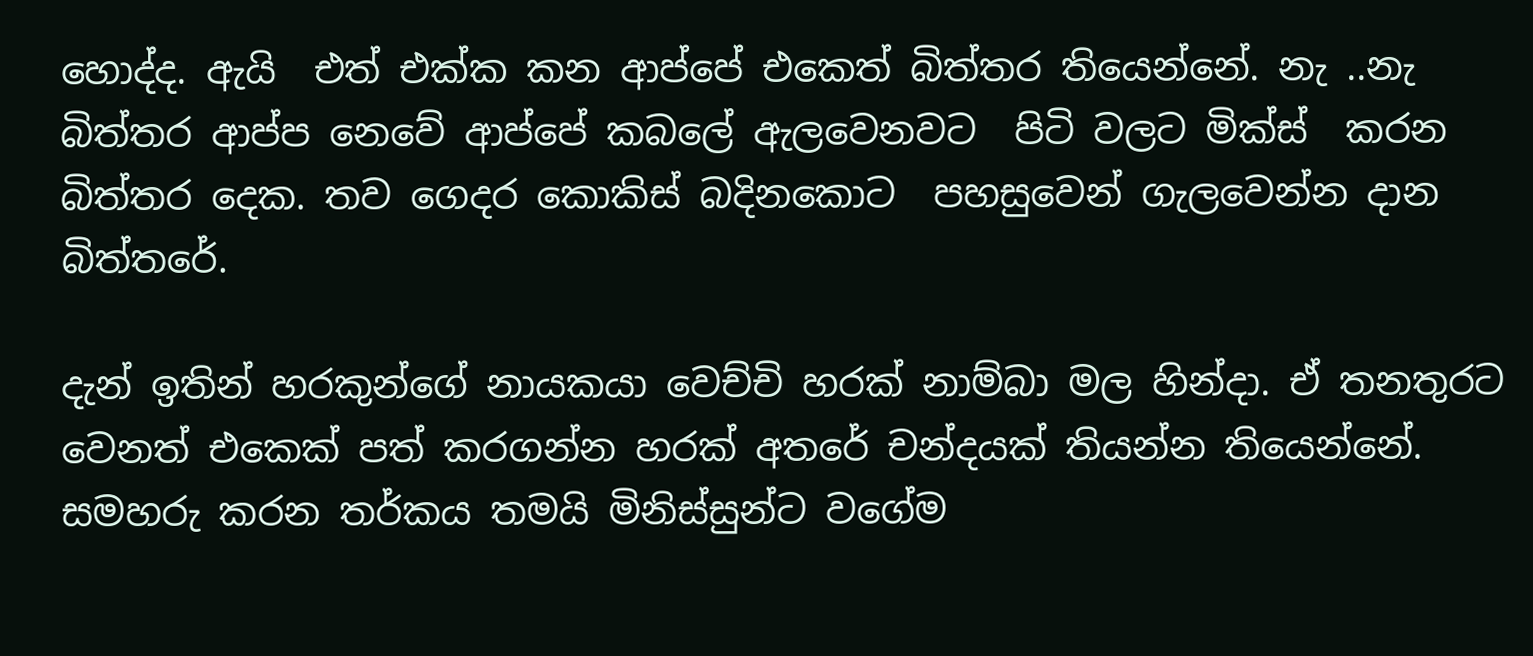හොද්ද. ඇයි  එත් එක්ක කන ආප්පේ එකෙත් බිත්තර තියෙන්නේ. නැ ..නැ  බිත්තර ආප්ප නෙවේ ආප්පේ කබලේ ඇලවෙනවට  පිටි වලට මික්ස්  කරන බිත්තර දෙක. තව ගෙදර කොකිස් බදිනකොට  පහසුවෙන් ගැලවෙන්න දාන බිත්තරේ.

දැන් ඉතින් හරකුන්ගේ නායකයා වෙච්චි හරක් නාම්බා මල හින්දා. ඒ තනතුරට වෙනත් එකෙක් පත් කරගන්න හරක් අතරේ චන්දයක් තියන්න තියෙන්නේ. සමහරු කරන තර්කය තමයි මිනිස්සුන්ට වගේම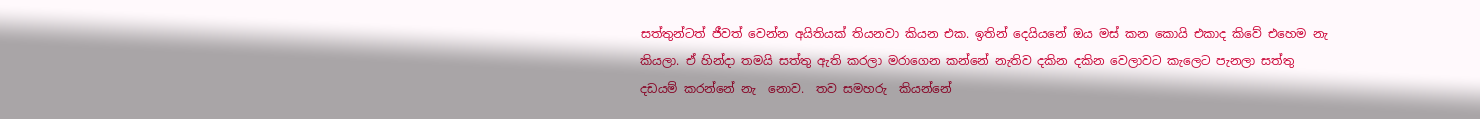සත්තුන්ටත් ජීවත් වෙන්න අයිතියක් තියනවා කියන එක. ඉතින් දෙයියනේ ඔය මස් කන කොයි එකාද කිවේ එහෙම නැ  කියලා. ඒ හින්දා තමයි සත්තු ඇති කරලා මරාගෙන කන්නේ නැතිව දකින දකින වෙලාවට කැලෙට පැනලා සත්තු දඩයම් කරන්නේ නැ  නොව.  තව සමහරු  කියන්නේ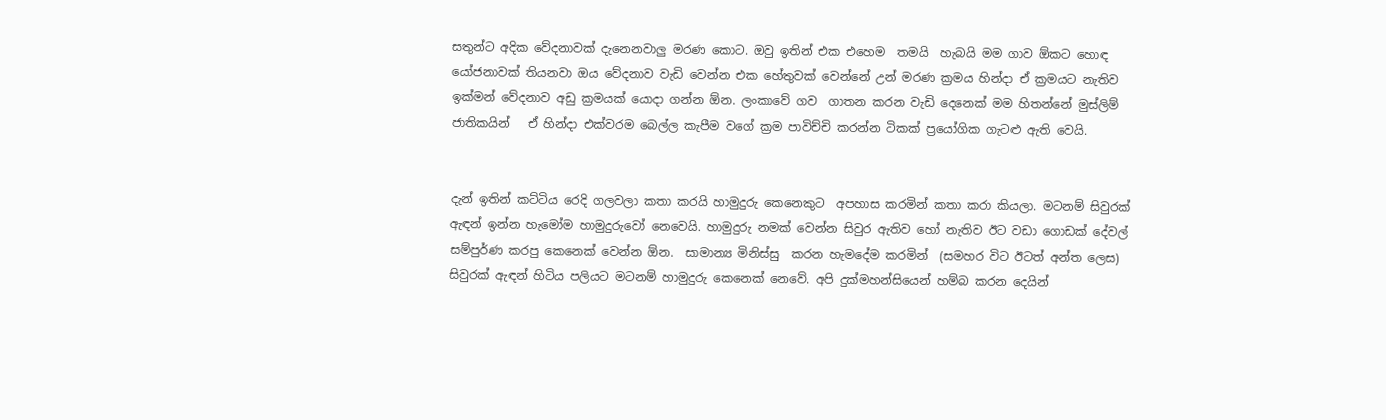සතුන්ට අදික වේදනාවක් දැනෙනවාලු මරණ කොට. ඔවු ඉතින් එක එහෙම  තමයි  හැබයි මම ගාව ඕකට හොඳ යෝජනාවක් තියනවා ඔය වේදනාව වැඩි වෙන්න එක හේතුවක් වෙන්නේ උන් මරණ ක්‍රමය හින්දා ඒ ක්‍රමයට නැතිව ඉක්මන් වේදනාව අඩු ක්‍රමයක් යොදා ගන්න ඕන. ලංකාවේ ගව  ගාතන කරන වැඩි දෙනෙක් මම හිතන්නේ මුස්ලිම් ජාතිකයින්   ඒ හින්දා එක්වරම බෙල්ල කැපීම වගේ ක්‍රම පාවිච්චි කරන්න ටිකක් ප්‍රයෝගික ගැටළු ඇති වෙයි.


දැන් ඉතින් කට්ටිය රෙදි ගලවලා කතා කරයි හාමුදුරු කෙනෙකුට  අපහාස කරමින් කතා කරා කියලා. මටනම් සිවුරක් ඇඳන් ඉන්න හැමෝම හාමුදුරුවෝ නෙවෙයි. හාමුදුරු නමක් වෙන්න සිවුර ඇතිව හෝ නැතිව ඊට වඩා ගොඩක් දේවල් සම්පුර්ණ කරපු කෙනෙක් වෙන්න ඕන.  සාමාන්‍ය මිනිස්සු  කරන හැමදේම කරමින්  (සමහර විට ඊටත් අන්ත ලෙස) සිවුරක් ඇඳන් හිටිය පලියට මටනම් හාමුදුරු කෙනෙක් නෙවේ. අපි දුක්මහන්සියෙන් හම්බ කරන දෙයින්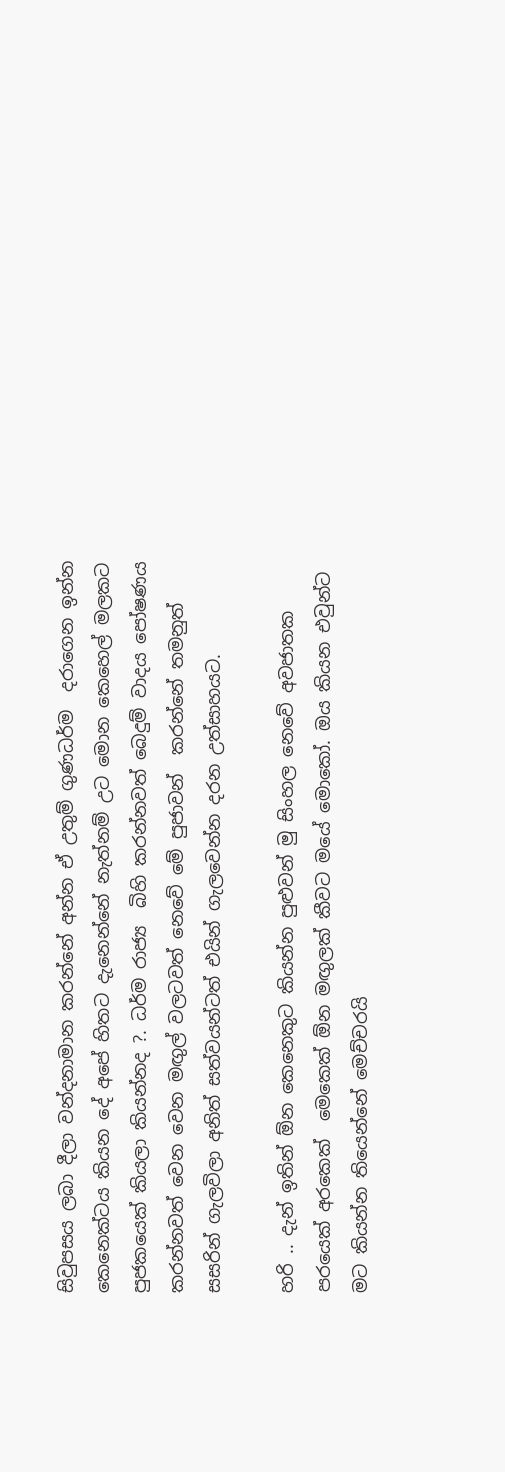සිවුපසය ලබා දීලා වන්දනාමාන කරන්නේ අන්න ඒ උතුම් ගුණධර්ම  දරාගෙන ඉන්න කෙනෙක්ටය කියන දේ අපේ හිතට දැනෙන්නේ නැත්නම් උට මොන කෙහෙල් මලකට පුජකයෙක් කියලා කියන්නද ?. ධර්ම රාජ්‍ය  බිහි කරන්නවත් බෙදුම් වාදය පෝෂණය කරන්නවත් වෙන වෙන මඟුල් වලටවත් නෙවේ මේ පුජාවන්  කරන්නේ තමනුත් සසරින් ගැලවිලා අනිත් සත්වයන්ටත් එයින් ගැලවෙන්න දරන උත්සාහයට.

හරි .. දැන් ඉතින් ඕන කෙනෙකුට කියන්න පුළුවන් මු සිංහල නෙවේ අවජාතක පරයෙක් අරකෙක්  මෙකෙක් ඕන මඟුලක් කීවට මයේ මොකෝ. ඔය කියන එවුන්ට මට කියන්න තියෙන්නේ මෙච්චරයි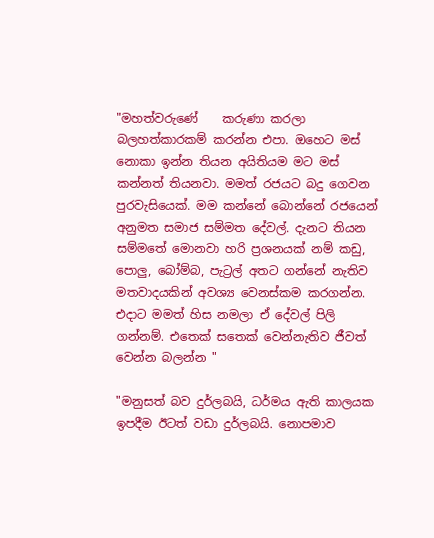"මහත්වරුණේ    කරුණා කරලා බලහත්කාරකම් කරන්න එපා. ඔහෙට මස් නොකා ඉන්න තියන අයිතියම මට මස් කන්නත් තියනවා. මමත් රජයට බදු ගෙවන පුරවැසියෙක්. මම කන්නේ බොන්නේ රජයෙන් අනුමත සමාජ සම්මත දේවල්. දැනට තියන සම්මතේ මොනවා හරි ප්‍රශනයක් නම් කඩු, පොලු, බෝම්බ, පැට්‍රල් අතට ගන්නේ නැතිව මතවාදයකින් අවශ්‍ය වෙනස්කම කරගන්න. එදාට මමත් හිස නමලා ඒ දේවල් පිලි ගන්නම්. එතෙක් සතෙක් වෙන්නැතිව ජීවත් වෙන්න බලන්න "

"මනුසත් බව දුර්ලබයි, ධර්මය ඇති කාලයක ඉපදීම ඊටත් වඩා දුර්ලබයි. නොපමාව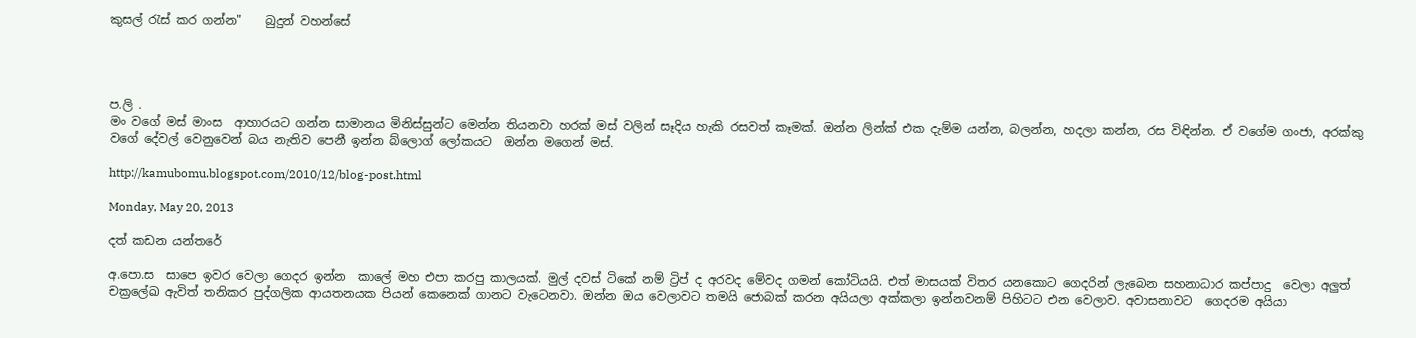කුසල් රැස් කර ගන්න"    බුදුන් වහන්සේ




ප.ලි .
මං වගේ මස් මාංස  ආහාරයට ගන්න සාමානය මිනිස්සුන්ට මෙන්න තියනවා හරක් මස් වලින් සෑදිය හැකි රසවත් කෑමක්. ඔන්න ලින්ක් එක දැම්ම යන්න, බලන්න, හදලා කන්න, රස විඳින්න. ඒ වගේම ගංජා, අරක්කු  වගේ දේවල් වෙනුවෙන් බය නැතිව පෙනී ඉන්න බ්ලොග් ලෝකයට  ඔන්න මගෙන් මස්.

http://kamubomu.blogspot.com/2010/12/blog-post.html

Monday, May 20, 2013

දත් කඩන යන්තරේ

අ.පො.ස  සාපෙ ඉවර වෙලා ගෙදර ඉන්න  කාලේ මහ එපා කරපු කාලයක්. මුල් දවස් ටිකේ නම් ට්‍රිප් ද අරවද මේවද ගමන් කෝටියයි. එත් මාසයක් විතර යනකොට ගෙදරින් ලැබෙන සහනාධාර කප්පාදු  වෙලා අලුත් චක්‍රලේඛ ඇවිත් තනිකර පුද්ගලික ආයතනයක පියන් කෙනෙක් ගානට වැටෙනවා. ඔන්න ඔය වෙලාවට තමයි ජොබක් කරන අයියලා අක්කලා ඉන්නවනම් පිහිටට එන වෙලාව. අවාසනාවට  ගෙදරම අයියා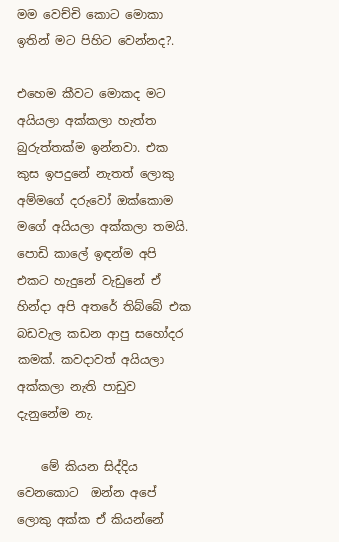මම වෙච්චි කොට මොකා ඉතින් මට පිහිට වෙන්නද?.

එහෙම කීවට මොකද මට අයියලා අක්කලා හැත්ත බුරුත්තක්ම ඉන්නවා. එක කුස ඉපදුනේ නැතත් ලොකු අම්මගේ දරුවෝ ඔක්කොම මගේ අයියලා අක්කලා තමයි. පොඩි කාලේ ඉඳන්ම අපි එකට හැදුනේ වැඩුනේ ඒ හින්දා අපි අතරේ තිබ්බේ එක බඩවැල කඩන ආපු සහෝදර කමක්. කවදාවත් අයියලා අක්කලා නැති පාඩුව දැනුනේම නැ.

    මේ කියන සිද්දිය වෙනකොට  ඔන්න අපේ ලොකු අක්ක ඒ කියන්නේ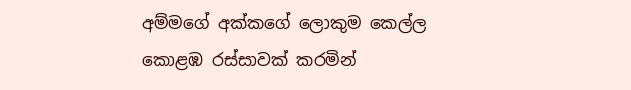අම්මගේ අක්කගේ ලොකුම කෙල්ල කොළඹ රස්සාවක් කරමින්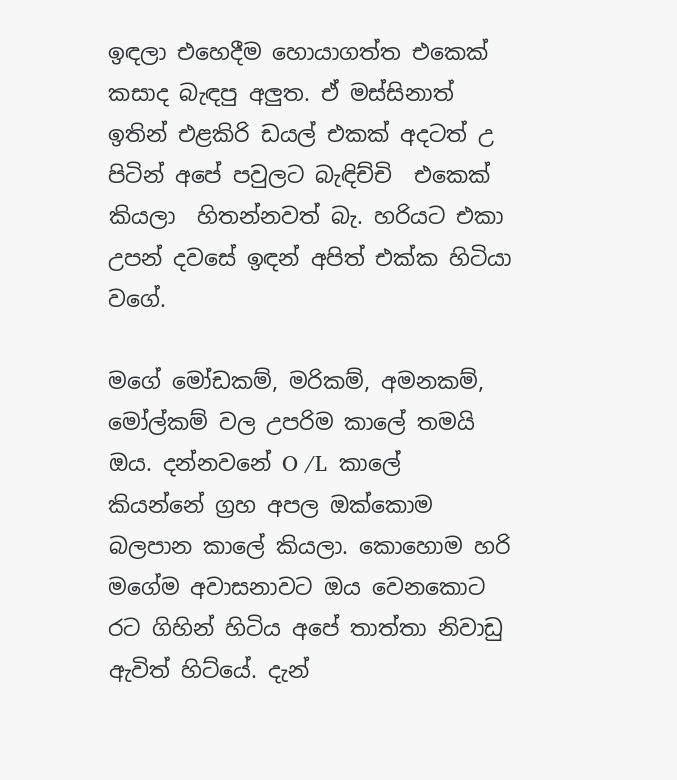ඉඳලා එහෙදීම හොයාගත්ත එකෙක් කසාද බැඳපු අලුත. ඒ මස්සිනාත් ඉතින් එළකිරි ඩයල් එකක් අදටත් උ පිටින් අපේ පවුලට බැඳිච්චි  එකෙක් කියලා  හිතන්නවත් බැ. හරියට එකා උපන් දවසේ ඉඳන් අපිත් එක්ක හිටියා වගේ.

මගේ මෝඩකම්, මරිකම්, අමනකම්, මෝල්කම් වල උපරිම කාලේ තමයි ඔය. දන්නවනේ O /L  කාලේ කියන්නේ ග්‍රහ අපල ඔක්කොම බලපාන කාලේ කියලා. කොහොම හරි මගේම අවාසනාවට ඔය වෙනකොට රට ගිහින් හිටිය අපේ තාත්තා නිවාඩු ඇවිත් හිට්යේ. දැන්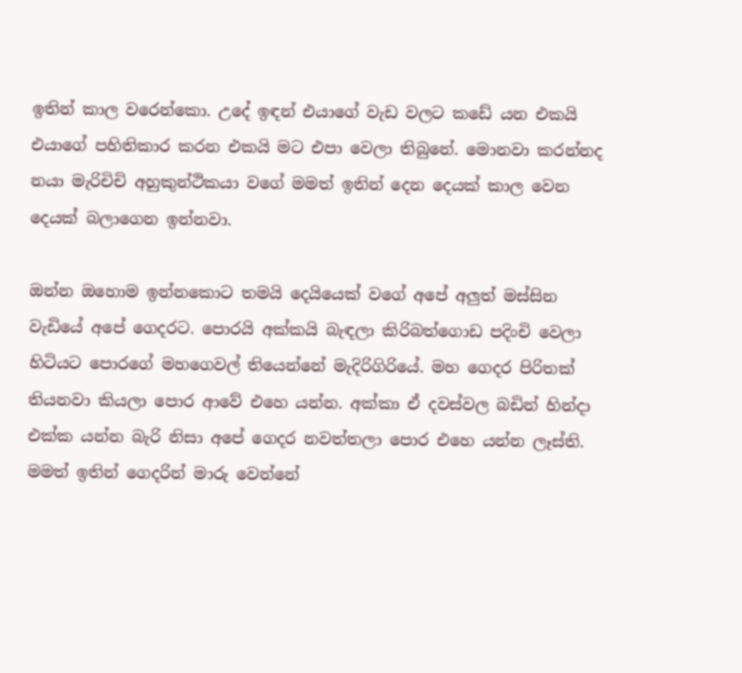ඉතින් කාල වරෙන්කො. උදේ ඉඳන් එයාගේ වැඩ වලට කඩේ යන එකයි එයාගේ පහිතිකාර කරන එකයි මට එපා වෙලා තිබුනේ. මොනවා කරන්නද නයා මැරිචිචි අහුකුන්ථිකයා වගේ මමත් ඉතින් දෙන දෙයක් කාල වෙන දෙයක් බලාගෙන ඉන්නවා.

ඔන්න ඔහොම ඉන්නකොට තමයි දෙයියෙක් වගේ අපේ අලුත් මස්සින වැඩියේ අපේ ගෙදරට. පොරයි අක්කයි බැඳලා කිරිබත්ගොඩ පදිංචි වෙලා හිටියට පොරගේ මහගෙවල් තියෙන්නේ මැදිරිගිරියේ. මහ ගෙදර පිරිතක් තියනවා කියලා පොර ආවේ එහෙ යන්න. අක්කා ඒ දවස්වල බඩින් හින්දා එක්ක යන්න බැරි නිසා අපේ ගෙදර නවත්තලා පොර එහෙ යන්න ලෑස්ති. මමත් ඉතින් ගෙදරින් මාරු වෙන්නේ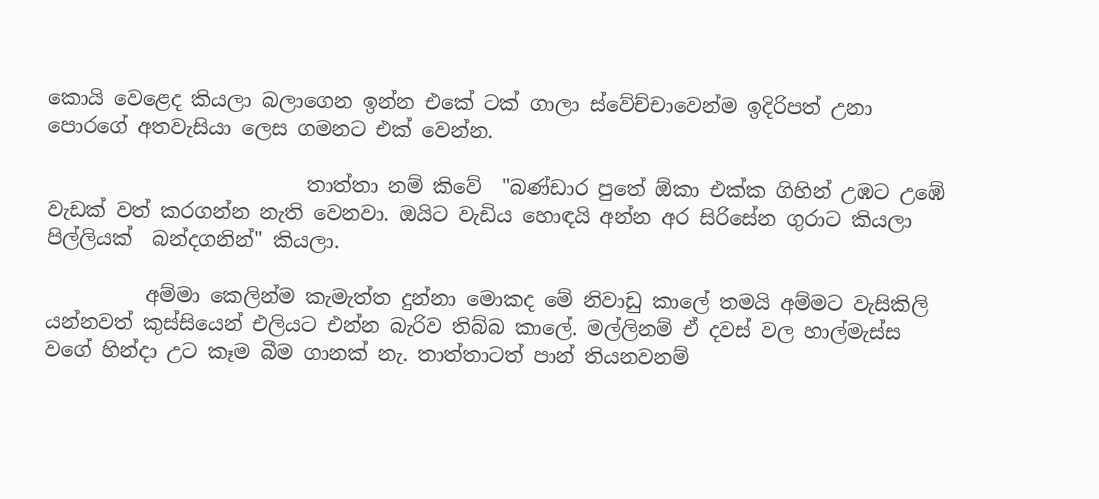කොයි වෙළෙද කියලා බලාගෙන ඉන්න එකේ ටක් ගාලා ස්වේච්චාවෙන්ම ඉදිරිපත් උනා පොරගේ අතවැසියා ලෙස ගමනට එක් වෙන්න.

                          තාත්තා නම් කිවේ  "බණ්ඩාර පුතේ ඕකා එක්ක ගිහින් උඹට උඹේ වැඩක් වත් කරගන්න නැති වෙනවා. ඔයිට වැඩිය හොඳයි අන්න අර සිරිසේන ගුරාට කියලා පිල්ලියක්  බන්දගනින්" කියලා.

          අම්මා කෙලින්ම කැමැත්ත දුන්නා මොකද මේ නිවාඩු කාලේ තමයි අම්මට වැසිකිලි යන්නවත් කුස්සියෙන් එලියට එන්න බැරිව තිබ්බ කාලේ. මල්ලිනම් ඒ දවස් වල හාල්මැස්ස වගේ හින්දා උට කෑම බීම ගානක් නැ. තාත්තාටත් පාන් තියනවනම්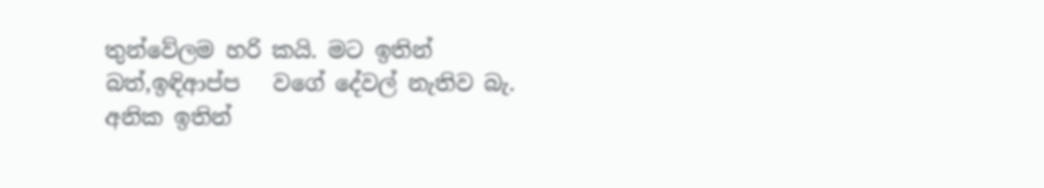තුන්වේලම හරි කයි. මට ඉතින් බත්,ඉඳිආප්ප   වගේ දේවල් නැතිව බැ. අනික ඉතින්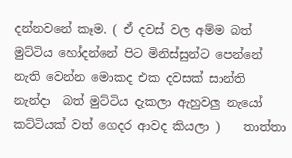දන්නවනේ කෑම. ( ඒ දවස් වල අම්ම බත් මුට්ටිය හෝදන්නේ පිට මිනිස්සුන්ට පෙන්නේ නැති වෙන්න මොකද එක දවසක් සාන්ති නැන්දා  බත් මුට්ටිය දැකලා ඇහුවලු නැයෝ කට්ටියක් වත් ගෙදර ආවද කියලා )    තාත්තා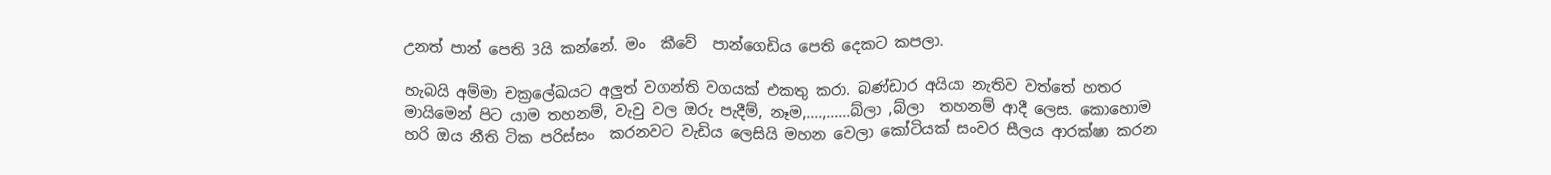උනත් පාන් පෙති 3යි කන්නේ. මං  කීවේ  පාන්ගෙඩිය පෙති දෙකට කපලා.

හැබයි අම්මා චක්‍රලේඛයට අලුත් වගන්ති වගයක් එකතු කරා. බණ්ඩාර අයියා නැතිව වත්තේ හතර මායිමෙන් පිට යාම තහනම්, වැවු වල ඔරු පැදීම්, නෑම,....,......බ්ලා ,බ්ලා  තහනම් ආදී ලෙස. කොහොම හරි ඔය නීති ටික පරිස්සං  කරනවට වැඩිය ලෙසියි මහන වෙලා කෝටියක් සංවර සීලය ආරක්ෂා කරන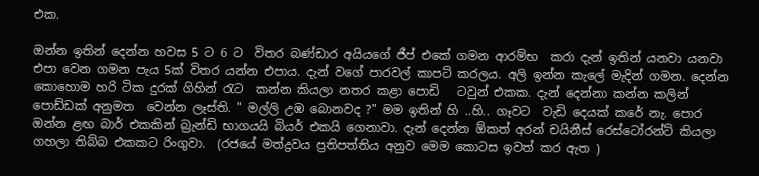එක.

ඔන්න ඉතින් දෙන්න හවස 5 ට 6 ට  විතර බණ්ඩාර අයියගේ ජීප් එකේ ගමන ආරම්භ  කරා දැන් ඉතින් යනවා යනවා එපා වෙන ගමන පැය 5ක් විතර යන්න එපාය. දැන් වගේ පාරවල් කාපට් කරලය. අලි ඉන්න කැලේ මැදින් ගමන. දෙන්න කොහොම හරි ටික දුරක් ගිහින් රැට  කන්න කියලා නතර කළා පොඩි   ටවුන් එකක. දැන් දෙන්නා කන්න කලින් පොඩ්ඩක් අනුමත  වෙන්න ලෑස්ති. " මල්ලි උඹ බොනවද ?" මම ඉතින් හි ..හි.. ගෑවට  වැඩි දෙයක් කරේ නැ. පොර ඔන්න ළඟ බාර් එකකින් බ්‍රැන්ඩි භාගයයි බියර් එකයි ගෙනාවා. දැන් දෙන්න ඕකත් අරන් චයිනීස් රෙස්ටෝරන්ට් කියලා ගහලා තිබ්බ එකකට රිංගුවා.  (රජයේ මත්ද්‍රවය ප්‍රතිපත්තිය අනුව මෙම කොටස ඉවත් කර ඇත )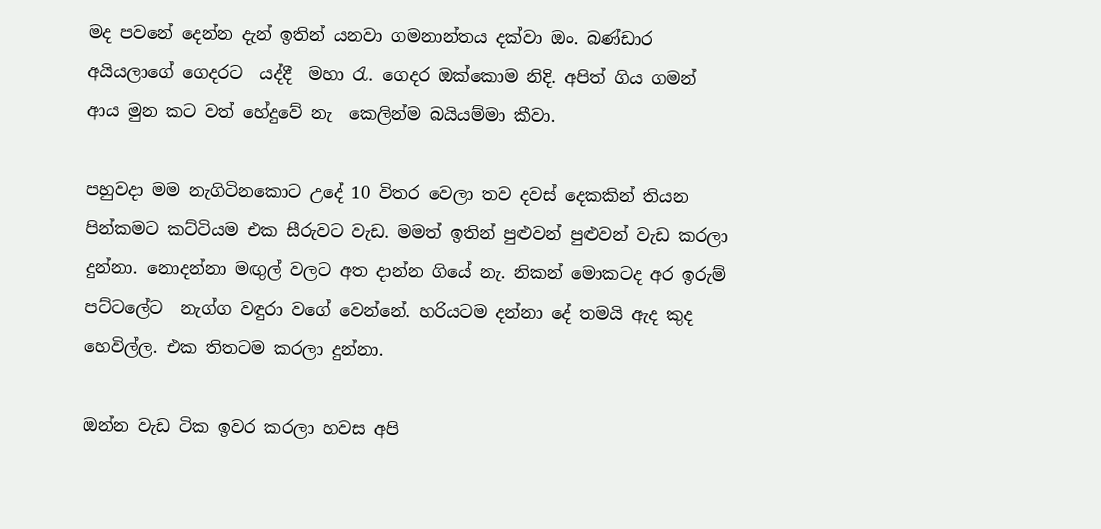මද පවනේ දෙන්න දැන් ඉතින් යනවා ගමනාන්තය දක්වා ඔං. බණ්ඩාර අයියලාගේ ගෙදරට  යද්දී  මහා රැ. ගෙදර ඔක්කොම නිදි. අපිත් ගිය ගමන් ආය මුන කට වත් හේදුවේ නැ  කෙලින්ම බයියම්මා කීවා.

පහුවදා මම නැගිටිනකොට උදේ 10 විතර වෙලා තව දවස් දෙකකින් තියන පින්කමට කට්ටියම එක සීරුවට වැඩ. මමත් ඉතින් පුළුවන් පුළුවන් වැඩ කරලා දුන්නා. නොදන්නා මඟුල් වලට අත දාන්න ගියේ නැ. නිකන් මොකටද අර ඉරුම් පට්ටලේට  නැග්ග වඳුරා වගේ වෙන්නේ. හරියටම දන්නා දේ තමයි ඇද කුද හෙවිල්ල. එක තිතටම කරලා දුන්නා.

ඔන්න වැඩ ටික ඉවර කරලා හවස අපි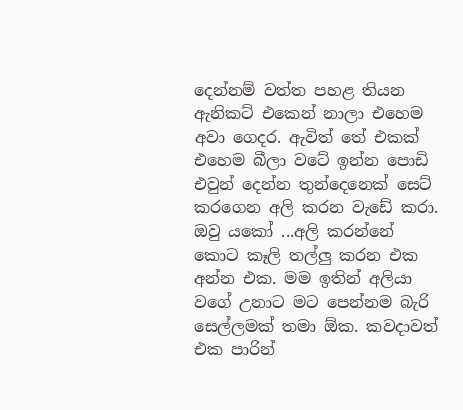දෙන්නම් වත්ත පහළ තියන ඇනිකට් එකෙන් නාලා එහෙම අවා ගෙදර. ඇවිත් තේ එකක් එහෙම බීලා වටේ ඉන්න පොඩි එවුන් දෙන්න තුන්දෙනෙක් සෙට් කරගෙන අලි කරන වැඩේ කරා. ඔවු යකෝ ...අලි කරන්නේ කොට කෑලි තල්ලු කරන එක අන්න එක. මම ඉතින් අලියා වගේ උනාට මට පෙන්නම බැරි සෙල්ලමක් තමා ඕක. කවදාවත් එක පාරින්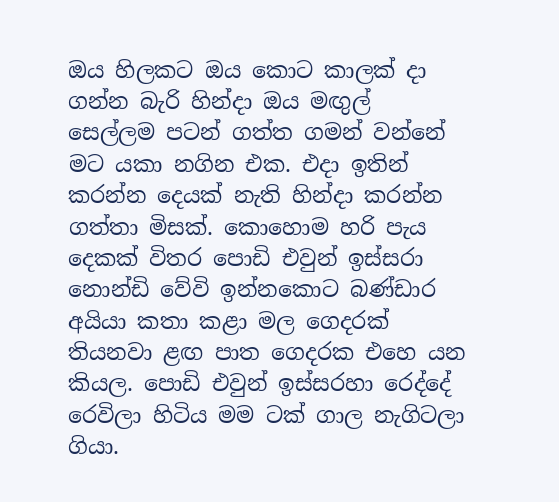ඔය හිලකට ඔය කොට කාලක් දා ගන්න බැරි හින්දා ඔය මඟුල් සෙල්ලම පටන් ගත්ත ගමන් වන්නේ මට යකා නගින එක. එදා ඉතින් කරන්න දෙයක් නැති හින්දා කරන්න ගත්තා මිසක්. කොහොම හරි පැය දෙකක් විතර පොඩි එවුන් ඉස්සරා නොන්ඩි වේවි ඉන්නකොට බණ්ඩාර අයියා කතා කළා මල ගෙදරක් තියනවා ළඟ පාත ගෙදරක එහෙ යන කියල. පොඩි එවුන් ඉස්සරහා රෙද්දේ රෙවිලා හිටිය මම ටක් ගාල නැගිටලා ගියා.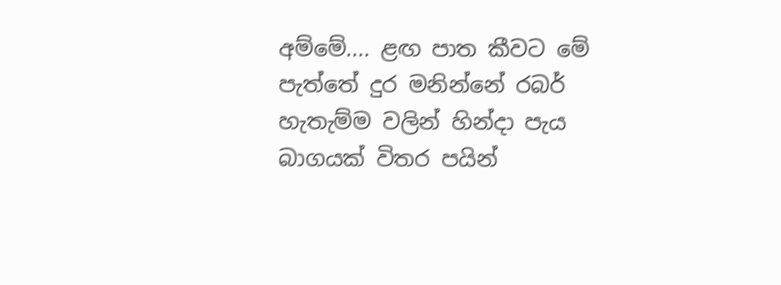අම්මේ.... ළඟ පාත කීවට මේ පැත්තේ දුර මනින්නේ රබර් හැතැම්ම වලින් හින්දා පැය බාගයක් විතර පයින්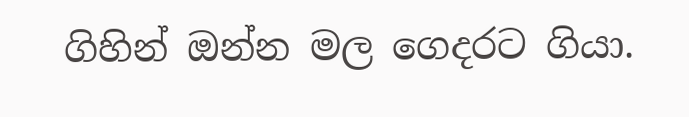ගිහින් ඔන්න මල ගෙදරට ගියා.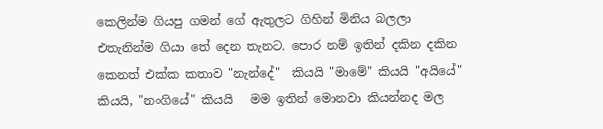කෙලින්ම ගියපු ගමන් ගේ ඇතුලට ගිහින් මිනිය බලලා එතැනින්ම ගියා තේ දෙන තැනට. පොර නම් ඉතින් දකින දකින කෙනත් එක්ක කතාව "නැන්දේ"  කියයි "මාමේ" කියයි "අයියේ" කියයි, "නංගියේ" කියයි   මම ඉතින් මොනවා කියන්නද මල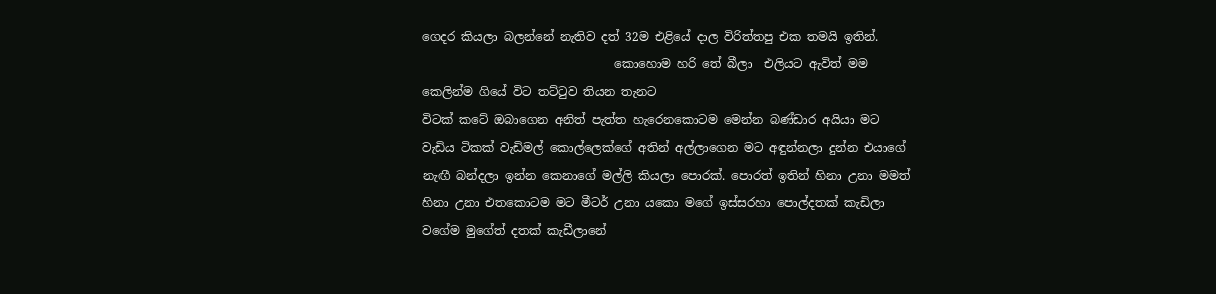ගෙදර කියලා බලන්නේ නැතිව දත් 32ම එළියේ දාල විරිත්තපු එක තමයි ඉතින්.
                                කොහොම හරි තේ බීලා  එලියට ඇවිත් මම කෙලින්ම ගියේ විට තට්ටුව තියන තැනට
විටක් කටේ ඔබාගෙන අනිත් පැත්ත හැරෙනකොටම මෙන්න බණ්ඩාර අයියා මට වැඩිය ටිකක් වැඩිමල් කොල්ලෙක්ගේ අතින් අල්ලාගෙන මට අඳුන්නලා දුන්න එයාගේ නැඟී බන්දලා ඉන්න කෙනාගේ මල්ලි කියලා පොරක්. පොරත් ඉතින් හිනා උනා මමත් හිනා උනා එතකොටම මට මීටර් උනා යකො මගේ ඉස්සරහා පොල්දතක් කැඩිලා වගේම මුගේත් දතක් කැඩීලානේ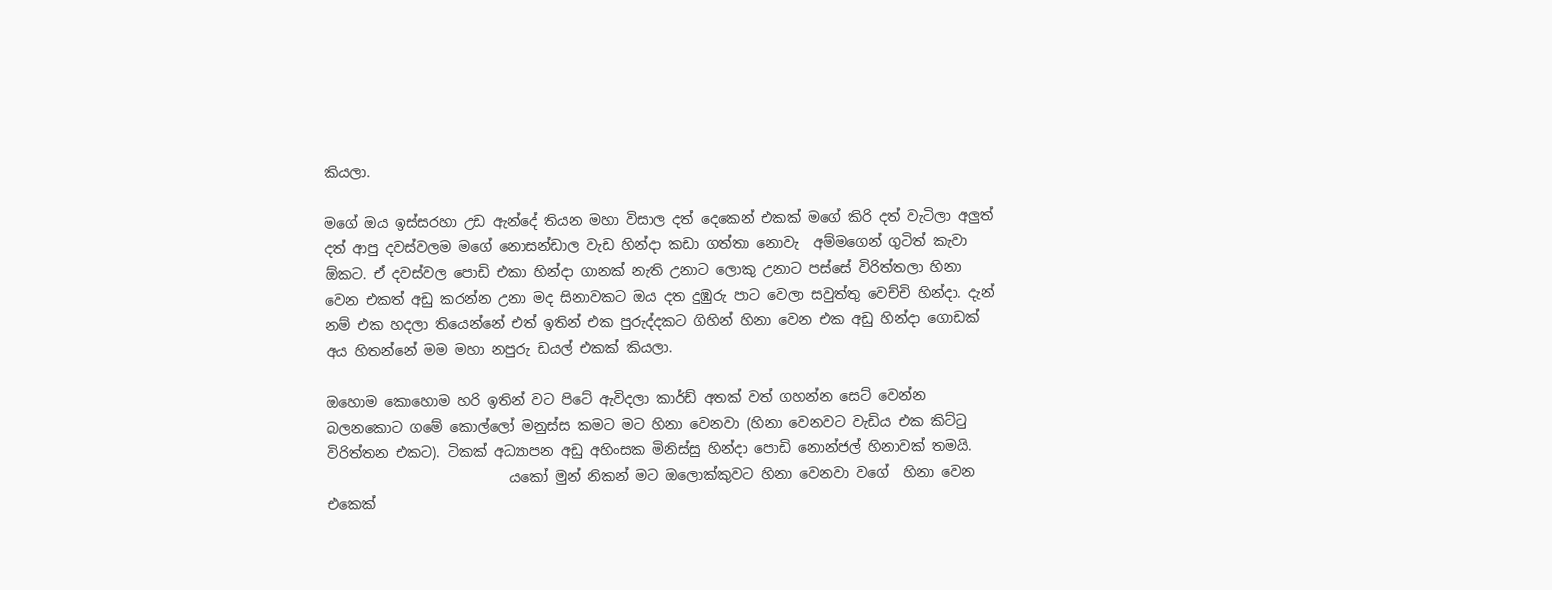කියලා.

මගේ ඔය ඉස්සරහා උඩ ඇන්දේ තියන මහා විසාල දත් දෙකෙන් එකක් මගේ කිරි දත් වැටිලා අලුත් දත් ආපු දවස්වලම මගේ නොසන්ඩාල වැඩ හින්දා කඩා ගත්තා නොවැ  අම්මගෙන් ගුටිත් කැවා  ඕකට. ඒ දවස්වල පොඩි එකා හින්දා ගානක් නැති උනාට ලොකු උනාට පස්සේ විරිත්තලා හිනා වෙන එකත් අඩු කරන්න උනා මද සිනාවකට ඔය දත දුඹුරු පාට වෙලා සවුත්තු වෙච්චි හින්දා. දැන් නම් එක හදලා තියෙන්නේ එත් ඉතින් එක පුරුද්දකට ගිහින් හිනා වෙන එක අඩු හින්දා ගොඩක් අය හිතන්නේ මම මහා නපුරු ඩයල් එකක් කියලා.

ඔහොම කොහොම හරි ඉතින් වට පිටේ ඇවිදලා කාර්ඩ් අතක් වත් ගහන්න සෙට් වෙන්න බලනකොට ගමේ කොල්ලෝ මනුස්ස කමට මට හිනා වෙනවා (හිනා වෙනවට වැඩිය එක කිට්ටු විරිත්තන එකට). ටිකක් අධ්‍යාපන අඩු අහිංසක මිනිස්සු හින්දා පොඩි නොන්ජල් හිනාවක් තමයි.
                          යකෝ මුන් නිකන් මට ඔලොක්කුවට හිනා වෙනවා වගේ  හිනා වෙන එකෙක්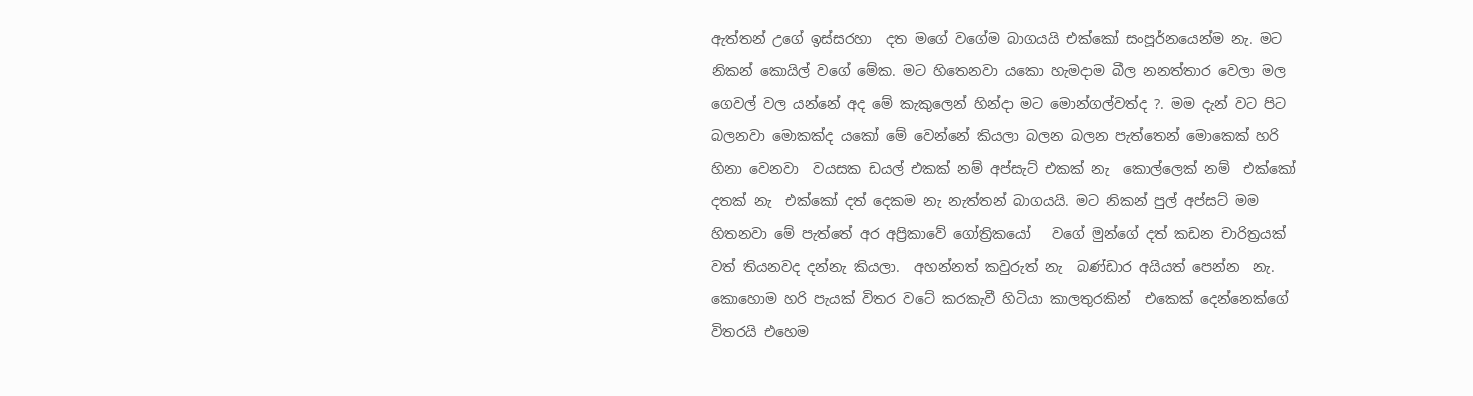ඇත්තන් උගේ ඉස්සරහා  දත මගේ වගේම බාගයයි එක්කෝ සංපූර්නයෙන්ම නැ. මට නිකන් කොයිල් වගේ මේක. මට හිතෙනවා යකො හැමදාම බීල නනත්තාර වෙලා මල  ගෙවල් වල යන්නේ අද මේ කැකුලෙන් හින්දා මට මොන්ගල්වත්ද ?. මම දැන් වට පිට බලනවා මොකක්ද යකෝ මේ වෙන්නේ කියලා බලන බලන පැත්තෙන් මොකෙක් හරි හිනා වෙනවා  වයසක ඩයල් එකක් නම් අප්සැට් එකක් නැ  කොල්ලෙක් නම්  එක්කෝ දතක් නැ  එක්කෝ දත් දෙකම නැ නැත්තන් බාගයයි. මට නිකන් පුල් අප්සට් මම හිතනවා මේ පැත්තේ අර අප්‍රිකාවේ ගෝත්‍රිකයෝ   වගේ මුන්ගේ දත් කඩන චාරිත්‍රයක් වත් තියනවද දන්නැ කියලා.  අහන්නත් කවුරුත් නැ  බණ්ඩාර අයියත් පෙන්න  නැ. කොහොම හරි පැයක් විතර වටේ කරකැවී හිටියා කාලතුරකින්  එකෙක් දෙන්නෙක්ගේ විතරයි එහෙම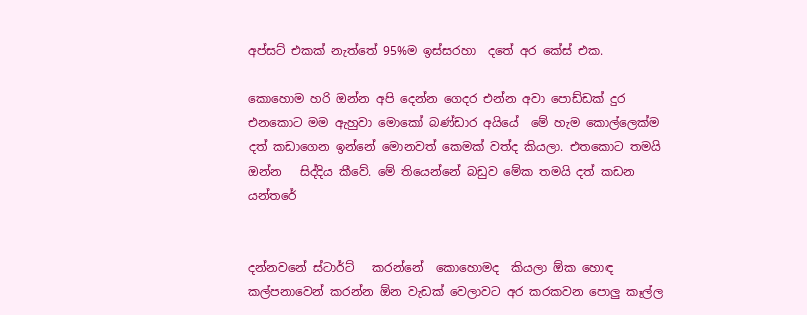අප්සට් එකක් නැත්තේ 95%ම ඉස්සරහා  දතේ අර කේස් එක.

කොහොම හරි ඔන්න අපි දෙන්න ගෙදර එන්න අවා පොඩ්ඩක් දුර එනකොට මම ඇහුවා මොකෝ බණ්ඩාර අයියේ  මේ හැම කොල්ලෙක්ම දත් කඩාගෙන ඉන්නේ මොනවත් කෙමක් වත්ද කියලා. එතකොට තමයි ඔන්න   සිද්දිය කීවේ. මේ තියෙන්නේ බඩුව මේක තමයි දත් කඩන යන්තරේ


දන්නවනේ ස්ටාර්ට්   කරන්නේ  කොහොමද  කියලා ඕක හොඳ කල්පනාවෙන් කරන්න ඕන වැඩක් වෙලාවට අර කරකවන පොලු කෑල්ල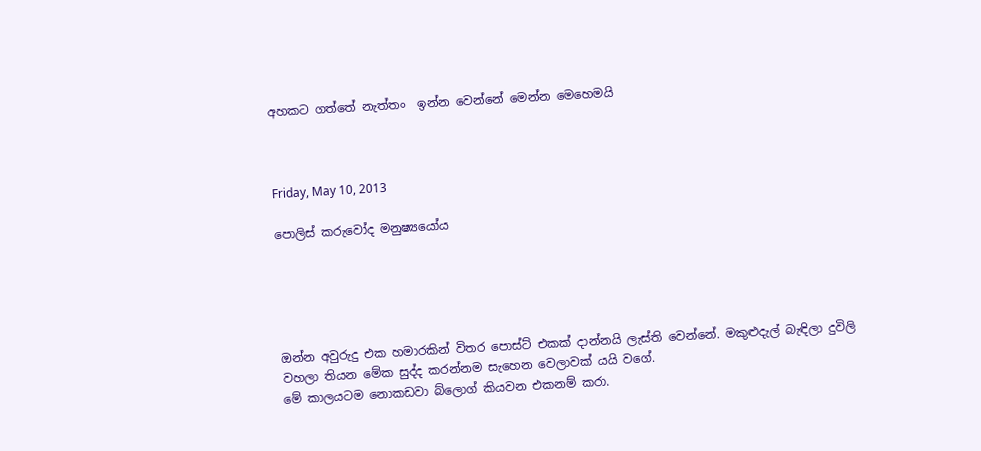අහකට ගත්තේ නැත්තං  ඉන්න වෙන්නේ මෙන්න මෙහෙමයි



Friday, May 10, 2013

පොලිස් කරුවෝද මනුෂ්‍යයෝය





ඔන්න අවුරුදු එක හමාරකින් විතර පොස්ට් එකක් දාන්නයි ලැස්ති වෙන්නේ. මකුළුදැල් බැඳිලා දුවිලි වහලා තියන මේක සුද්ද කරන්නම සැහෙන වෙලාවක් යයි වගේ.
මේ කාලයටම නොකඩවා බ්ලොග් කියවන එකනම් කරා.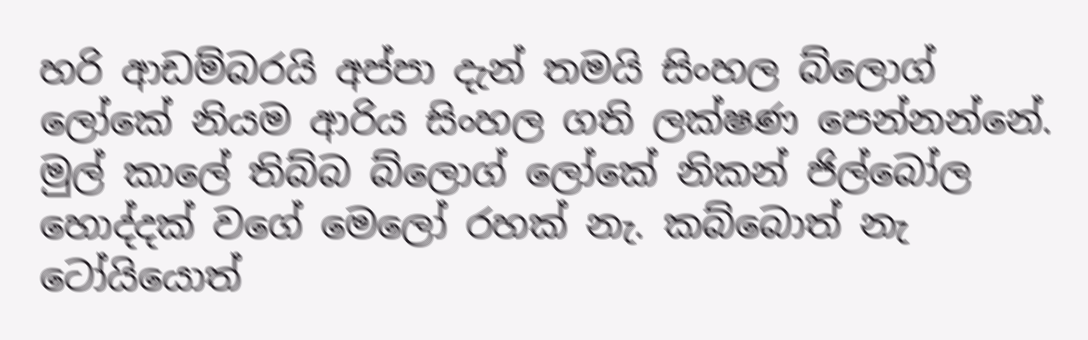හරි ආඩම්බරයි අප්පා දැන් තමයි සිංහල බ්ලොග් ලෝකේ නියම ආරිය සිංහල ගති ලක්ෂණ පෙන්නන්නේ. මුල් කාලේ තිබ්බ බ්ලොග් ලෝකේ නිකන් ජිල්බෝල හොද්දක් වගේ මෙලෝ රහක් නැ. කබ්බොත් නැ ටෝයියොත්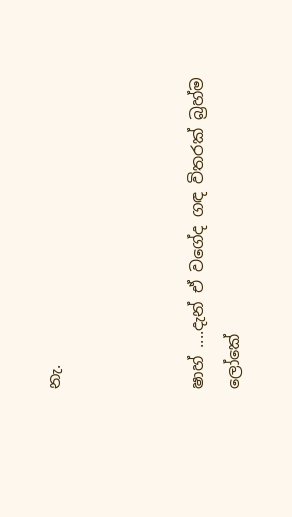නැ.



ෂාහ් ....දැන් ඒ වගේද ගඳ විතරක් බ්‍රහ්ම ලෝකේ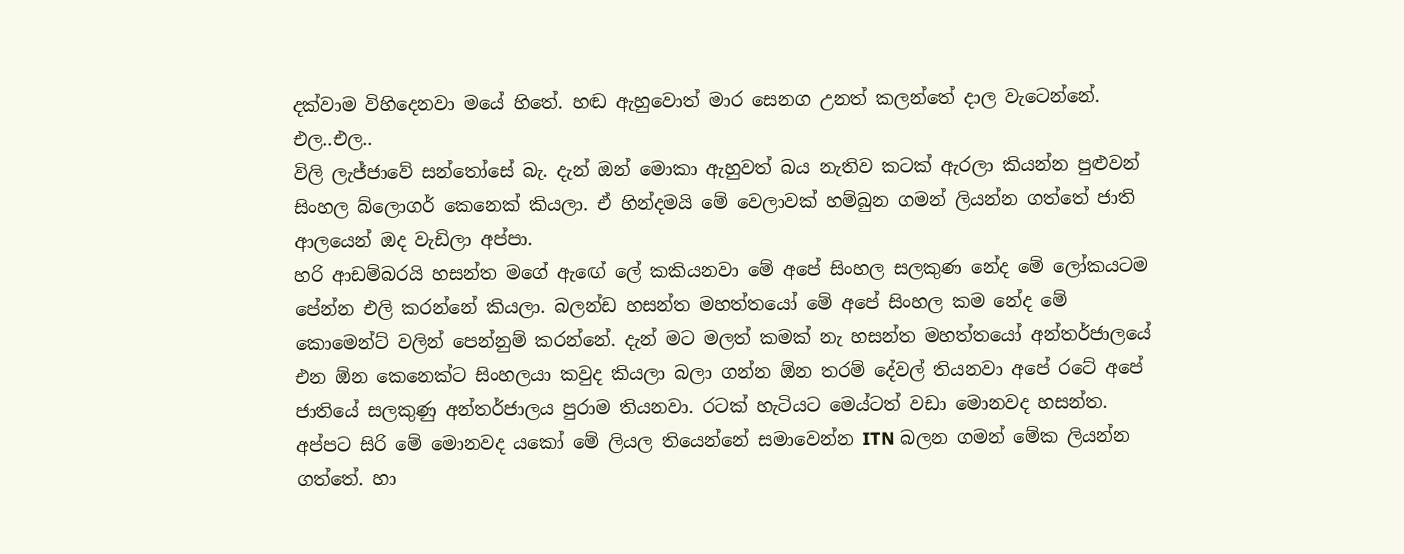දක්වාම විහිදෙනවා මයේ හිතේ. හඬ ඇහුවොත් මාර සෙනග උනත් කලන්තේ දාල වැටෙන්නේ.
එල..එල..
විලි ලැජ්ජාවේ සන්තෝසේ බැ. දැන් ඔන් මොකා ඇහුවත් බය නැතිව කටක් ඇරලා කියන්න පුළුවන් සිංහල බ්ලොගර් කෙනෙක් කියලා. ඒ හින්දමයි මේ වෙලාවක් හම්බුන ගමන් ලියන්න ගත්තේ ජාති ආලයෙන් ඔද වැඩිලා අප්පා.
හරි ආඩම්බරයි හසන්ත මගේ ඇඟේ ලේ කකියනවා මේ අපේ සිංහල සලකුණ නේද මේ ලෝකයටම පේන්න එලි කරන්නේ කියලා. බලන්ඩ හසන්ත මහත්තයෝ මේ අපේ සිංහල කම නේද මේ කොමෙන්ට් වලින් පෙන්නුම් කරන්නේ. දැන් මට මලත් කමක් නැ හසන්ත මහත්තයෝ අන්තර්ජාලයේ එන ඕන කෙනෙක්ට සිංහලයා කවුද කියලා බලා ගන්න ඕන තරම් දේවල් තියනවා අපේ රටේ අපේ ජාතියේ සලකුණු අන්තර්ජාලය පුරාම තියනවා. රටක් හැටියට මෙය්ටත් වඩා මොනවද හසන්ත.
අප්පට සිරි මේ මොනවද යකෝ මේ ලියල තියෙන්නේ සමාවෙන්න ITN බලන ගමන් මේක ලියන්න ගත්තේ. හා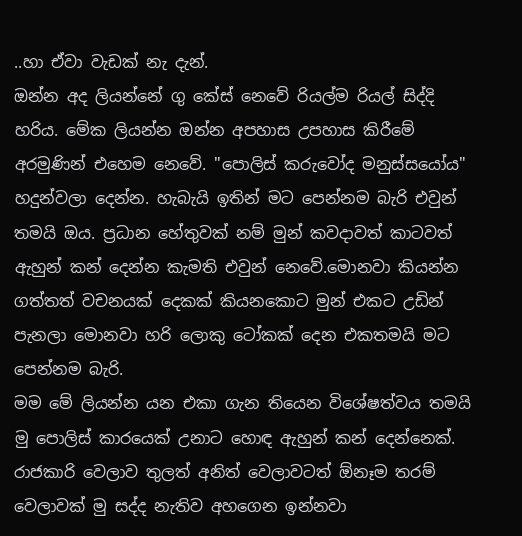..හා ඒවා වැඩක් නැ දැන්.
ඔන්න අද ලියන්නේ ගු කේස් නෙවේ රියල්ම රියල් සිද්දි හරිය. මේක ලියන්න ඔන්න අපහාස උපහාස කිරීමේ අරමුණින් එහෙම නෙවේ. "පොලිස් කරුවෝද මනුස්සයෝය" හදුන්වලා දෙන්න. හැබැයි ඉතින් මට පෙන්නම බැරි එවුන් තමයි ඔය. ප්‍රධාන හේතුවක් නම් මුන් කවදාවත් කාටවත් ඇහුන් කන් දෙන්න කැමති එවුන් නෙවේ.මොනවා කියන්න ගත්තත් වචනයක් දෙකක් කියනකොට මුන් එකට උඩින් පැනලා මොනවා හරි ලොකු ටෝකක් දෙන එකතමයි මට පෙන්නම බැරි.
මම මේ ලියන්න යන එකා ගැන තියෙන විශේෂත්වය තමයි මු පොලිස් කාරයෙක් උනාට හොඳ ඇහුන් කන් දෙන්නෙක්. රාජකාරි වෙලාව තුලත් අනිත් වෙලාවටත් ඕනෑම තරම් වෙලාවක් මු සද්ද නැතිව අහගෙන ඉන්නවා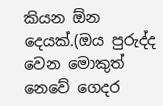කියන ඕන දෙයක්.(ඔය පුරුද්ද වෙන මොකුත් නෙවේ ගෙදර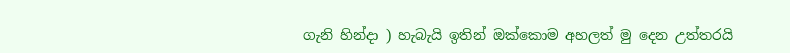ගැනි හින්දා ) හැබැයි ඉතින් ඔක්කොම අහලත් මු දෙන උත්තරයි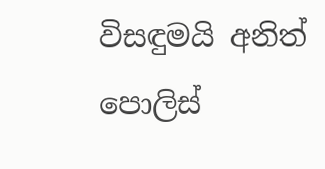විසඳුමයි අනිත් පොලිස්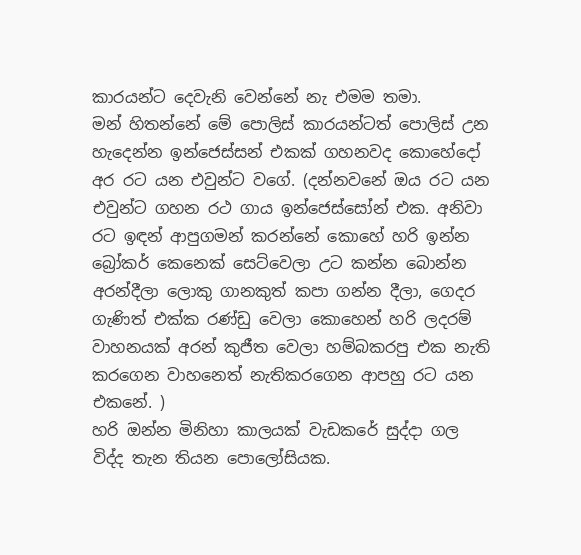කාරයන්ට දෙවැනි වෙන්නේ නැ එමම තමා.
මන් හිතන්නේ මේ පොලිස් කාරයන්ටත් පොලිස් උන හැදෙන්න ඉන්ජෙස්සන් එකක් ගහනවද කොහේදෝ අර රට යන එවුන්ට වගේ. (දන්නවනේ ඔය රට යන එවුන්ට ගහන රථ ගාය ඉන්ජෙස්සෝන් එක. අනිවා රට ඉඳන් ආපුගමන් කරන්නේ කොහේ හරි ඉන්න බ්‍රෝකර් කෙනෙක් සෙට්වෙලා උට කන්න බොන්න අරන්දීලා ලොකු ගානකුත් කපා ගන්න දීලා, ගෙදර ගැණිත් එක්ක රණ්ඩු වෙලා කොහෙන් හරි ලදරම් වාහනයක් අරන් කුජීත වෙලා හම්බකරපු එක නැති කරගෙන වාහනෙත් නැතිකරගෙන ආපහු රට යන එකනේ. )
හරි ඔන්න මිනිහා කාලයක් වැඩකරේ සුද්දා ගල විද්ද තැන තියන පොලෝසියක.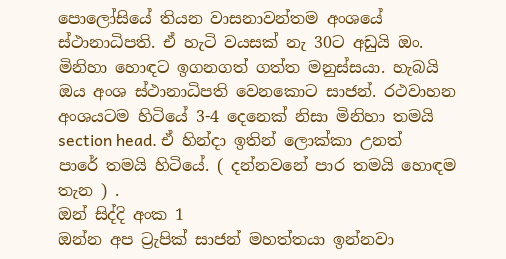පොලෝසියේ තියන වාසනාවන්තම අංශයේ ස්ථානාධිපති. ඒ හැටි වයසක් නැ 30ට අඩුයි ඔං. මිනිහා හොඳට ඉගනගත් ගත්ත මනුස්සයා. හැබයි ඔය අංශ ස්ථානාධිපති වෙනකොට සාජන්. රථවාහන අංශයටම හිටියේ 3-4 දෙනෙක් නිසා මිනිහා තමයි section head. ඒ හින්දා ඉතින් ලොක්කා උනත් පාරේ තමයි හිටියේ. ( දන්නවනේ පාර තමයි හොඳම තැන ) .
ඔන් සිද්දි අංක 1
ඔන්න අප ට්‍රැපික් සාජන් මහත්තයා ඉන්නවා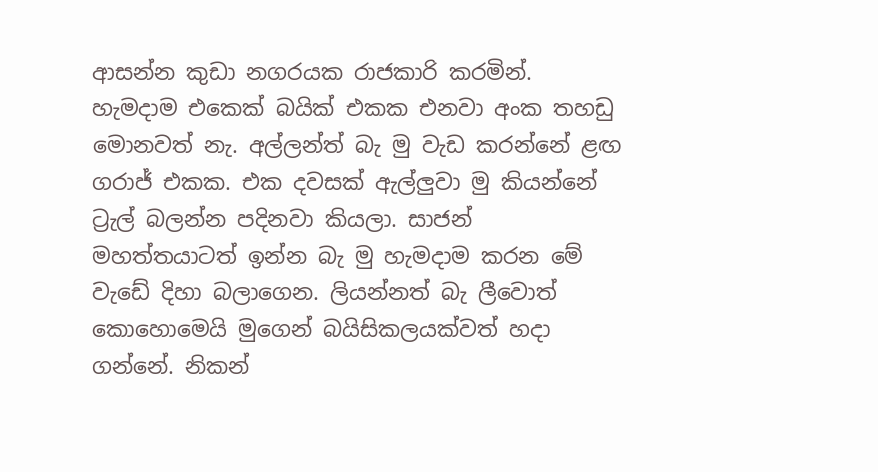ආසන්න කුඩා නගරයක රාජකාරි කරමින්. හැමදාම එකෙක් බයික් එකක එනවා අංක තහඩු මොනවත් නැ. අල්ලන්ත් බැ මු වැඩ කරන්නේ ළඟ ගරාජ් එකක. එක දවසක් ඇල්ලුවා මු කියන්නේ ට්‍රැල් බලන්න පදිනවා කියලා. සාජන් මහත්තයාටත් ඉන්න බැ මු හැමදාම කරන මේ වැඩේ දිහා බලාගෙන. ලියන්නත් බැ ලීවොත් කොහොමෙයි මුගෙන් බයිසිකලයක්වත් හදා ගන්නේ. නිකන්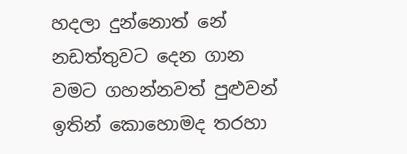හදලා දුන්නොත් නේ නඩත්තුවට දෙන ගාන වමට ගහන්නවත් පුළුවන් ඉතින් කොහොමද තරහා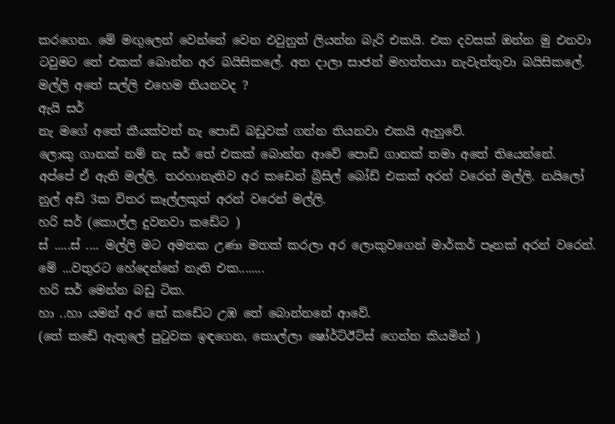කරගෙන. මේ මඟුලෙන් වෙන්නේ වෙන එවුනුත් ලියන්න බැරි එකයි. එක දවසක් ඔන්න මු එනවා ටවුමට තේ එකක් බොන්න අර බයිසිකලේ. අත දාලා සාජන් මහත්තයා නැවැත්තුවා බයිසිකලේ.
මල්ලි අතේ සල්ලි එහෙම තියනවද ?
ඇයි සර්
නැ මගේ අතේ කීයක්වත් නැ පොඩි බඩුවක් ගන්න තියනවා එකයි ඇහුවේ.
ලොකු ගානක් නම් නැ සර් තේ එකක් බොන්න ආවේ පොඩි ගානක් තමා අතේ තියෙන්නේ.
අප්පේ ඒ ඇති මල්ලි. තරහානැතිව අර කඩෙන් බ්‍රිසිල් බෝඩ් එකක් අරන් වරෙන් මල්ලි. නයිලෝ නුල් අඩි 3ක විතර කෑල්ලකුත් අරන් වරෙන් මල්ලි.
හරි සර් (කොල්ල දුවනවා කඩේට )
ස් .....ස් .... මල්ලි මට අමතක උණා මතක් කරලා අර ලොකුවගෙන් මාර්කර් පෑනක් අරන් වරෙන්. මේ ...වතුරට හේදෙන්නේ නැති එක........
හරි සර් මෙන්න බඩු ටික.
හා ..හා යමන් අර තේ කඩේට උඹ තේ බොන්නනේ ආවේ.
(තේ කඩේ ඇතුලේ පුටුවක ඉඳගෙන, කොල්ලා ෂෝර්ට්ඊට්ස් ගෙන්න කියමින් )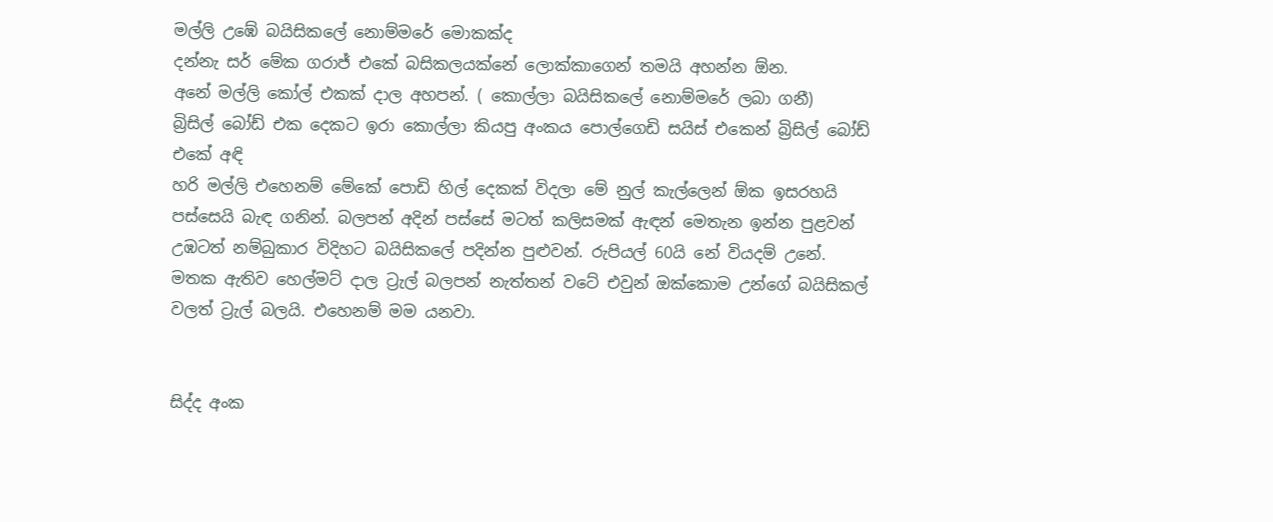මල්ලි උඹේ බයිසිකලේ නොම්මරේ මොකක්ද
දන්නැ සර් මේක ගරාජ් එකේ බසිකලයක්නේ ලොක්කාගෙන් තමයි අහන්න ඕන.
අනේ මල්ලි කෝල් එකක් දාල අහපන්. ( කොල්ලා බයිසිකලේ නොම්මරේ ලබා ගනී)
බ්‍රිසිල් බෝඩ් එක දෙකට ඉරා කොල්ලා කියපු අංකය පොල්ගෙඩි සයිස් එකෙන් බ්‍රිසිල් බෝඩ් එකේ අඳි
හරි මල්ලි එහෙනම් මේකේ පොඩි හිල් දෙකක් විදලා මේ නුල් කැල්ලෙන් ඕක ඉසරහයි පස්සෙයි බැඳ ගනින්. බලපන් අදින් පස්සේ මටත් කලිසමක් ඇඳන් මෙතැන ඉන්න පුළවන් උඹටත් නම්බුකාර විදිහට බයිසිකලේ පදින්න පුළුවන්. රුපියල් 60යි නේ වියදම් උනේ. මතක ඇතිව හෙල්මට් දාල ට්‍රැල් බලපන් නැත්තන් වටේ එවුන් ඔක්කොම උන්ගේ බයිසිකල් වලත් ට්‍රැල් බලයි. එහෙනම් මම යනවා.


සිද්ද අංක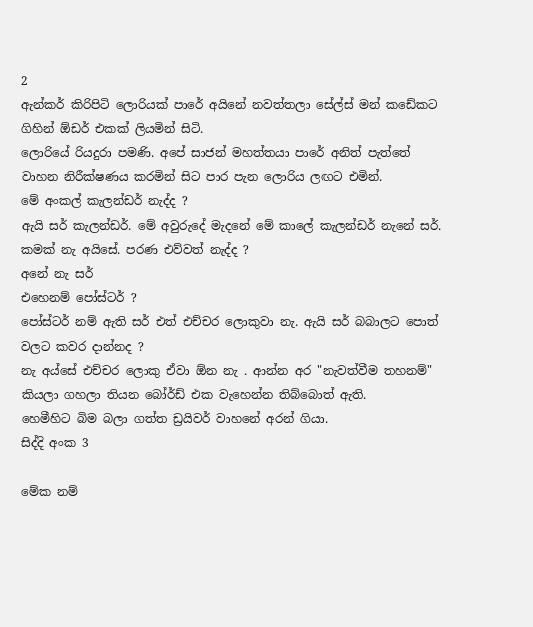2
ඇන්කර් කිරිපිටි ලොරියක් පාරේ අයිනේ නවත්තලා සේල්ස් මන් කඩේකට ගිහින් ඕඩර් එකක් ලියමින් සිටි.
ලොරියේ රියදුරා පමණි. අපේ සාජන් මහත්තයා පාරේ අනිත් පැත්තේ වාහන නිරීක්ෂණය කරමින් සිට පාර පැන ලොරිය ලඟට එමින්.
මේ අංකල් කැලන්ඩර් නැද්ද ?
ඇයි සර් කැලන්ඩර්. මේ අවුරුදේ මැදනේ මේ කාලේ කැලන්ඩර් නැනේ සර්.
කමක් නැ අයිසේ. පරණ එව්වත් නැද්ද ?
අනේ නැ සර්
එහෙනම් පෝස්ටර් ?
පෝස්ටර් නම් ඇති සර් එත් එච්චර ලොකුවා නැ. ඇයි සර් බබාලට පොත් වලට කවර දාන්නද ?
නැ අය්සේ එච්චර ලොකු ඒවා ඕන නැ . ආන්න අර "නැවත්වීම තහනම්" කියලා ගහලා තියන බෝර්ඩ් එක වැහෙන්න තිබ්බොත් ඇති.
හෙමීහිට බිම බලා ගත්ත ඩ්‍රයිවර් වාහනේ අරන් ගියා.
සිද්දි අංක 3

මේක නම්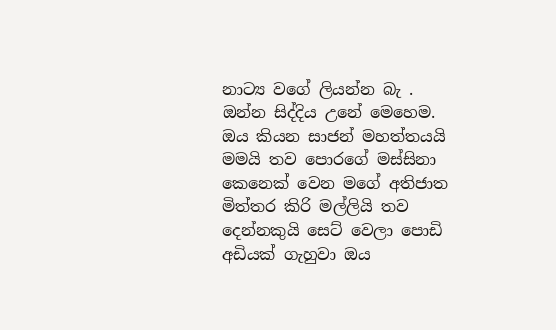නාට්‍ය වගේ ලියන්න බැ . ඔන්න සිද්දිය උනේ මෙහෙම. ඔය කියන සාජන් මහත්තයයි මමයි තව පොරගේ මස්‌සිනා කෙනෙක් වෙන මගේ අතිජාත මිත්තර කිරි මල්ලියි තව දෙන්නකුයි සෙට් වෙලා පොඩි අඩියක් ගැහුවා ඔය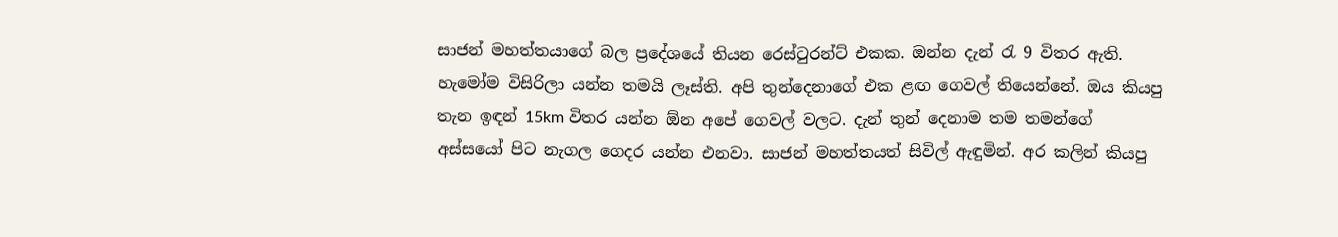සාජන් මහත්තයාගේ බල ප්‍රදේශයේ තියන රෙස්ටුරන්ට් එකක. ඔන්න දැන් රැ 9 විතර ඇති. හැමෝම විසිරිලා යන්න තමයි ලෑස්ති. අපි තුන්දෙනාගේ එක ළඟ ගෙවල් තියෙන්නේ. ඔය කියපු තැන ඉඳන් 15km විතර යන්න ඕන අපේ ගෙවල් වලට. දැන් තුන් දෙනාම තම තමන්ගේ අස්සයෝ පිට නැගල ගෙදර යන්න එනවා. සාජන් මහත්තයත් සිවිල් ඇඳුමින්. අර කලින් කියපු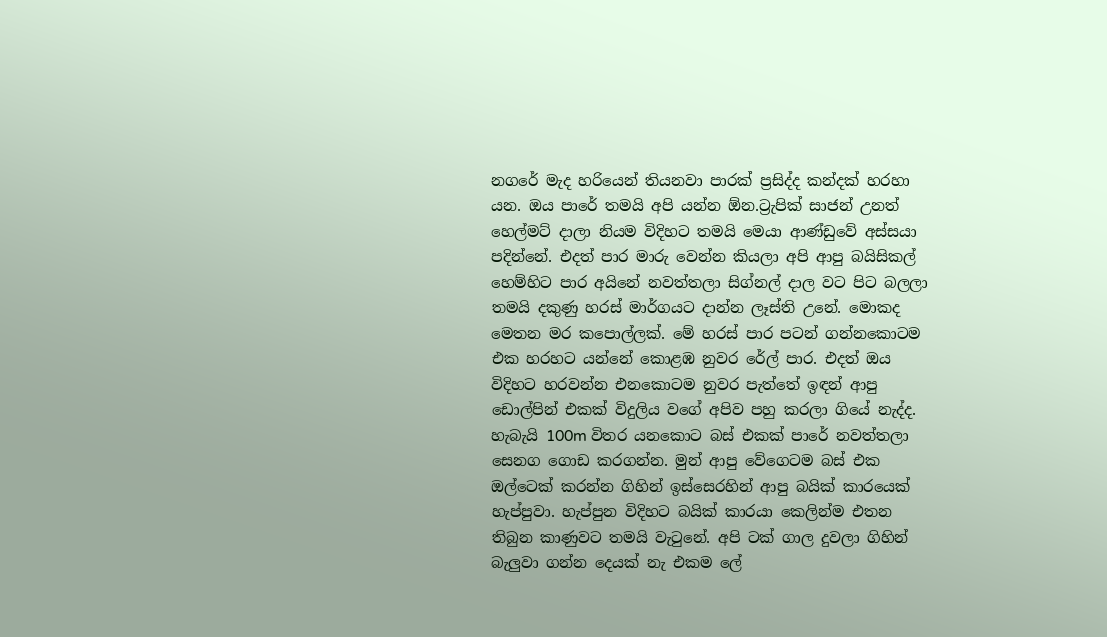නගරේ මැද හරියෙන් තියනවා පාරක් ප්‍රසිද්ද කන්දක් හරහා යන. ඔය පාරේ තමයි අපි යන්න ඕන.ට්‍රැපික් සාජන් උනත් හෙල්මට් දාලා නියම විදිහට තමයි මෙයා ආණ්ඩුවේ අස්සයා පදින්නේ. එදත් පාර මාරු වෙන්න කියලා අපි ආපු බයිසිකල් හෙම්හිට පාර අයිනේ නවත්තලා සිග්නල් දාල වට පිට බලලා තමයි දකුණු හරස් මාර්ගයට දාන්න ලෑස්ති උනේ. මොකද මෙතන මර කපොල්ලක්. මේ හරස් පාර පටන් ගන්නකොටම එක හරහට යන්නේ කොළඹ නුවර රේල් පාර. එදත් ඔය විදිහට හරවන්න එනකොටම නුවර පැත්තේ ඉඳන් ආපු ඩොල්පින් එකක් විදුලිය වගේ අපිව පහු කරලා ගියේ නැද්ද.
හැබැයි 100m විතර යනකොට බස් එකක් පාරේ නවත්තලා සෙනග ගොඩ කරගන්න. මුන් ආපු වේගෙටම බස් එක ඔල්ටෙක් කරන්න ගිහින් ඉස්සෙරහින් ආපු බයික් කාරයෙක් හැප්පුවා. හැප්පුන විදිහට බයික් කාරයා කෙලින්ම එතන තිබුන කාණුවට තමයි වැටුනේ. අපි ටක් ගාල දුවලා ගිහින් බැලුවා ගන්න දෙයක් නැ එකම ලේ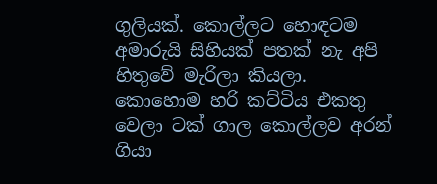ගුලියක්. කොල්ලට හොඳටම අමාරුයි සිහියක් පතක් නැ අපි හිතුවේ මැරිලා කියලා. කොහොම හරි කට්ටිය එකතු වෙලා ටක් ගාල කොල්ලව අරන් ගියා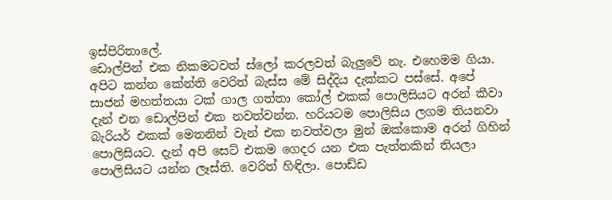ඉස්පිරිතාලේ.
ඩොල්පින් එක නිකමටවත් ස්ලෝ කරලවත් බැලුවේ නැ. එහෙමම ගියා. අපිට කන්න කේන්ති වෙරිත් බැස්ස මේ සිද්දිය දැක්කට පස්සේ. අපේ සාජන් මහත්තයා ටක් ගාල ගත්තා කෝල් එකක් පොලිසියට අරන් කීවා දැන් එන ඩොල්පින් එක නවත්වන්න. හරියටම පොලිසිය ලගම තියනවා බැරියර් එකක් මෙතනින් වැන් එක නවත්වලා මුන් ඔක්කොම අරන් ගිහින් පොලිසියට. දැන් අපි සෙට් එකම ගෙදර යන එක පැත්තකින් තියලා පොලිසියට යන්න ලෑස්ති. වෙරිත් හිඳිලා. පොඩ්ඩ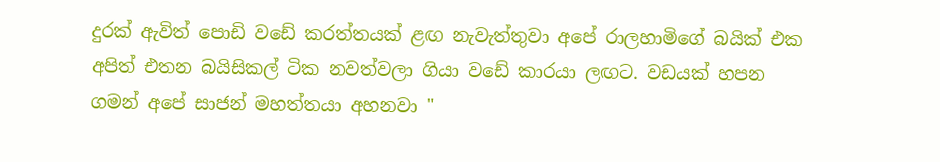දුරක් ඇවිත් පොඩි වඩේ කරත්තයක් ළඟ නැවැත්තුවා අපේ රාලහාමිගේ බයික් එක අපිත් එතන බයිසිකල් ටික නවත්වලා ගියා වඩේ කාරයා ලඟට. වඩයක් හපන ගමන් අපේ සාජන් මහත්තයා අහනවා "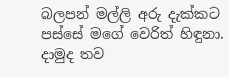බලපන් මල්ලි අරු දැක්කට පස්සේ මගේ වෙරිත් හිඳුනා. දාමුද තව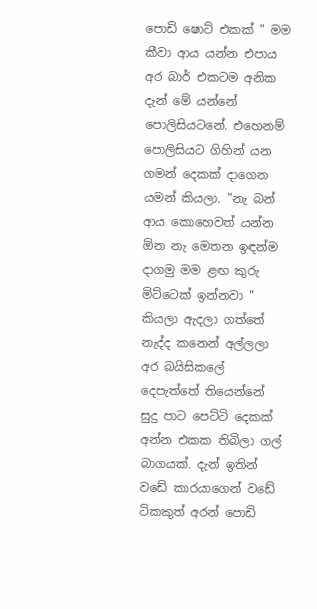පොඩි ෂොට් එකක් " මම කීවා ආය යන්න එපාය අර බාර් එකටම අනික දැන් මේ යන්නේ පොලිසියටනේ. එහෙනම් පොලිසියට ගිහින් යන ගමන් දෙකක් දාගෙන යමන් කියලා. "නැ බන් ආය කොහෙවත් යන්න ඕන නැ මෙතන ඉඳන්ම දාගමු මම ළඟ කුරු මිට්ටෙක් ඉන්නවා " කියලා ඇදලා ගත්තේ නැද්ද කනෙන් අල්ලලා අර බයිසිකලේ දෙපැත්තේ තියෙන්නේ සුදු පාට පෙට්ටි දෙකක් අන්න එකක තිබිලා ගල් බාගයක්. දැන් ඉතින් වඩේ කාරයාගෙන් වඩේ ටිකකුත් අරන් පොඩි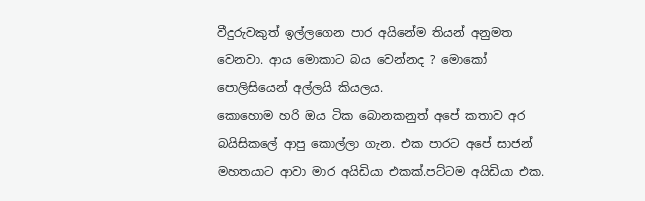වීදුරුවකුත් ඉල්ලගෙන පාර අයිනේම තියන් අනුමත වෙනවා. ආය මොකාට බය වෙන්නද ? මොකෝ පොලිසියෙන් අල්ලයි කියලය.
කොහොම හරි ඔය ටික බොනකනුත් අපේ කතාව අර බයිසිකලේ ආපු කොල්ලා ගැන. එක පාරට අපේ සාජන් මහතයාට ආවා මාර අයිඩියා එකක්.පට්ටම අයිඩියා එක.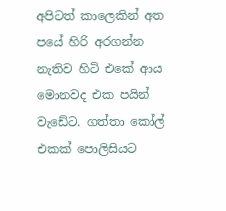අපිටත් කාලෙකින් අත පයේ හිරි අරගන්න නැතිව හිටි එකේ ආය මොනවද එක පයින් වැඩේට. ගත්තා කෝල් එකක් පොලිසියට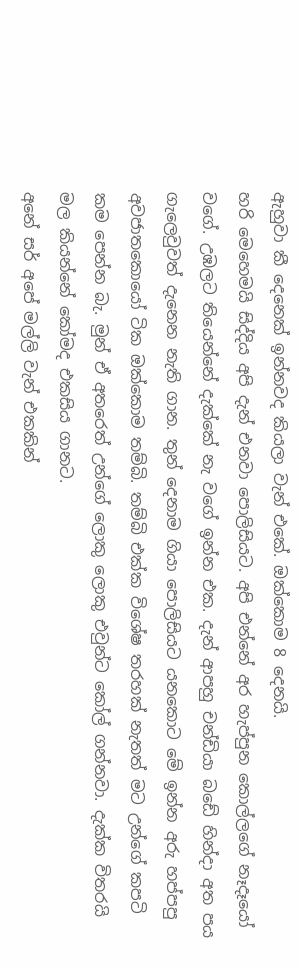ඇහුවා කී දෙනෙක් ඉන්නවද කියලා වැන් එකේ. ඔක්කොම 8 දෙනයි.
හරි මෙහෙමයි සිද්දිය අපි දැන් එනවා පොලිසියට. අපි එන්නේ අර හැප්පුන කොල්ලගේ නෑදෑයෝ වගේ. උඹලට තියෙන්නේ දැක්කේ නැ වගේ ඉන්න එක. දැන් ආපහු චන්ඩියා බඩේ හින්දා අත පය ගැලෙවුවත් දැනෙන නැති ගාන. තුන් දෙනාම ගියා පොලිසියට යනකොට මේ ඉන්න අරු හප්පපු අවජාතකොයෝ ටික ඔක්කොම තම්බි. තම්බි එක්ක විශේෂ තරහක් නැතත් මට උන්ගේ කපටි කම පෙන්න බැ. මුන් ඒ අතරෙත් උන්ගේ ලොකු ලොකු එවුන්ට කෝල් ගන්නවා. දැක්ක විතරයි මල කියන්නේ කෝමද එකසිය ගානට.
අනේ සර් අපේ මල්ලි වැන් එකකින්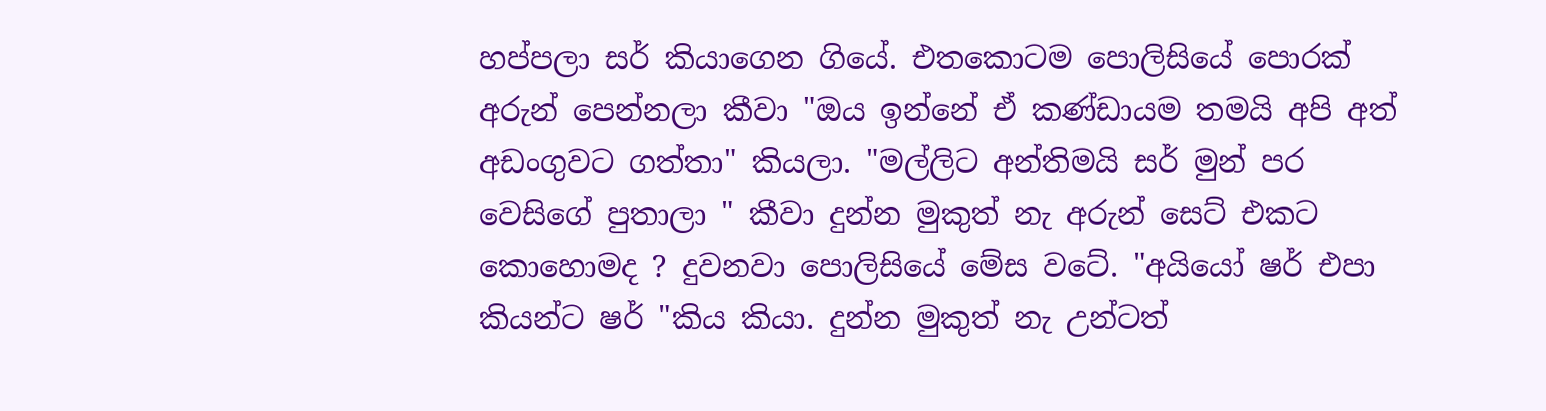හප්පලා සර් කියාගෙන ගියේ. එතකොටම පොලිසියේ පොරක් අරුන් පෙන්නලා කීවා "ඔය ඉන්නේ ඒ කණ්ඩායම තමයි අපි අත් අඩංගුවට ගත්තා" කියලා. "මල්ලිට අන්තිමයි සර් මුන් පර වෙසිගේ පුතාලා " කීවා දුන්න මුකුත් නැ අරුන් සෙට් එකට කොහොමද ? දුවනවා පොලිසියේ මේස වටේ. "අයියෝ ෂර් එපා කියන්ට ෂර් "කිය කියා. දුන්න මුකුත් නැ උන්ටත්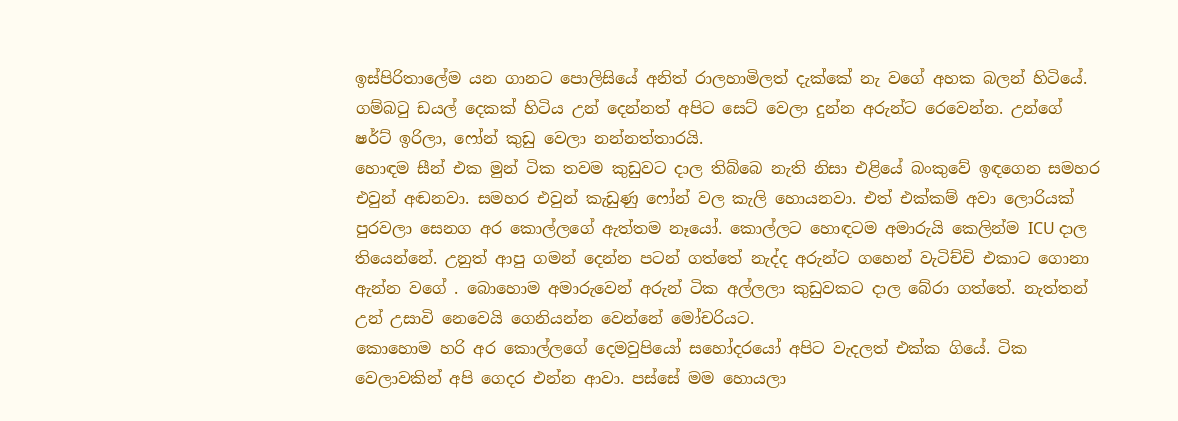ඉස්පිරිතාලේම යන ගානට පොලිසියේ අනිත් රාලහාමිලත් දැක්කේ නැ වගේ අහක බලන් හිටියේ. ගම්බටු ඩයල් දෙකක් හිටිය උන් දෙන්නත් අපිට සෙට් වෙලා දුන්න අරුන්ට රෙවෙන්න. උන්ගේ ෂර්ට් ඉරිලා, ෆෝන් කුඩු වෙලා නන්නත්තාරයි.
හොඳම සීන් එක මුන් ටික තවම කුඩුවට දාල තිබ්බෙ නැති නිසා එළියේ බංකුවේ ඉඳගෙන සමහර එවුන් අඬනවා. සමහර එවුන් කැඩුණු ෆෝන් වල කැලි හොයනවා. එත් එක්කම් අවා ලොරියක් පුරවලා සෙනග අර කොල්ලගේ ඇත්තම නෑයෝ. කොල්ලට හොඳටම අමාරුයි කෙලින්ම ICU දාල තියෙන්නේ. උනුත් ආපු ගමන් දෙන්න පටන් ගත්තේ නැද්ද අරුන්ට ගහෙන් වැටිච්චි එකාට ගොනා ඇන්න වගේ . බොහොම අමාරුවෙන් අරුන් ටික අල්ලලා කුඩුවකට දාල බේරා ගත්තේ. නැත්තන් උන් උසාවි නෙවෙයි ගෙනියන්න වෙන්නේ මෝචරියට.
කොහොම හරි අර කොල්ලගේ දෙමවුපියෝ සහෝදරයෝ අපිට වැදලත් එක්ක ගියේ. ටික වෙලාවකින් අපි ගෙදර එන්න ආවා. පස්සේ මම හොයලා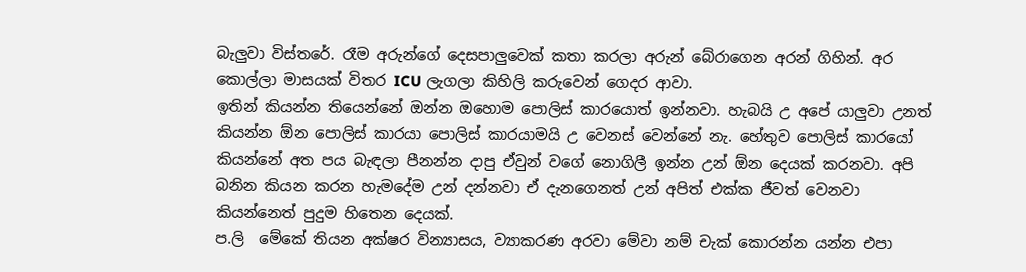බැලුවා විස්තරේ. රෑම අරුන්ගේ දෙසපාලුවෙක් කතා කරලා අරුන් බේරාගෙන අරන් ගිහින්. අර කොල්ලා මාසයක් විතර ICU ලැගලා කිහිලි කරුවෙන් ගෙදර ආවා.
ඉතින් කියන්න තියෙන්නේ ඔන්න ඔහොම පොලිස් කාරයොත් ඉන්නවා. හැබයි උ අපේ යාලුවා උනත් කියන්න ඕන පොලිස් කාරයා පොලිස් කාරයාමයි උ වෙනස් වෙන්නේ නැ. හේතුව පොලිස් කාරයෝ කියන්නේ අත පය බැඳලා පීනන්න දාපු ඒවුන් වගේ නොගිලී ඉන්න උන් ඕන දෙයක් කරනවා. අපි බනින කියන කරන හැමදේම උන් දන්නවා ඒ දැනගෙනත් උන් අපිත් එක්ක ජීවත් වෙනවා කියන්නෙත් පුදුම හිතෙන දෙයක්.
ප.ලි  මේකේ තියන අක්ෂර වින්‍යාසය, ව්‍යාකරණ අරවා මේවා නම් චැක් කොරන්න යන්න එපා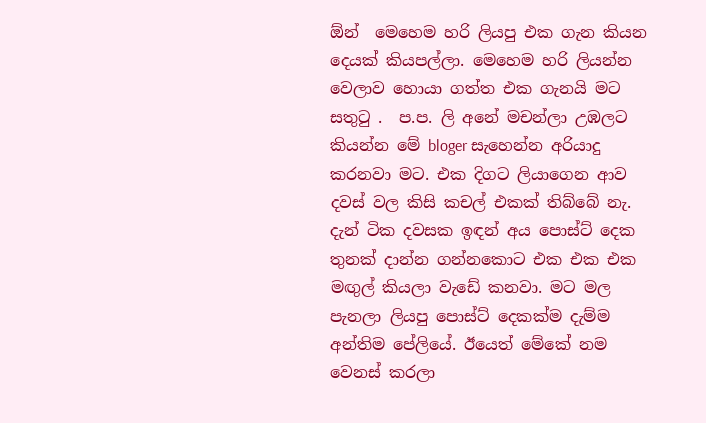ඕන්  මෙහෙම හරි ලියපු එක ගැන කියන දෙයක් කියපල්ලා. මෙහෙම හරි ලියන්න වෙලාව හොයා ගත්ත එක ගැනයි මට සතුටු .  ප.ප. ලි අනේ මචන්ලා උඹලට කියන්න මේ bloger සැහෙන්න අරියාදු කරනවා මට. එක දිගට ලියාගෙන ආව දවස් වල කිසි කචල් එකක් තිබ්බේ නැ. දැන් ටික දවසක ඉඳන් අය පොස්ට් දෙක තුනක් දාන්න ගන්නකොට එක එක එක මඟුල් කියලා වැඩේ කනවා. මට මල පැනලා ලියපු පොස්ට් දෙකක්ම දැම්ම අන්තිම පේලියේ. ඊයෙත් මේකේ නම වෙනස් කරලා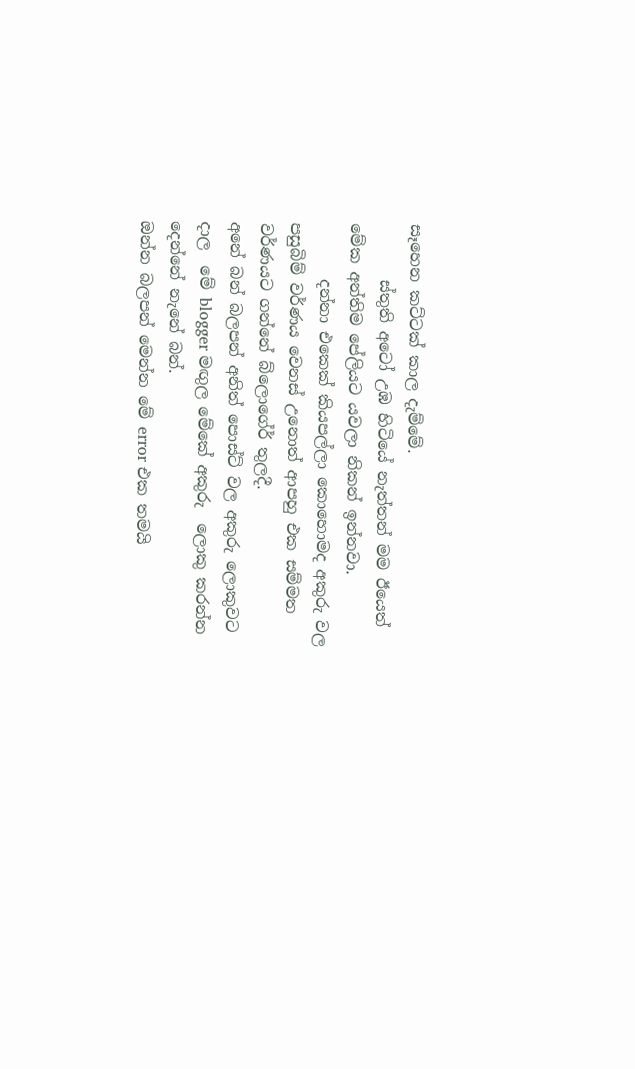සෑහෙන කට්ටක් කාල දැම්මේ.
       ස්තුති අටෝ උඹ හිටියේ නැත්තන් මම ඊයෙත් මේක අන්තිම පේලියට යවලා නිකන් ඉන්නවා.
       දන්නා එකෙක් කියපල්ලා කොහොමද අකුරු වල පසුබිම් වර්ණය වෙනස් උනොත් ආපහු එක සම්මත වර්ණයට ගන්නේ බ්ලොගේර් තුලදී.
අනේ බන් බලපන් අනිත් පොස්ට් වල අකුරු ලොකුවට දාල  මේ blogger මඟුල මේකේ අකුරු  ලොකු කරන්න දෙන්නේ නැනේ බන්.
ඔන්න බලපන් මෙන්න මේ error එක තමයි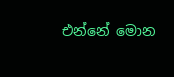එන්නේ මොන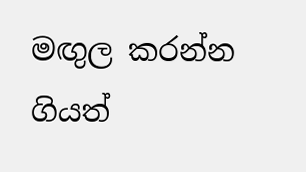මඟුල කරන්න ගියත්